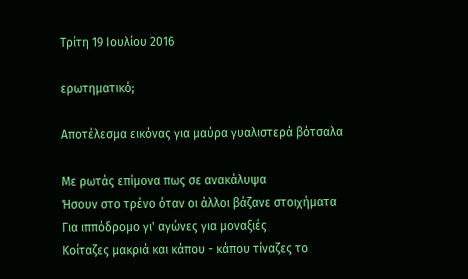Τρίτη 19 Ιουλίου 2016

ερωτηματικό;

Αποτέλεσμα εικόνας για μαύρα γυαλιστερά βότσαλα

Με ρωτάς επίμονα πως σε ανακάλυψα
Ήσουν στο τρένο όταν οι άλλοι βάζανε στοιχήματα
Για ιππόδρομο γι' αγώνες για μοναξιές
Κοίταζες μακριά και κάπου - κάπου τίναζες το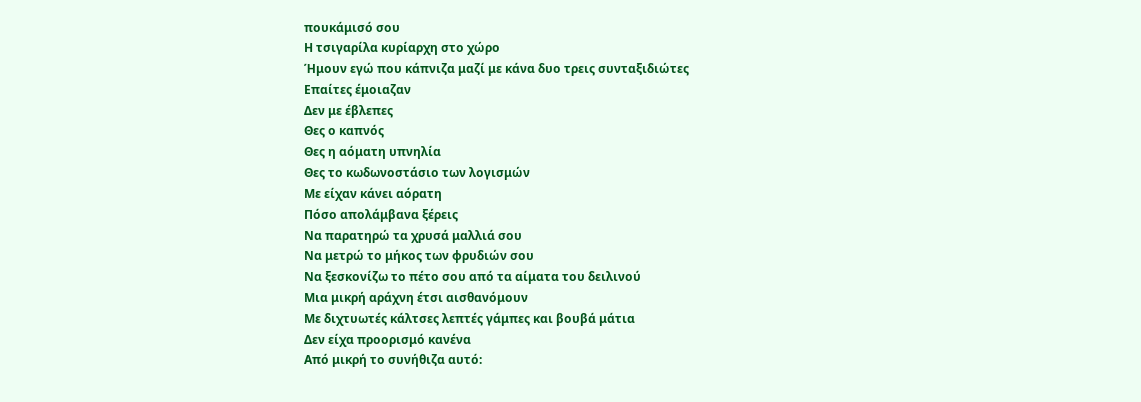πουκάμισό σου
Η τσιγαρίλα κυρίαρχη στο χώρο
Ήμουν εγώ που κάπνιζα μαζί με κάνα δυο τρεις συνταξιδιώτες
Επαίτες έμοιαζαν
Δεν με έβλεπες
Θες ο καπνός
Θες η αόματη υπνηλία
Θες το κωδωνοστάσιο των λογισμών
Με είχαν κάνει αόρατη
Πόσο απολάμβανα ξέρεις
Να παρατηρώ τα χρυσά μαλλιά σου
Να μετρώ το μήκος των φρυδιών σου
Να ξεσκονίζω το πέτο σου από τα αίματα του δειλινού
Μια μικρή αράχνη έτσι αισθανόμουν
Με διχτυωτές κάλτσες λεπτές γάμπες και βουβά μάτια
Δεν είχα προορισμό κανένα
Από μικρή το συνήθιζα αυτό: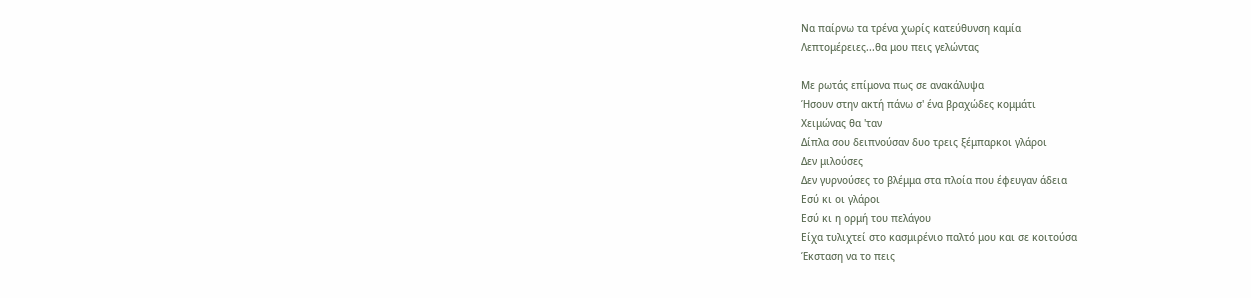Να παίρνω τα τρένα χωρίς κατεύθυνση καμία
Λεπτομέρειες...θα μου πεις γελώντας

Με ρωτάς επίμονα πως σε ανακάλυψα
Ήσουν στην ακτή πάνω σ' ένα βραχώδες κομμάτι
Χειμώνας θα 'ταν
Δίπλα σου δειπνούσαν δυο τρεις ξέμπαρκοι γλάροι
Δεν μιλούσες
Δεν γυρνούσες το βλέμμα στα πλοία που έφευγαν άδεια
Εσύ κι οι γλάροι
Εσύ κι η ορμή του πελάγου
Είχα τυλιχτεί στο κασμιρένιο παλτό μου και σε κοιτούσα
Έκσταση να το πεις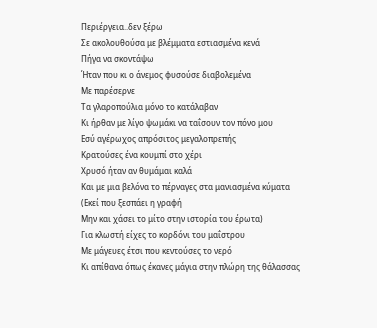Περιέργεια..δεν ξέρω
Σε ακολουθούσα με βλέμματα εστιασμένα κενά
Πήγα να σκοντάψω
Ήταν που κι ο άνεμος φυσούσε διαβολεμένα
Με παρέσερνε
Τα γλαροπούλια μόνο το κατάλαβαν
Κι ήρθαν με λίγο ψωμάκι να ταΐσουν τον πόνο μου
Εσύ αγέρωχος απρόσιτος μεγαλοπρεπής
Κρατούσες ένα κουμπί στο χέρι
Χρυσό ήταν αν θυμάμαι καλά
Και με μια βελόνα το πέρναγες στα μανιασμένα κύματα
(Εκεί που ξεσπάει η γραφή
Μην και χάσει το μίτο στην ιστορία του έρωτα)
Για κλωστή είχες το κορδόνι του μαΐστρου
Με μάγευες έτσι που κεντούσες το νερό
Κι απίθανα όπως έκανες μάγια στην πλώρη της θάλασσας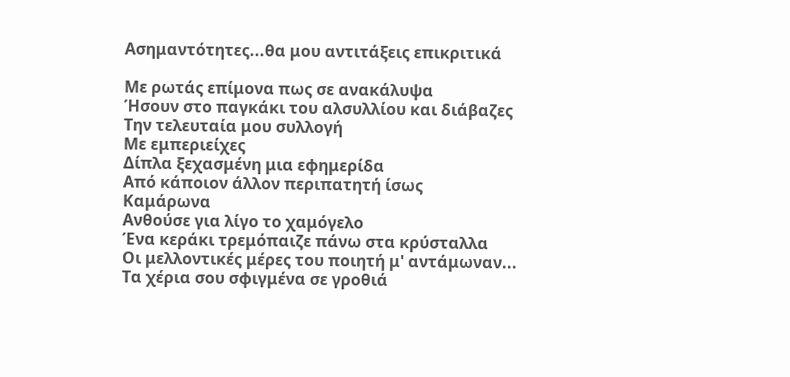Ασημαντότητες...θα μου αντιτάξεις επικριτικά

Με ρωτάς επίμονα πως σε ανακάλυψα
Ήσουν στο παγκάκι του αλσυλλίου και διάβαζες
Την τελευταία μου συλλογή
Με εμπεριείχες
Δίπλα ξεχασμένη μια εφημερίδα
Από κάποιον άλλον περιπατητή ίσως
Καμάρωνα
Ανθούσε για λίγο το χαμόγελο
Ένα κεράκι τρεμόπαιζε πάνω στα κρύσταλλα
Οι μελλοντικές μέρες του ποιητή μ' αντάμωναν...
Τα χέρια σου σφιγμένα σε γροθιά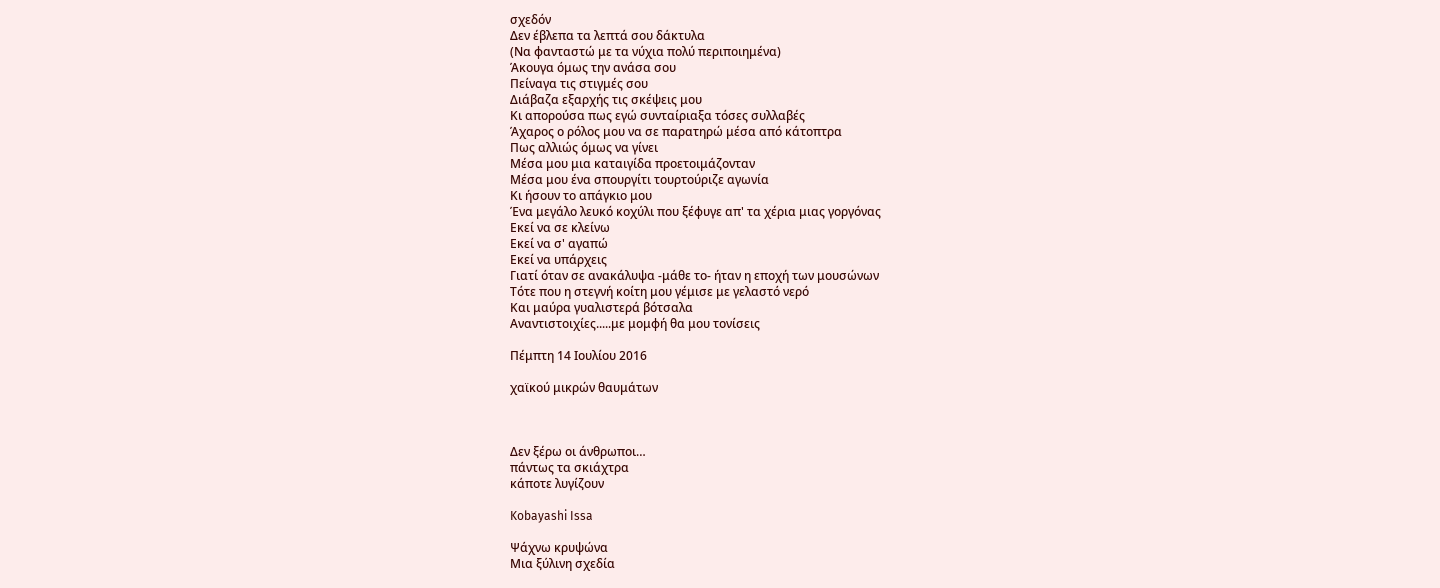σχεδόν
Δεν έβλεπα τα λεπτά σου δάκτυλα
(Να φανταστώ με τα νύχια πολύ περιποιημένα)
Άκουγα όμως την ανάσα σου
Πείναγα τις στιγμές σου
Διάβαζα εξαρχής τις σκέψεις μου
Κι απορούσα πως εγώ συνταίριαξα τόσες συλλαβές
Άχαρος ο ρόλος μου να σε παρατηρώ μέσα από κάτοπτρα
Πως αλλιώς όμως να γίνει
Μέσα μου μια καταιγίδα προετοιμάζονταν
Μέσα μου ένα σπουργίτι τουρτούριζε αγωνία
Κι ήσουν το απάγκιο μου
Ένα μεγάλο λευκό κοχύλι που ξέφυγε απ' τα χέρια μιας γοργόνας
Εκεί να σε κλείνω
Εκεί να σ' αγαπώ
Εκεί να υπάρχεις
Γιατί όταν σε ανακάλυψα -μάθε το- ήταν η εποχή των μουσώνων
Τότε που η στεγνή κοίτη μου γέμισε με γελαστό νερό
Και μαύρα γυαλιστερά βότσαλα
Αναντιστοιχίες.....με μομφή θα μου τονίσεις

Πέμπτη 14 Ιουλίου 2016

χαϊκού μικρών θαυμάτων



Δεν ξέρω οι άνθρωποι…
πάντως τα σκιάχτρα
κάποτε λυγίζουν

Kobayashi Issa

Ψάχνω κρυψώνα
Μια ξύλινη σχεδία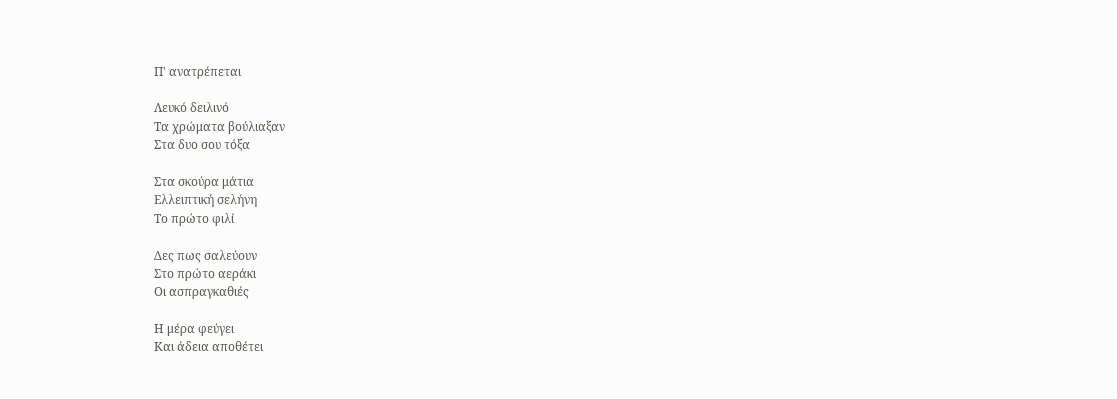Π' ανατρέπεται

Λευκό δειλινό
Τα χρώματα βούλιαξαν
Στα δυο σου τόξα

Στα σκούρα μάτια
Ελλειπτική σελήνη
Το πρώτο φιλί

Δες πως σαλεύουν
Στο πρώτο αεράκι
Οι ασπραγκαθιές

Η μέρα φεύγει
Και άδεια αποθέτει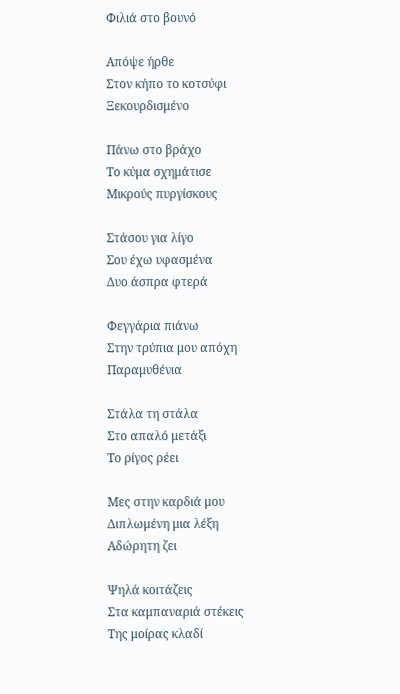Φιλιά στο βουνό

Απόψε ήρθε
Στον κήπο το κοτσύφι
Ξεκουρδισμένο

Πάνω στο βράχο
Το κύμα σχημάτισε
Μικρούς πυργίσκους

Στάσου για λίγο
Σου έχω υφασμένα
Δυο άσπρα φτερά

Φεγγάρια πιάνω
Στην τρύπια μου απόχη
Παραμυθένια

Στάλα τη στάλα
Στο απαλό μετάξι
Το ρίγος ρέει

Μες στην καρδιά μου
Διπλωμένη μια λέξη
Αδώρητη ζει

Ψηλά κοιτάζεις
Στα καμπαναριά στέκεις
Της μοίρας κλαδί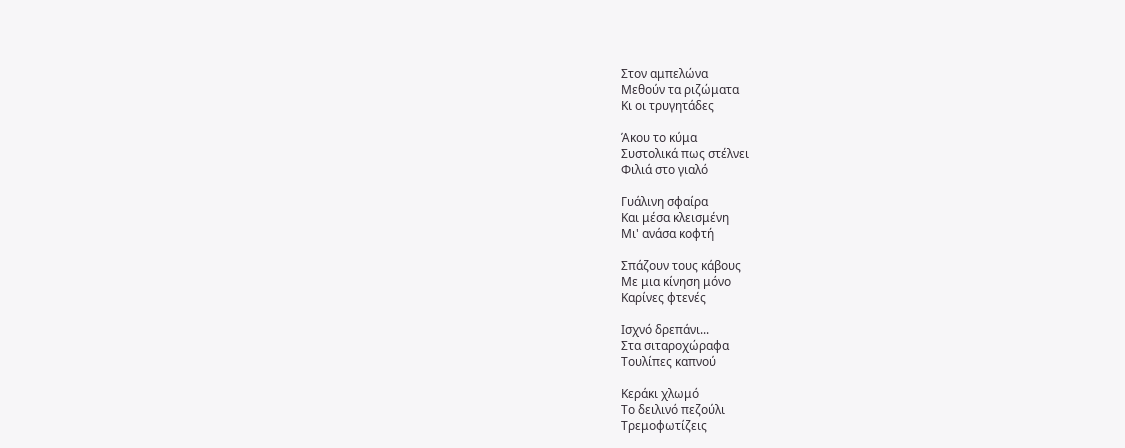Στον αμπελώνα
Μεθούν τα ριζώματα
Κι οι τρυγητάδες

Άκου το κύμα
Συστολικά πως στέλνει
Φιλιά στο γιαλό

Γυάλινη σφαίρα
Και μέσα κλεισμένη
Μι' ανάσα κοφτή

Σπάζουν τους κάβους
Με μια κίνηση μόνο
Καρίνες φτενές

Ισχνό δρεπάνι...
Στα σιταροχώραφα
Τουλίπες καπνού

Κεράκι χλωμό
Το δειλινό πεζούλι
Τρεμοφωτίζεις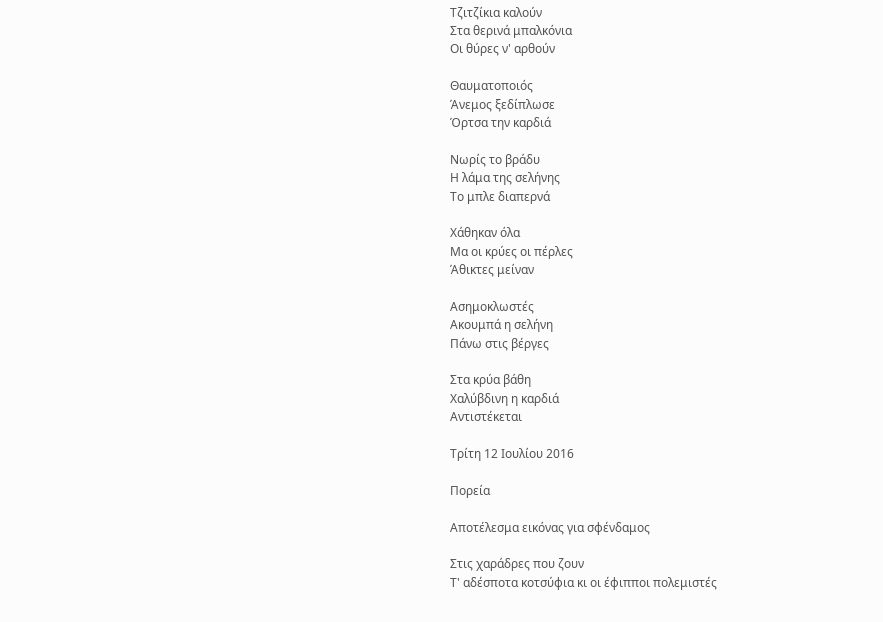Τζιτζίκια καλούν
Στα θερινά μπαλκόνια
Οι θύρες ν' αρθούν

Θαυματοποιός
Άνεμος ξεδίπλωσε
Όρτσα την καρδιά

Νωρίς το βράδυ
Η λάμα της σελήνης
Το μπλε διαπερνά

Χάθηκαν όλα
Μα οι κρύες οι πέρλες
Άθικτες μείναν

Ασημοκλωστές
Ακουμπά η σελήνη
Πάνω στις βέργες

Στα κρύα βάθη
Χαλύβδινη η καρδιά
Αντιστέκεται

Τρίτη 12 Ιουλίου 2016

Πορεία

Αποτέλεσμα εικόνας για σφένδαμος

Στις χαράδρες που ζουν
Τ' αδέσποτα κοτσύφια κι οι έφιπποι πολεμιστές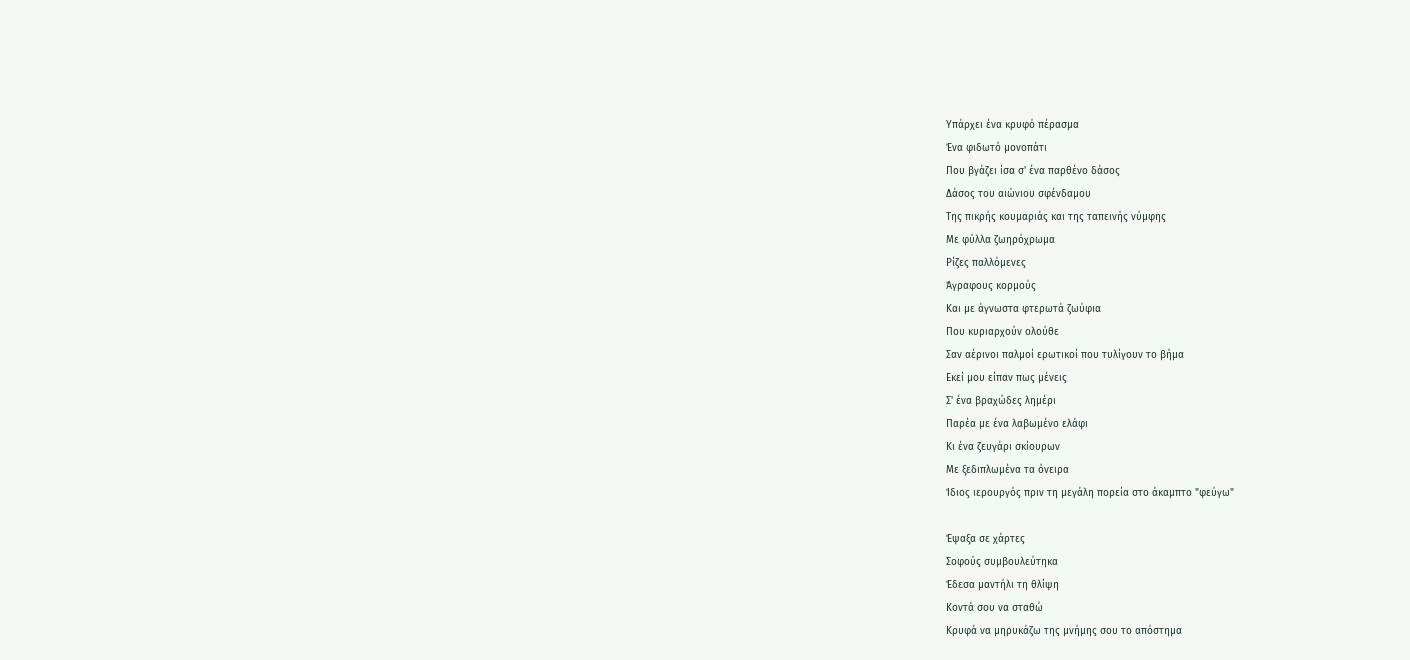Υπάρχει ένα κρυφό πέρασμα
Ένα φιδωτό μονοπάτι
Που βγάζει ίσα σ' ένα παρθένο δάσος
Δάσος του αιώνιου σφένδαμου
Της πικρής κουμαριάς και της ταπεινής νύμφης
Με φύλλα ζωηρόχρωμα
Ρίζες παλλόμενες
Άγραφους κορμούς
Και με άγνωστα φτερωτά ζωύφια
Που κυριαρχούν ολούθε
Σαν αέρινοι παλμοί ερωτικοί που τυλίγουν το βήμα
Εκεί μου είπαν πως μένεις
Σ' ένα βραχώδες λημέρι
Παρέα με ένα λαβωμένο ελάφι
Κι ένα ζευγάρι σκίουρων
Με ξεδιπλωμένα τα όνειρα
Ίδιος ιερουργός πριν τη μεγάλη πορεία στο άκαμπτο "φεύγω"

Έψαξα σε χάρτες
Σοφούς συμβουλεύτηκα
Έδεσα μαντήλι τη θλίψη
Κοντά σου να σταθώ
Κρυφά να μηρυκάζω της μνήμης σου το απόστημα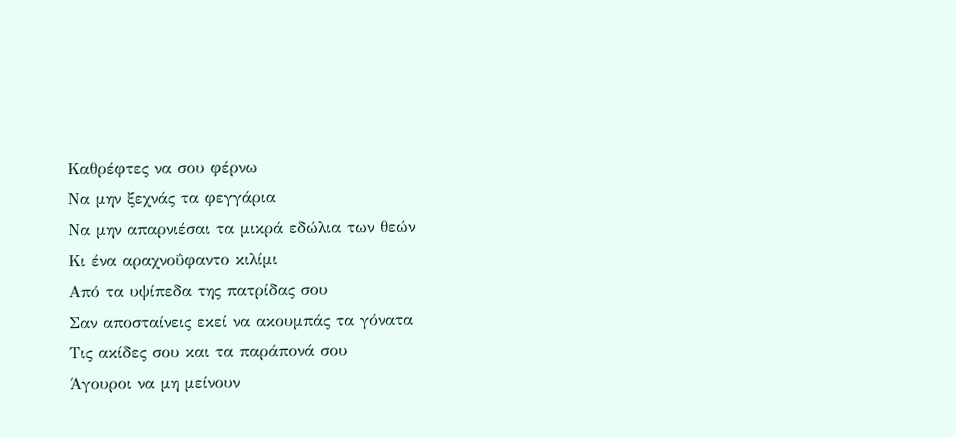Καθρέφτες να σου φέρνω
Να μην ξεχνάς τα φεγγάρια
Να μην απαρνιέσαι τα μικρά εδώλια των θεών
Κι ένα αραχνοΰφαντο κιλίμι
Από τα υψίπεδα της πατρίδας σου
Σαν αποσταίνεις εκεί να ακουμπάς τα γόνατα
Τις ακίδες σου και τα παράπονά σου
Άγουροι να μη μείνουν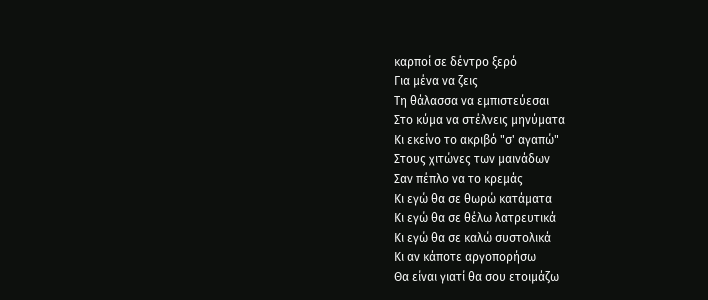καρποί σε δέντρο ξερό
Για μένα να ζεις
Τη θάλασσα να εμπιστεύεσαι
Στο κύμα να στέλνεις μηνύματα
Κι εκείνο το ακριβό "σ' αγαπώ"
Στους χιτώνες των μαινάδων
Σαν πέπλο να το κρεμάς
Κι εγώ θα σε θωρώ κατάματα
Κι εγώ θα σε θέλω λατρευτικά
Κι εγώ θα σε καλώ συστολικά
Κι αν κάποτε αργοπορήσω
Θα είναι γιατί θα σου ετοιμάζω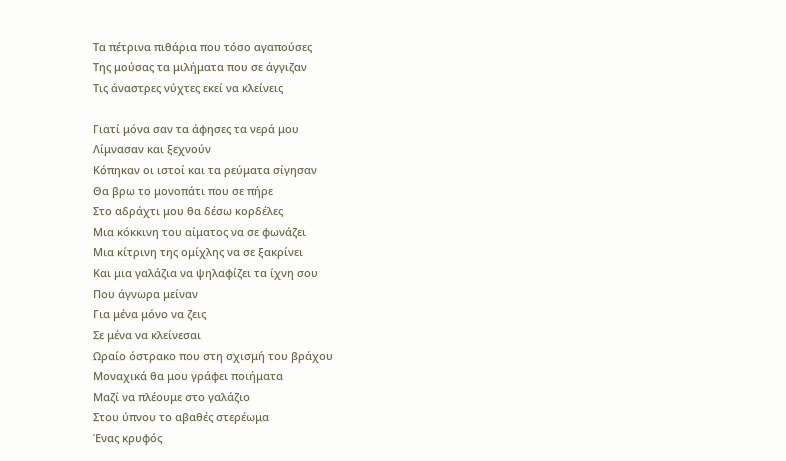Τα πέτρινα πιθάρια που τόσο αγαπούσες
Της μούσας τα μιλήματα που σε άγγιζαν
Τις άναστρες νύχτες εκεί να κλείνεις

Γιατί μόνα σαν τα άφησες τα νερά μου
Λίμνασαν και ξεχνούν
Κόπηκαν οι ιστοί και τα ρεύματα σίγησαν
Θα βρω το μονοπάτι που σε πήρε
Στο αδράχτι μου θα δέσω κορδέλες
Μια κόκκινη του αίματος να σε φωνάζει
Μια κίτρινη της ομίχλης να σε ξακρίνει
Και μια γαλάζια να ψηλαφίζει τα ίχνη σου
Που άγνωρα μείναν
Για μένα μόνο να ζεις
Σε μένα να κλείνεσαι
Ωραίο όστρακο που στη σχισμή του βράχου
Μοναχικά θα μου γράφει ποιήματα
Μαζί να πλέουμε στο γαλάζιο
Στου ύπνου το αβαθές στερέωμα
Ένας κρυφός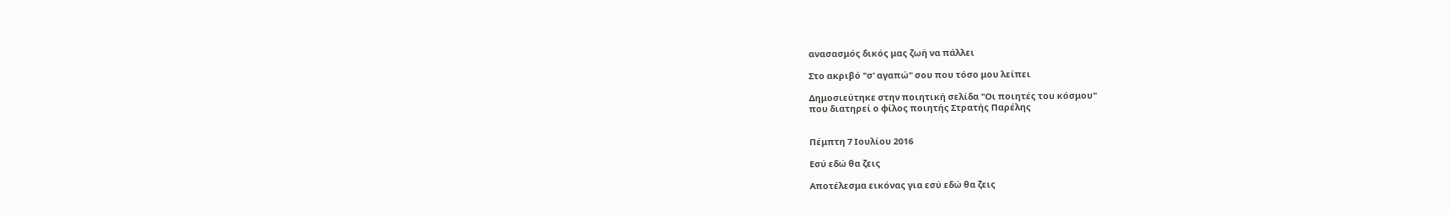ανασασμός δικός μας ζωή να πάλλει

Στο ακριβό "σ' αγαπώ" σου που τόσο μου λείπει

Δημοσιεύτηκε στην ποιητική σελίδα "Οι ποιητές του κόσμου"
που διατηρεί ο φίλος ποιητής Στρατής Παρέλης


Πέμπτη 7 Ιουλίου 2016

Εσύ εδώ θα ζεις

Αποτέλεσμα εικόνας για εσύ εδώ θα ζεις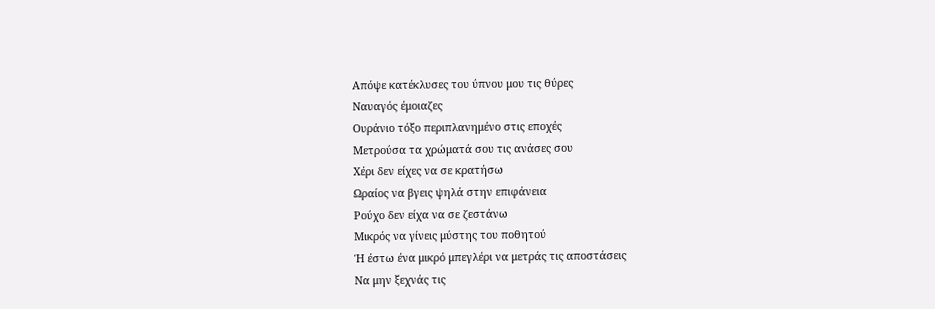Απόψε κατέκλυσες του ύπνου μου τις θύρες
Ναυαγός έμοιαζες
Ουράνιο τόξο περιπλανημένο στις εποχές
Μετρούσα τα χρώματά σου τις ανάσες σου
Χέρι δεν είχες να σε κρατήσω
Ωραίος να βγεις ψηλά στην επιφάνεια
Ρούχο δεν είχα να σε ζεστάνω
Μικρός να γίνεις μύστης του ποθητού
Ή έστω ένα μικρό μπεγλέρι να μετράς τις αποστάσεις
Να μην ξεχνάς τις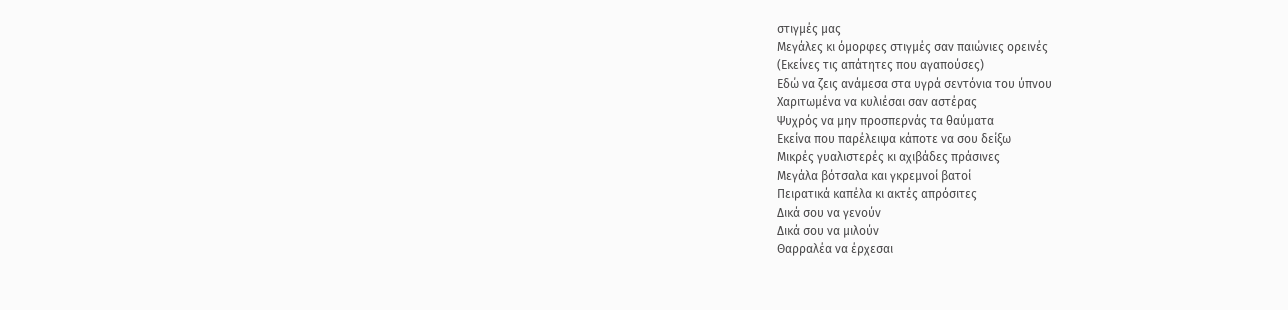στιγμές μας
Μεγάλες κι όμορφες στιγμές σαν παιώνιες ορεινές
(Εκείνες τις απάτητες που αγαπούσες)
Εδώ να ζεις ανάμεσα στα υγρά σεντόνια του ύπνου
Χαριτωμένα να κυλιέσαι σαν αστέρας
Ψυχρός να μην προσπερνάς τα θαύματα
Εκείνα που παρέλειψα κάποτε να σου δείξω
Μικρές γυαλιστερές κι αχιβάδες πράσινες
Μεγάλα βότσαλα και γκρεμνοί βατοί
Πειρατικά καπέλα κι ακτές απρόσιτες
Δικά σου να γενούν
Δικά σου να μιλούν
Θαρραλέα να έρχεσαι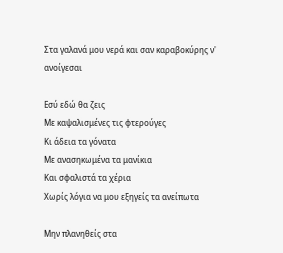Στα γαλανά μου νερά και σαν καραβοκύρης ν' ανοίγεσαι

Εσύ εδώ θα ζεις
Με καψαλισμένες τις φτερούγες
Κι άδεια τα γόνατα
Με ανασηκωμένα τα μανίκια
Και σφαλιστά τα χέρια
Χωρίς λόγια να μου εξηγείς τα ανείπωτα

Μην πλανηθείς στα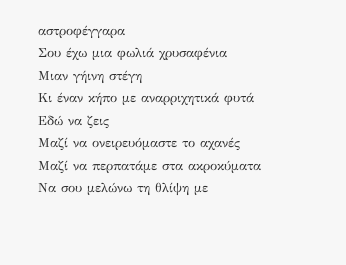αστροφέγγαρα
Σου έχω μια φωλιά χρυσαφένια
Μιαν γήινη στέγη
Κι έναν κήπο με αναρριχητικά φυτά
Εδώ να ζεις
Μαζί να ονειρευόμαστε το αχανές
Μαζί να περπατάμε στα ακροκύματα
Να σου μελώνω τη θλίψη με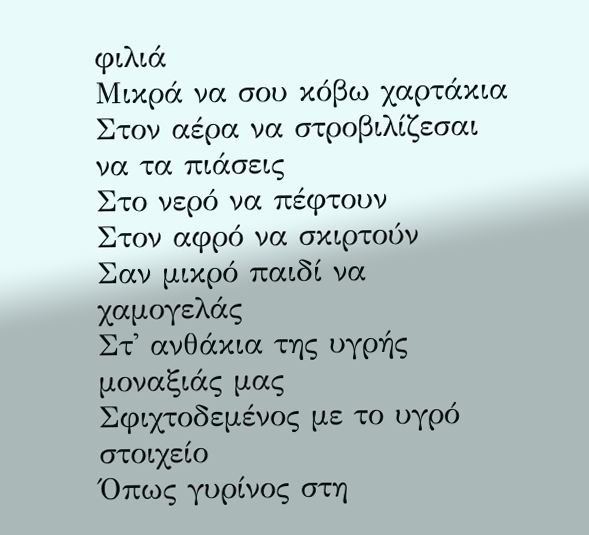φιλιά
Μικρά να σου κόβω χαρτάκια
Στον αέρα να στροβιλίζεσαι να τα πιάσεις
Στο νερό να πέφτουν
Στον αφρό να σκιρτούν
Σαν μικρό παιδί να χαμογελάς
Στ' ανθάκια της υγρής μοναξιάς μας
Σφιχτοδεμένος με το υγρό στοιχείο
Όπως γυρίνος στη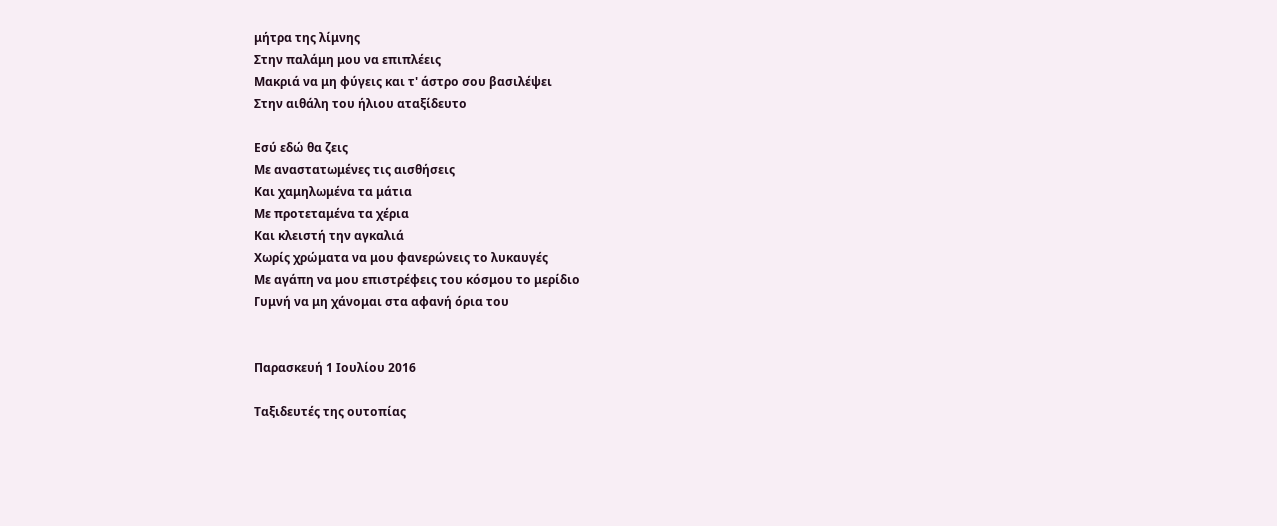μήτρα της λίμνης
Στην παλάμη μου να επιπλέεις
Μακριά να μη φύγεις και τ' άστρο σου βασιλέψει
Στην αιθάλη του ήλιου αταξίδευτο

Εσύ εδώ θα ζεις
Με αναστατωμένες τις αισθήσεις
Και χαμηλωμένα τα μάτια
Με προτεταμένα τα χέρια
Και κλειστή την αγκαλιά
Χωρίς χρώματα να μου φανερώνεις το λυκαυγές
Με αγάπη να μου επιστρέφεις του κόσμου το μερίδιο
Γυμνή να μη χάνομαι στα αφανή όρια του


Παρασκευή 1 Ιουλίου 2016

Ταξιδευτές της ουτοπίας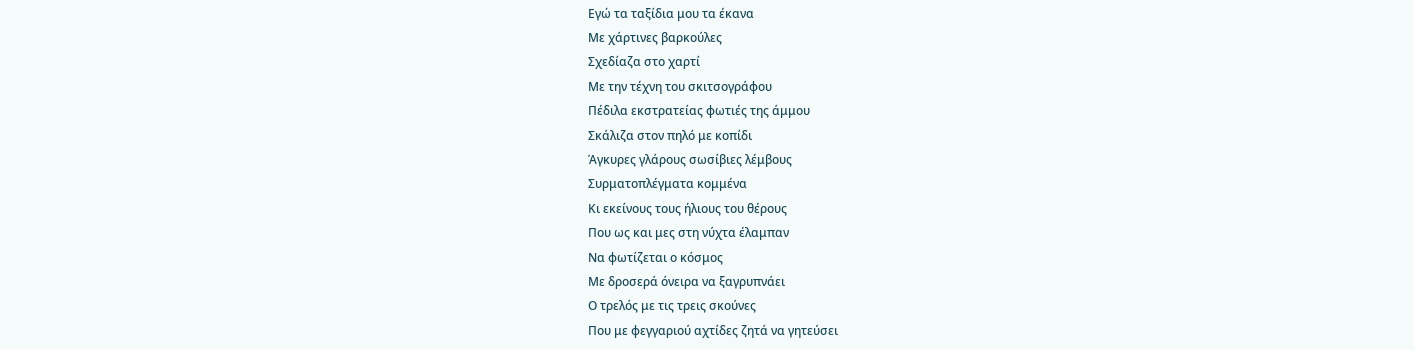Εγώ τα ταξίδια μου τα έκανα
Με χάρτινες βαρκούλες
Σχεδίαζα στο χαρτί
Με την τέχνη του σκιτσογράφου
Πέδιλα εκστρατείας φωτιές της άμμου
Σκάλιζα στον πηλό με κοπίδι
Άγκυρες γλάρους σωσίβιες λέμβους
Συρματοπλέγματα κομμένα
Κι εκείνους τους ήλιους του θέρους
Που ως και μες στη νύχτα έλαμπαν
Να φωτίζεται ο κόσμος
Με δροσερά όνειρα να ξαγρυπνάει
Ο τρελός με τις τρεις σκούνες
Που με φεγγαριού αχτίδες ζητά να γητεύσει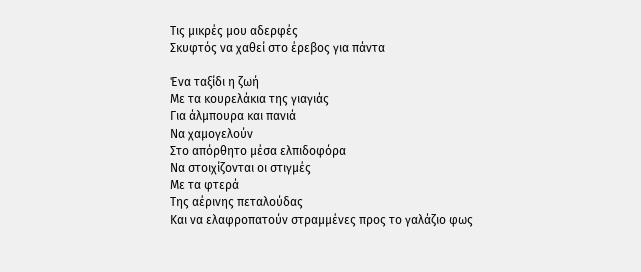Τις μικρές μου αδερφές
Σκυφτός να χαθεί στο έρεβος για πάντα

Ένα ταξίδι η ζωή
Με τα κουρελάκια της γιαγιάς
Για άλμπουρα και πανιά
Να χαμογελούν
Στο απόρθητο μέσα ελπιδοφόρα
Να στοιχίζονται οι στιγμές
Με τα φτερά
Της αέρινης πεταλούδας
Και να ελαφροπατούν στραμμένες προς το γαλάζιο φως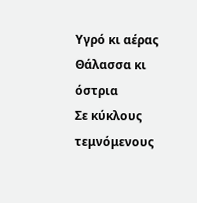Υγρό κι αέρας
Θάλασσα κι όστρια
Σε κύκλους τεμνόμενους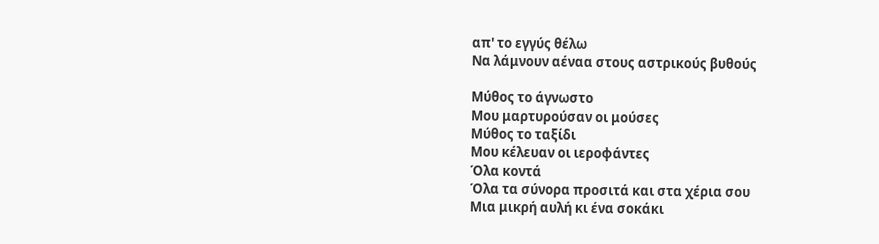απ' το εγγύς θέλω
Να λάμνουν αέναα στους αστρικούς βυθούς

Μύθος το άγνωστο
Μου μαρτυρούσαν οι μούσες
Μύθος το ταξίδι
Μου κέλευαν οι ιεροφάντες
Όλα κοντά
Όλα τα σύνορα προσιτά και στα χέρια σου
Μια μικρή αυλή κι ένα σοκάκι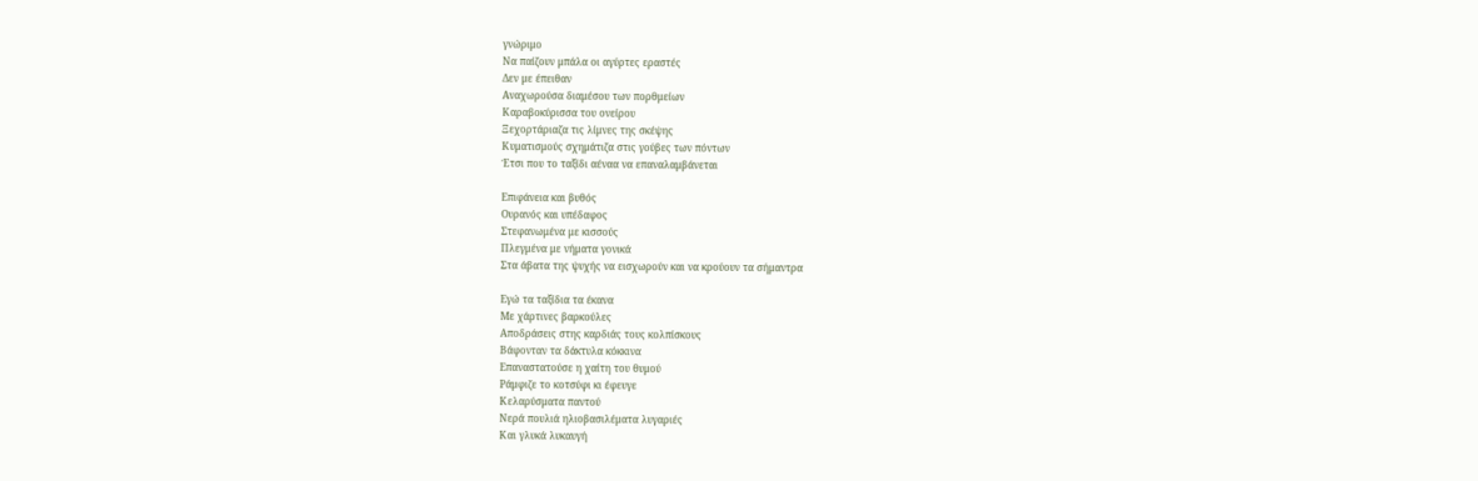γνώριμο
Να παίζουν μπάλα οι αγύρτες εραστές
Δεν με έπειθαν
Αναχωρούσα διαμέσου των πορθμείων
Καραβοκύρισσα του ονείρου
Ξεχορτάριαζα τις λίμνες της σκέψης
Κυματισμούς σχημάτιζα στις γούβες των πόντων
Έτσι που το ταξίδι αέναα να επαναλαμβάνεται

Επιφάνεια και βυθός
Ουρανός και υπέδαφος
Στεφανωμένα με κισσούς
Πλεγμένα με νήματα γονικά
Στα άβατα της ψυχής να εισχωρούν και να κρούουν τα σήμαντρα

Εγώ τα ταξίδια τα έκανα
Με χάρτινες βαρκούλες
Αποδράσεις στης καρδιάς τους κολπίσκους
Βάφονταν τα δάκτυλα κόκκινα
Επαναστατούσε η χαίτη του θυμού
Ράμφιζε το κοτσύφι κι έφευγε
Κελαρύσματα παντού
Νερά πουλιά ηλιοβασιλέματα λυγαριές
Και γλυκά λυκαυγή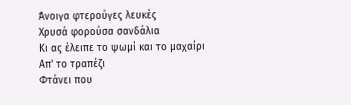Άνοιγα φτερούγες λευκές
Χρυσά φορούσα σανδάλια
Κι ας έλειπε το ψωμί και το μαχαίρι
Απ' το τραπέζι
Φτάνει που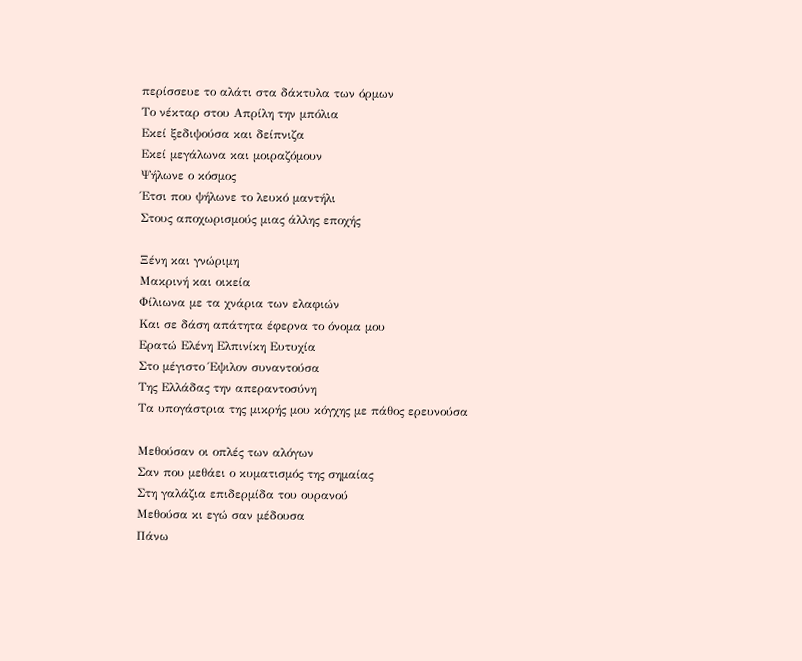περίσσευε το αλάτι στα δάκτυλα των όρμων
Το νέκταρ στου Απρίλη την μπόλια
Εκεί ξεδιψούσα και δείπνιζα
Εκεί μεγάλωνα και μοιραζόμουν
Ψήλωνε ο κόσμος
Έτσι που ψήλωνε το λευκό μαντήλι
Στους αποχωρισμούς μιας άλλης εποχής

Ξένη και γνώριμη
Μακρινή και οικεία
Φίλιωνα με τα χνάρια των ελαφιών
Και σε δάση απάτητα έφερνα το όνομα μου
Ερατώ Ελένη Ελπινίκη Ευτυχία
Στο μέγιστο Έψιλον συναντούσα
Της Ελλάδας την απεραντοσύνη
Τα υπογάστρια της μικρής μου κόγχης με πάθος ερευνούσα

Μεθούσαν οι οπλές των αλόγων
Σαν που μεθάει ο κυματισμός της σημαίας
Στη γαλάζια επιδερμίδα του ουρανού
Μεθούσα κι εγώ σαν μέδουσα
Πάνω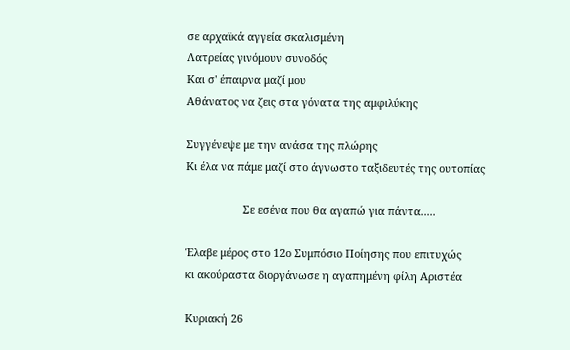σε αρχαϊκά αγγεία σκαλισμένη
Λατρείας γινόμουν συνοδός
Και σ' έπαιρνα μαζί μου
Αθάνατος να ζεις στα γόνατα της αμφιλύκης

Συγγένεψε με την ανάσα της πλώρης
Κι έλα να πάμε μαζί στο άγνωστο ταξιδευτές της ουτοπίας

                   Σε εσένα που θα αγαπώ για πάντα.....

Έλαβε μέρος στο 12ο Συμπόσιο Ποίησης που επιτυχώς
κι ακούραστα διοργάνωσε η αγαπημένη φίλη Αριστέα

Κυριακή 26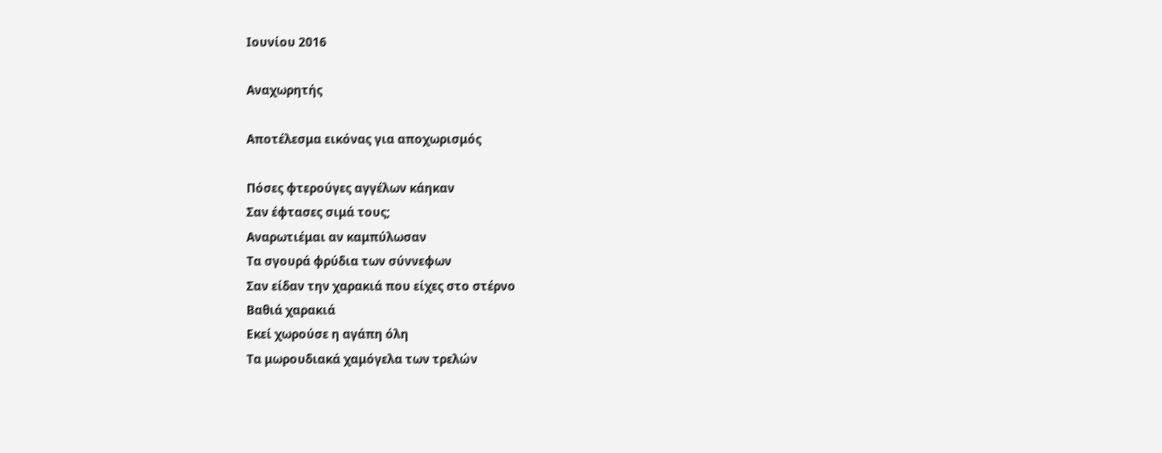Ιουνίου 2016

Αναχωρητής

Αποτέλεσμα εικόνας για αποχωρισμός

Πόσες φτερούγες αγγέλων κάηκαν
Σαν έφτασες σιμά τους;
Αναρωτιέμαι αν καμπύλωσαν
Τα σγουρά φρύδια των σύννεφων
Σαν είδαν την χαρακιά που είχες στο στέρνο
Βαθιά χαρακιά
Εκεί χωρούσε η αγάπη όλη
Τα μωρουδιακά χαμόγελα των τρελών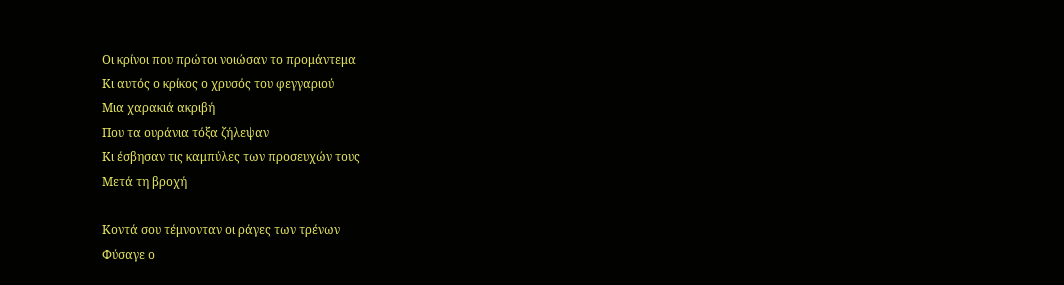Οι κρίνοι που πρώτοι νοιώσαν το προμάντεμα
Κι αυτός ο κρίκος ο χρυσός του φεγγαριού
Μια χαρακιά ακριβή
Που τα ουράνια τόξα ζήλεψαν
Κι έσβησαν τις καμπύλες των προσευχών τους
Μετά τη βροχή

Κοντά σου τέμνονταν οι ράγες των τρένων
Φύσαγε ο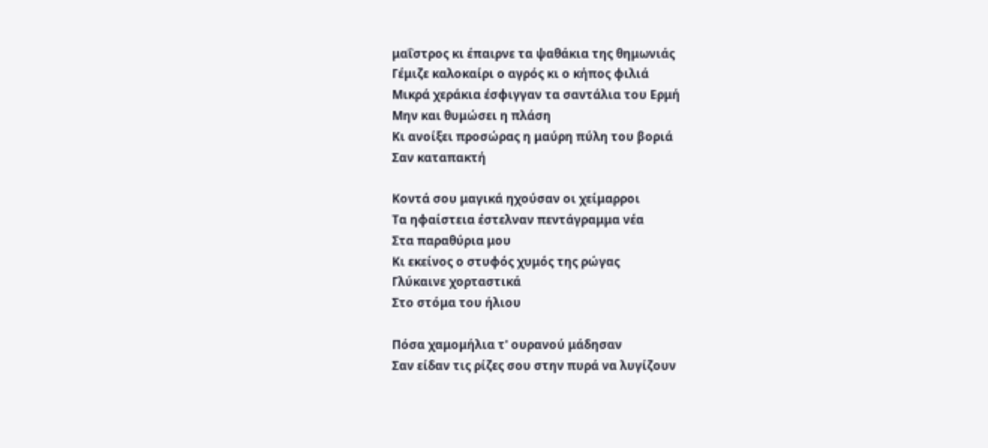μαΐστρος κι έπαιρνε τα ψαθάκια της θημωνιάς
Γέμιζε καλοκαίρι ο αγρός κι ο κήπος φιλιά
Μικρά χεράκια έσφιγγαν τα σαντάλια του Ερμή
Μην και θυμώσει η πλάση
Κι ανοίξει προσώρας η μαύρη πύλη του βοριά
Σαν καταπακτή

Κοντά σου μαγικά ηχούσαν οι χείμαρροι
Τα ηφαίστεια έστελναν πεντάγραμμα νέα
Στα παραθύρια μου
Κι εκείνος ο στυφός χυμός της ρώγας
Γλύκαινε χορταστικά
Στο στόμα του ήλιου

Πόσα χαμομήλια τ' ουρανού μάδησαν
Σαν είδαν τις ρίζες σου στην πυρά να λυγίζουν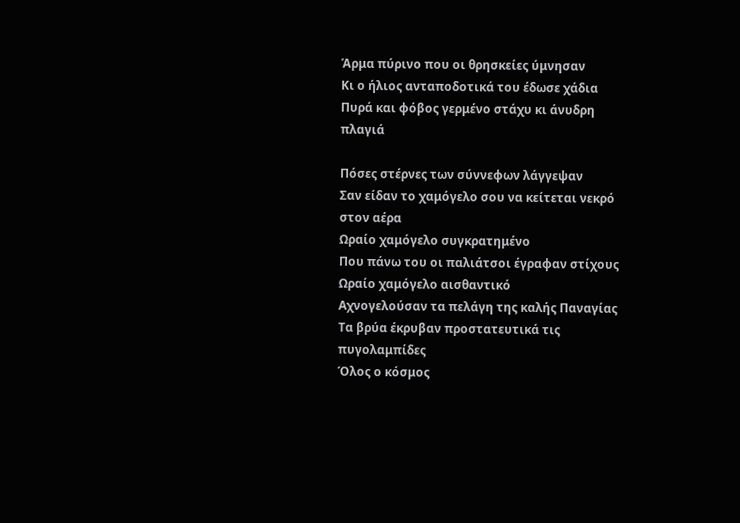Άρμα πύρινο που οι θρησκείες ύμνησαν
Κι ο ήλιος ανταποδοτικά του έδωσε χάδια
Πυρά και φόβος γερμένο στάχυ κι άνυδρη πλαγιά

Πόσες στέρνες των σύννεφων λάγγεψαν
Σαν είδαν το χαμόγελο σου να κείτεται νεκρό στον αέρα
Ωραίο χαμόγελο συγκρατημένο
Που πάνω του οι παλιάτσοι έγραφαν στίχους
Ωραίο χαμόγελο αισθαντικό
Αχνογελούσαν τα πελάγη της καλής Παναγίας
Τα βρύα έκρυβαν προστατευτικά τις πυγολαμπίδες
Όλος ο κόσμος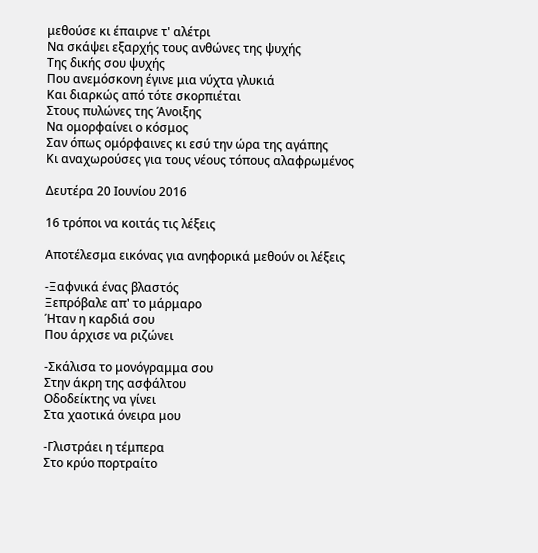μεθούσε κι έπαιρνε τ' αλέτρι
Να σκάψει εξαρχής τους ανθώνες της ψυχής
Της δικής σου ψυχής
Που ανεμόσκονη έγινε μια νύχτα γλυκιά
Και διαρκώς από τότε σκορπιέται
Στους πυλώνες της Άνοιξης
Να ομορφαίνει ο κόσμος
Σαν όπως ομόρφαινες κι εσύ την ώρα της αγάπης
Κι αναχωρούσες για τους νέους τόπους αλαφρωμένος

Δευτέρα 20 Ιουνίου 2016

16 τρόποι να κοιτάς τις λέξεις

Αποτέλεσμα εικόνας για ανηφορικά μεθούν οι λέξεις

-Ξαφνικά ένας βλαστός
Ξεπρόβαλε απ' το μάρμαρο
Ήταν η καρδιά σου
Που άρχισε να ριζώνει

-Σκάλισα το μονόγραμμα σου
Στην άκρη της ασφάλτου
Οδοδείκτης να γίνει
Στα χαοτικά όνειρα μου

-Γλιστράει η τέμπερα
Στο κρύο πορτραίτο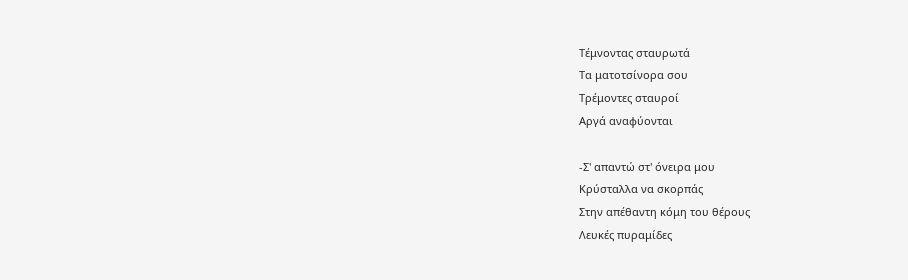Τέμνοντας σταυρωτά
Τα ματοτσίνορα σου
Τρέμοντες σταυροί
Αργά αναφύονται

-Σ' απαντώ στ' όνειρα μου
Κρύσταλλα να σκορπάς
Στην απέθαντη κόμη του θέρους
Λευκές πυραμίδες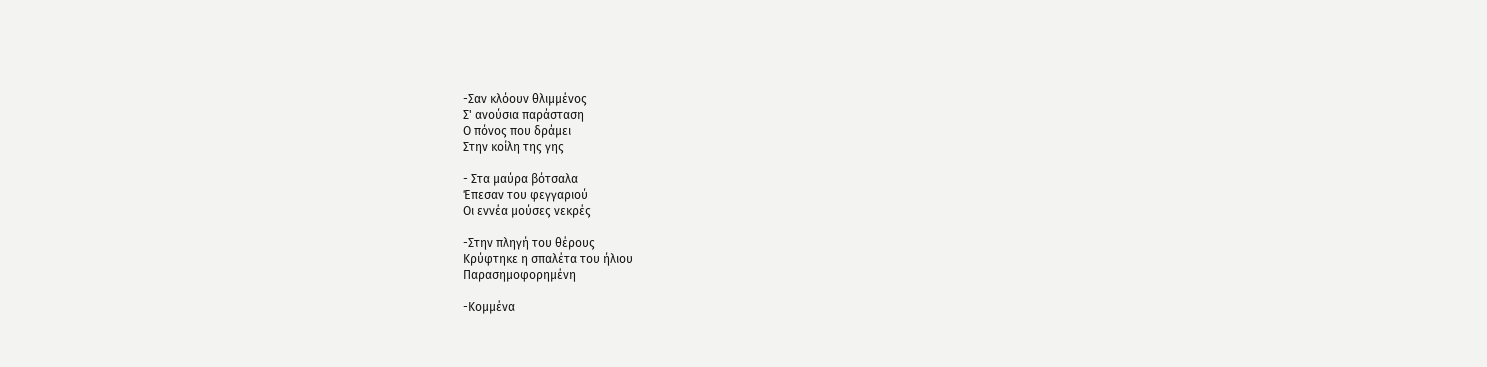-Σαν κλόουν θλιμμένος
Σ' ανούσια παράσταση
Ο πόνος που δράμει
Στην κοίλη της γης

- Στα μαύρα βότσαλα
Έπεσαν του φεγγαριού
Οι εννέα μούσες νεκρές

-Στην πληγή του θέρους
Κρύφτηκε η σπαλέτα του ήλιου
Παρασημοφορημένη

-Κομμένα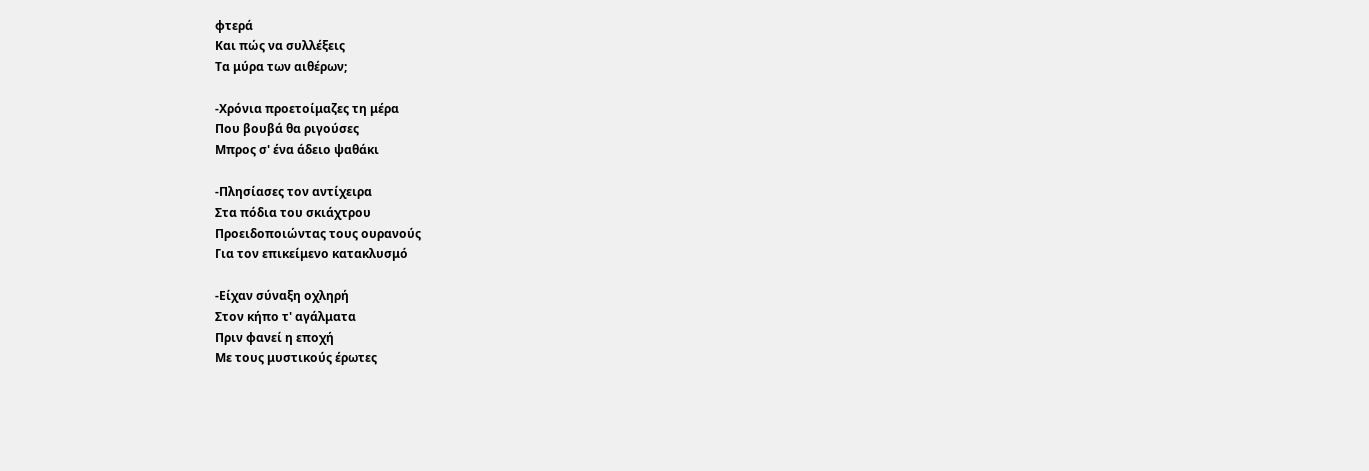φτερά
Και πώς να συλλέξεις
Τα μύρα των αιθέρων;

-Χρόνια προετοίμαζες τη μέρα
Που βουβά θα ριγούσες
Μπρος σ' ένα άδειο ψαθάκι

-Πλησίασες τον αντίχειρα
Στα πόδια του σκιάχτρου
Προειδοποιώντας τους ουρανούς
Για τον επικείμενο κατακλυσμό

-Είχαν σύναξη οχληρή
Στον κήπο τ' αγάλματα
Πριν φανεί η εποχή
Με τους μυστικούς έρωτες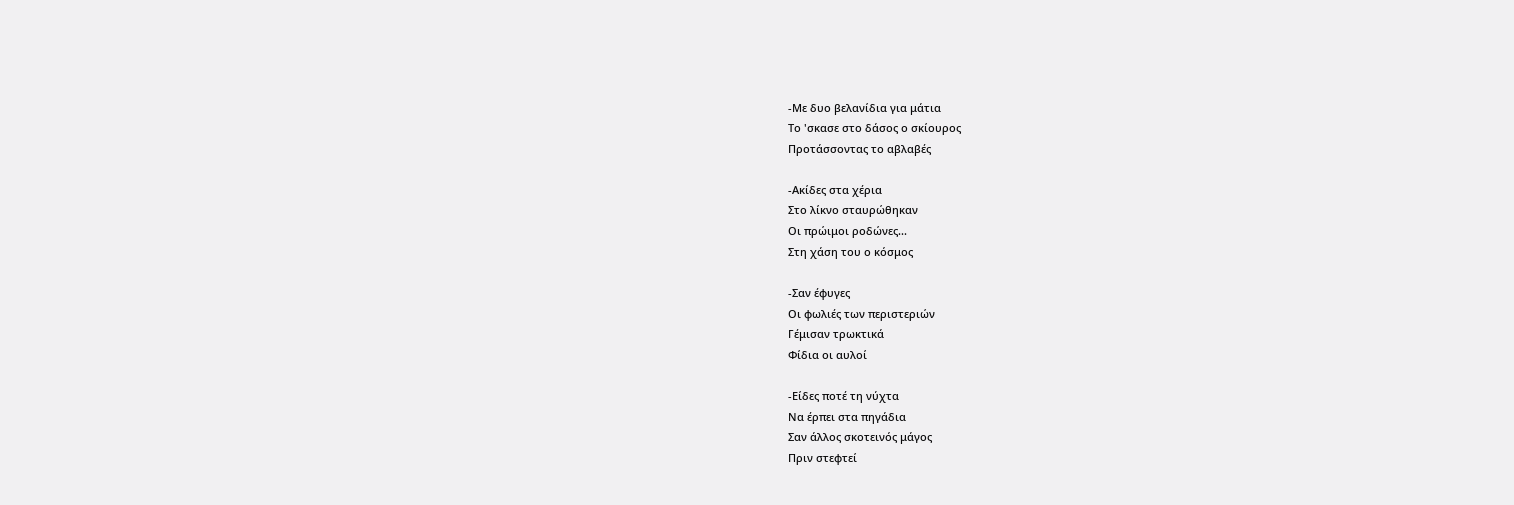-Με δυο βελανίδια για μάτια
Το 'σκασε στο δάσος ο σκίουρος
Προτάσσοντας το αβλαβές

-Ακίδες στα χέρια
Στο λίκνο σταυρώθηκαν
Οι πρώιμοι ροδώνες...
Στη χάση του ο κόσμος

-Σαν έφυγες
Οι φωλιές των περιστεριών
Γέμισαν τρωκτικά
Φίδια οι αυλοί

-Είδες ποτέ τη νύχτα
Να έρπει στα πηγάδια
Σαν άλλος σκοτεινός μάγος
Πριν στεφτεί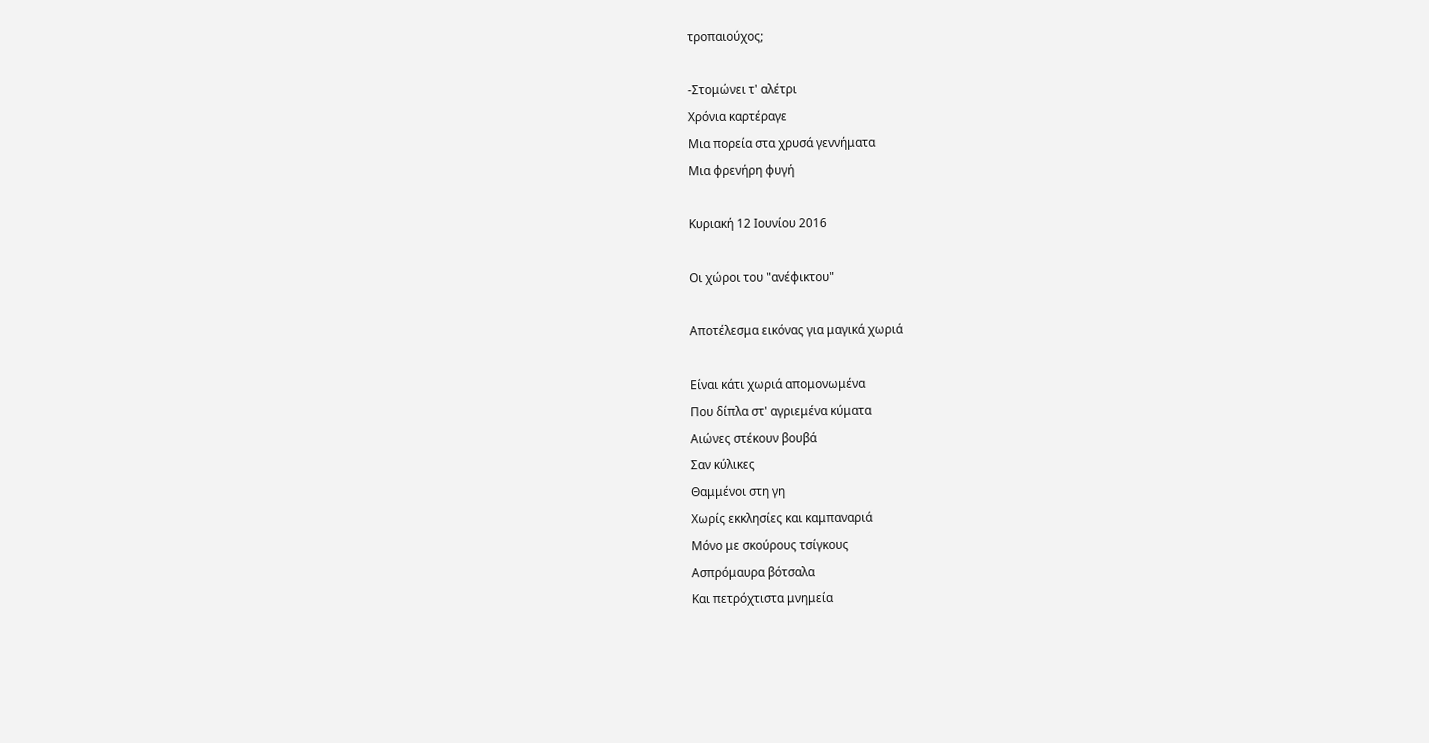τροπαιούχος;

-Στομώνει τ' αλέτρι
Χρόνια καρτέραγε
Μια πορεία στα χρυσά γεννήματα
Μια φρενήρη φυγή

Κυριακή 12 Ιουνίου 2016

Οι χώροι του "ανέφικτου"

Αποτέλεσμα εικόνας για μαγικά χωριά

Είναι κάτι χωριά απομονωμένα
Που δίπλα στ' αγριεμένα κύματα
Αιώνες στέκουν βουβά
Σαν κύλικες
Θαμμένοι στη γη
Χωρίς εκκλησίες και καμπαναριά
Μόνο με σκούρους τσίγκους
Ασπρόμαυρα βότσαλα
Και πετρόχτιστα μνημεία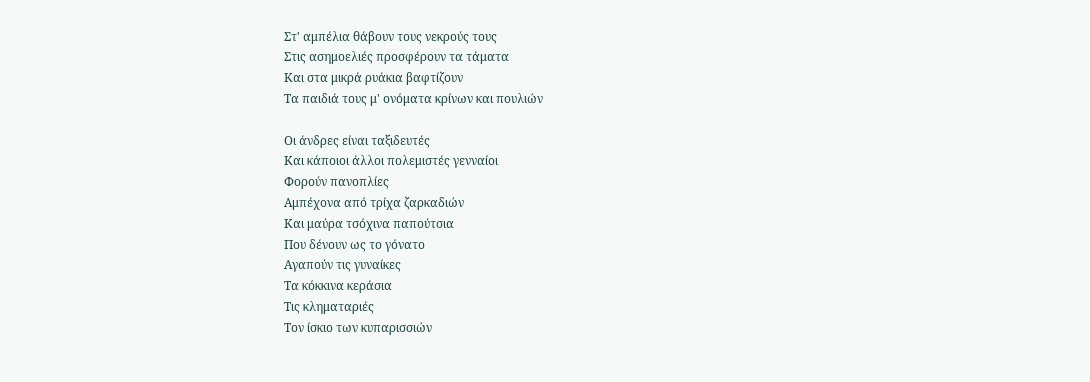Στ' αμπέλια θάβουν τους νεκρούς τους
Στις ασημοελιές προσφέρουν τα τάματα
Και στα μικρά ρυάκια βαφτίζουν
Τα παιδιά τους μ' ονόματα κρίνων και πουλιών

Οι άνδρες είναι ταξιδευτές
Και κάποιοι άλλοι πολεμιστές γενναίοι
Φορούν πανοπλίες
Αμπέχονα από τρίχα ζαρκαδιών
Και μαύρα τσόχινα παπούτσια
Που δένουν ως το γόνατο
Αγαπούν τις γυναίκες
Τα κόκκινα κεράσια
Τις κληματαριές
Τον ίσκιο των κυπαρισσιών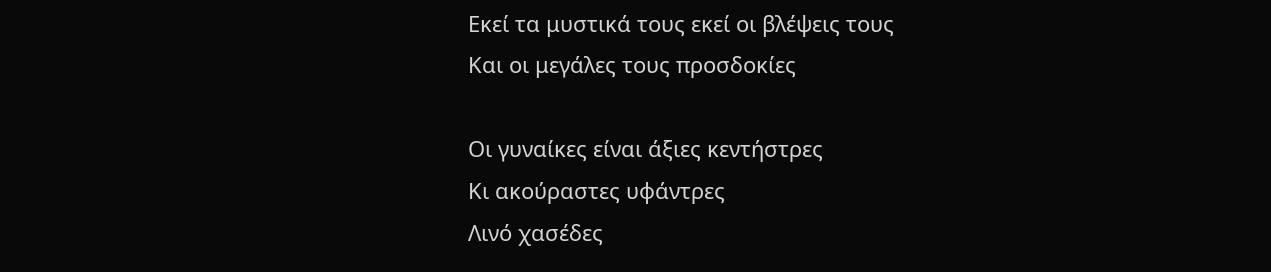Εκεί τα μυστικά τους εκεί οι βλέψεις τους
Και οι μεγάλες τους προσδοκίες

Οι γυναίκες είναι άξιες κεντήστρες
Κι ακούραστες υφάντρες
Λινό χασέδες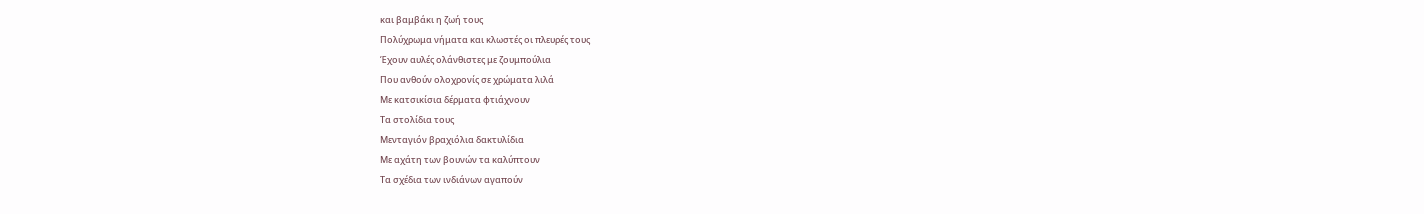και βαμβάκι η ζωή τους
Πολύχρωμα νήματα και κλωστές οι πλευρές τους
Έχουν αυλές ολάνθιστες με ζουμπούλια
Που ανθούν ολοχρονίς σε χρώματα λιλά
Με κατσικίσια δέρματα φτιάχνουν
Τα στολίδια τους
Μενταγιόν βραχιόλια δακτυλίδια
Με αχάτη των βουνών τα καλύπτουν
Τα σχέδια των ινδιάνων αγαπούν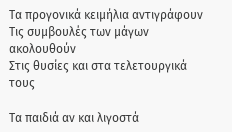Τα προγονικά κειμήλια αντιγράφουν
Τις συμβουλές των μάγων ακολουθούν
Στις θυσίες και στα τελετουργικά τους

Τα παιδιά αν και λιγοστά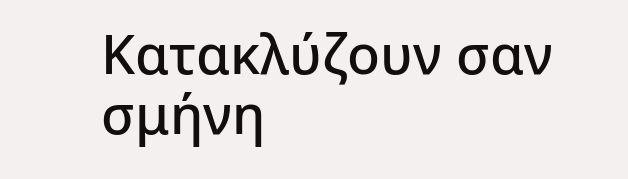Κατακλύζουν σαν σμήνη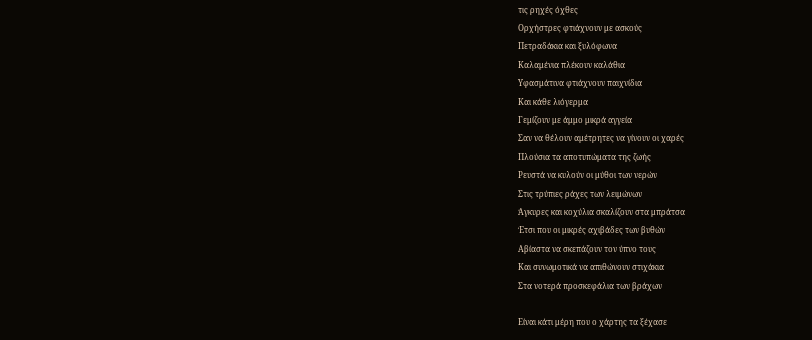τις ρηχές όχθες
Ορχήστρες φτιάχνουν με ασκούς
Πετραδάκια και ξυλόφωνα
Καλαμένια πλέκουν καλάθια
Υφασμάτινα φτιάχνουν παιχνίδια
Και κάθε λιόγερμα
Γεμίζουν με άμμο μικρά αγγεία
Σαν να θέλουν αμέτρητες να γίνουν οι χαρές
Πλούσια τα αποτυπώματα της ζωής
Ρευστά να κυλούν οι μύθοι των νερών
Στις τρύπιες ράχες των λειμώνων
Άγκυρες και κοχύλια σκαλίζουν στα μπράτσα
Έτσι που οι μικρές αχιβάδες των βυθών
Αβίαστα να σκεπάζουν τον ύπνο τους
Και συνωμοτικά να απιθώνουν στιχάκια
Στα νοτερά προσκεφάλια των βράχων

Είναι κάτι μέρη που ο χάρτης τα ξέχασε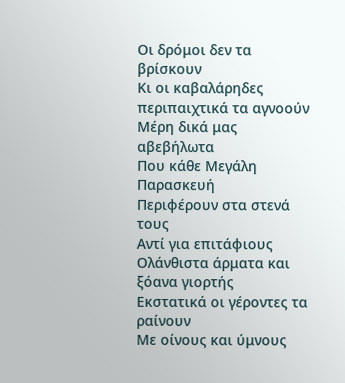Οι δρόμοι δεν τα βρίσκουν
Κι οι καβαλάρηδες περιπαιχτικά τα αγνοούν
Μέρη δικά μας αβεβήλωτα
Που κάθε Μεγάλη Παρασκευή
Περιφέρουν στα στενά τους
Αντί για επιτάφιους
Ολάνθιστα άρματα και ξόανα γιορτής
Εκστατικά οι γέροντες τα ραίνουν
Με οίνους και ύμνους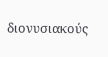διονυσιακούς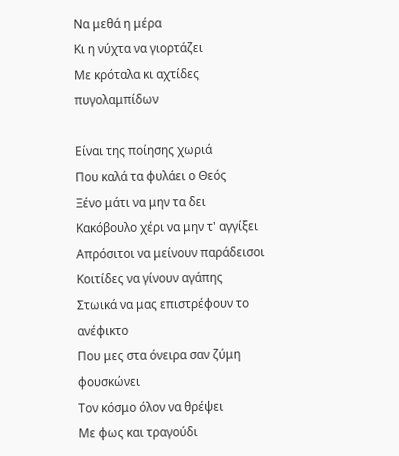Να μεθά η μέρα
Κι η νύχτα να γιορτάζει
Με κρόταλα κι αχτίδες πυγολαμπίδων

Είναι της ποίησης χωριά
Που καλά τα φυλάει ο Θεός
Ξένο μάτι να μην τα δει
Κακόβουλο χέρι να μην τ' αγγίξει
Απρόσιτοι να μείνουν παράδεισοι
Κοιτίδες να γίνουν αγάπης
Στωικά να μας επιστρέφουν το ανέφικτο
Που μες στα όνειρα σαν ζύμη φουσκώνει
Τον κόσμο όλον να θρέψει
Με φως και τραγούδι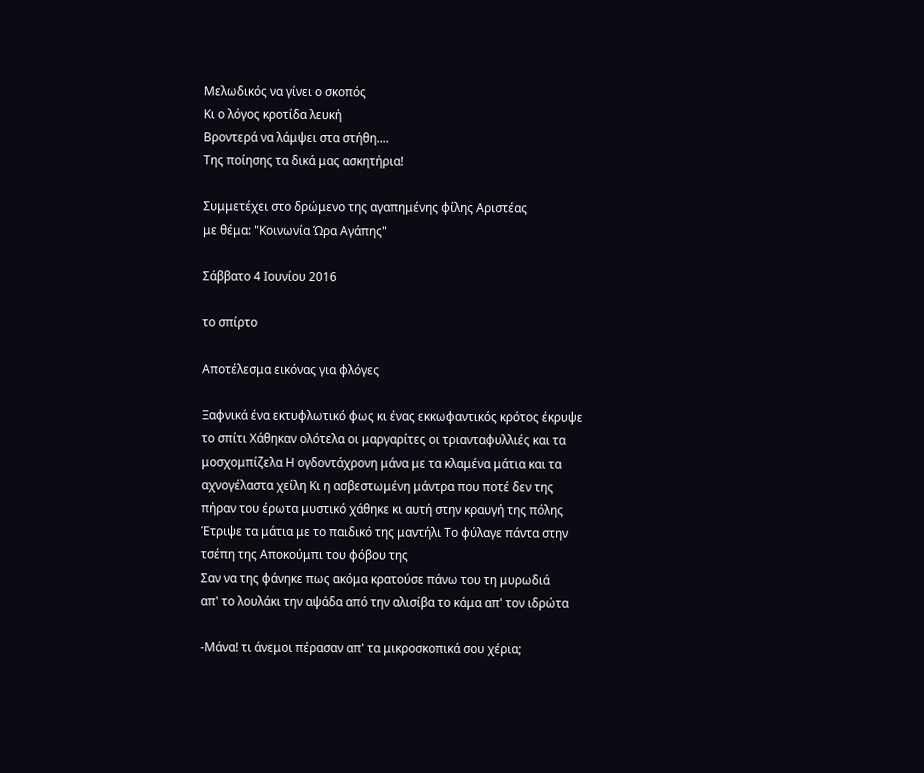Μελωδικός να γίνει ο σκοπός
Κι ο λόγος κροτίδα λευκή
Βροντερά να λάμψει στα στήθη....
Της ποίησης τα δικά μας ασκητήρια!

Συμμετέχει στο δρώμενο της αγαπημένης φίλης Αριστέας
με θέμα: "Κοινωνία Ώρα Αγάπης"

Σάββατο 4 Ιουνίου 2016

το σπίρτο

Αποτέλεσμα εικόνας για φλόγες

Ξαφνικά ένα εκτυφλωτικό φως κι ένας εκκωφαντικός κρότος έκρυψε
το σπίτι Χάθηκαν ολότελα οι μαργαρίτες οι τριανταφυλλιές και τα
μοσχομπίζελα Η ογδοντάχρονη μάνα με τα κλαμένα μάτια και τα
αχνογέλαστα χείλη Κι η ασβεστωμένη μάντρα που ποτέ δεν της
πήραν του έρωτα μυστικό χάθηκε κι αυτή στην κραυγή της πόλης
Έτριψε τα μάτια με το παιδικό της μαντήλι Το φύλαγε πάντα στην
τσέπη της Αποκούμπι του φόβου της
Σαν να της φάνηκε πως ακόμα κρατούσε πάνω του τη μυρωδιά
απ' το λουλάκι την αψάδα από την αλισίβα το κάμα απ' τον ιδρώτα

-Μάνα! τι άνεμοι πέρασαν απ' τα μικροσκοπικά σου χέρια;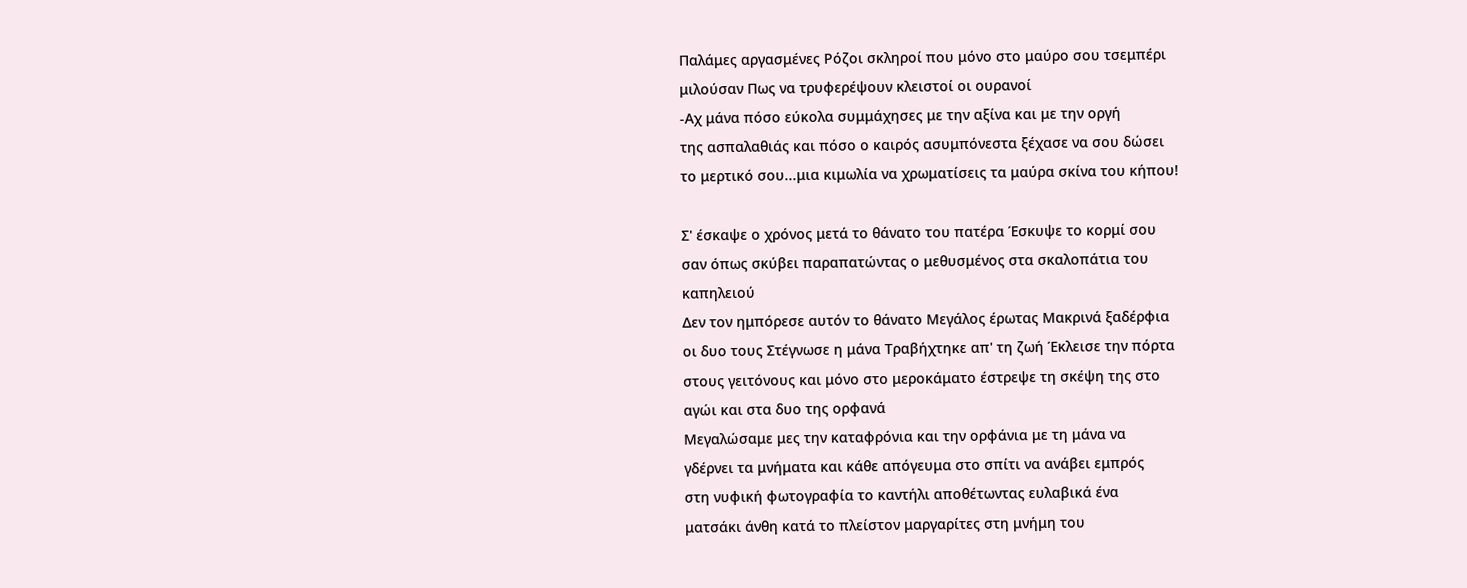Παλάμες αργασμένες Ρόζοι σκληροί που μόνο στο μαύρο σου τσεμπέρι
μιλούσαν Πως να τρυφερέψουν κλειστοί οι ουρανοί
-Αχ μάνα πόσο εύκολα συμμάχησες με την αξίνα και με την οργή
της ασπαλαθιάς και πόσο ο καιρός ασυμπόνεστα ξέχασε να σου δώσει
το μερτικό σου...μια κιμωλία να χρωματίσεις τα μαύρα σκίνα του κήπου!

Σ' έσκαψε ο χρόνος μετά το θάνατο του πατέρα Έσκυψε το κορμί σου
σαν όπως σκύβει παραπατώντας ο μεθυσμένος στα σκαλοπάτια του
καπηλειού
Δεν τον ημπόρεσε αυτόν το θάνατο Μεγάλος έρωτας Μακρινά ξαδέρφια
οι δυο τους Στέγνωσε η μάνα Τραβήχτηκε απ' τη ζωή Έκλεισε την πόρτα
στους γειτόνους και μόνο στο μεροκάματο έστρεψε τη σκέψη της στο
αγώι και στα δυο της ορφανά
Μεγαλώσαμε μες την καταφρόνια και την ορφάνια με τη μάνα να
γδέρνει τα μνήματα και κάθε απόγευμα στο σπίτι να ανάβει εμπρός
στη νυφική φωτογραφία το καντήλι αποθέτωντας ευλαβικά ένα
ματσάκι άνθη κατά το πλείστον μαργαρίτες στη μνήμη του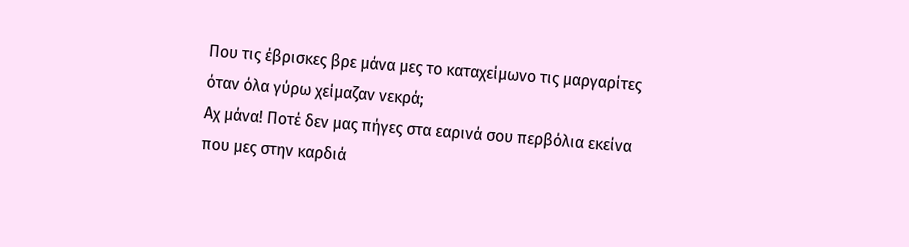Που τις έβρισκες βρε μάνα μες το καταχείμωνο τις μαργαρίτες
όταν όλα γύρω χείμαζαν νεκρά;
Αχ μάνα! Ποτέ δεν μας πήγες στα εαρινά σου περβόλια εκείνα
που μες στην καρδιά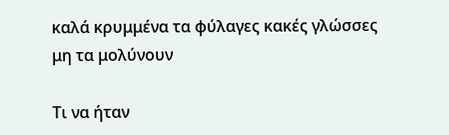καλά κρυμμένα τα φύλαγες κακές γλώσσες
μη τα μολύνουν

Τι να ήταν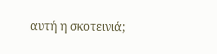αυτή η σκοτεινιά;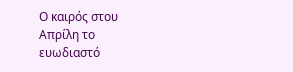Ο καιρός στου Απρίλη το ευωδιαστό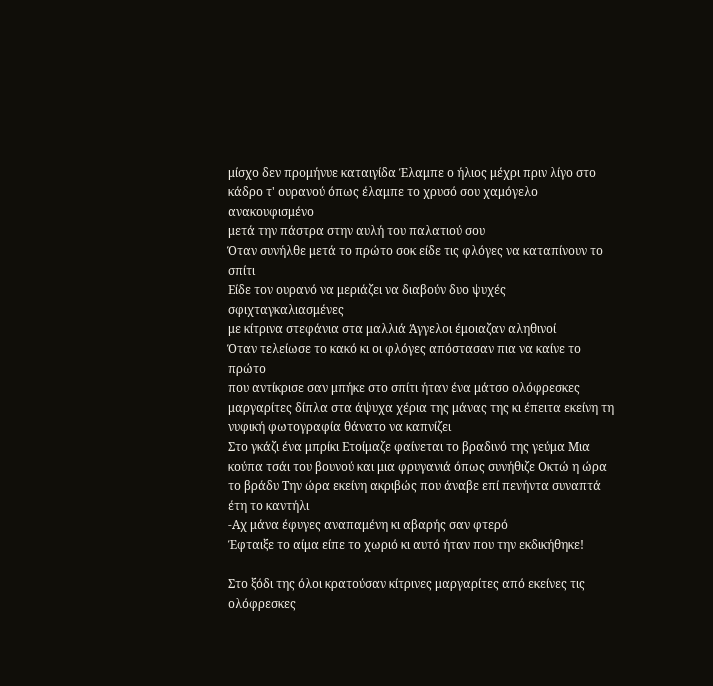μίσχο δεν προμήνυε καταιγίδα Έλαμπε ο ήλιος μέχρι πριν λίγο στο
κάδρο τ' ουρανού όπως έλαμπε το χρυσό σου χαμόγελο ανακουφισμένο
μετά την πάστρα στην αυλή του παλατιού σου
Όταν συνήλθε μετά το πρώτο σοκ είδε τις φλόγες να καταπίνουν το σπίτι
Είδε τον ουρανό να μεριάζει να διαβούν δυο ψυχές σφιχταγκαλιασμένες
με κίτρινα στεφάνια στα μαλλιά Άγγελοι έμοιαζαν αληθινοί
Όταν τελείωσε το κακό κι οι φλόγες απόστασαν πια να καίνε το πρώτο
που αντίκρισε σαν μπήκε στο σπίτι ήταν ένα μάτσο ολόφρεσκες
μαργαρίτες δίπλα στα άψυχα χέρια της μάνας της κι έπειτα εκείνη τη
νυφική φωτογραφία θάνατο να καπνίζει
Στο γκάζι ένα μπρίκι Ετοίμαζε φαίνεται το βραδινό της γεύμα Μια
κούπα τσάι του βουνού και μια φρυγανιά όπως συνήθιζε Οκτώ η ώρα
το βράδυ Την ώρα εκείνη ακριβώς που άναβε επί πενήντα συναπτά
έτη το καντήλι
-Αχ μάνα έφυγες αναπαμένη κι αβαρής σαν φτερό
Έφταιξε το αίμα είπε το χωριό κι αυτό ήταν που την εκδικήθηκε!

Στο ξόδι της όλοι κρατούσαν κίτρινες μαργαρίτες από εκείνες τις
ολόφρεσκες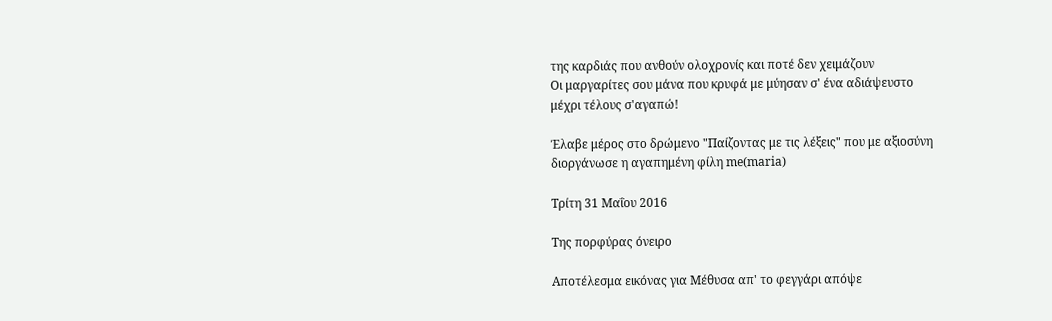της καρδιάς που ανθούν ολοχρονίς και ποτέ δεν χειμάζουν
Οι μαργαρίτες σου μάνα που κρυφά με μύησαν σ' ένα αδιάψευστο
μέχρι τέλους σ'αγαπώ!

Έλαβε μέρος στο δρώμενο "Παίζοντας με τις λέξεις" που με αξιοσύνη
διοργάνωσε η αγαπημένη φίλη me(maria)

Τρίτη 31 Μαΐου 2016

Της πορφύρας όνειρο

Αποτέλεσμα εικόνας για Μέθυσα απ' το φεγγάρι απόψε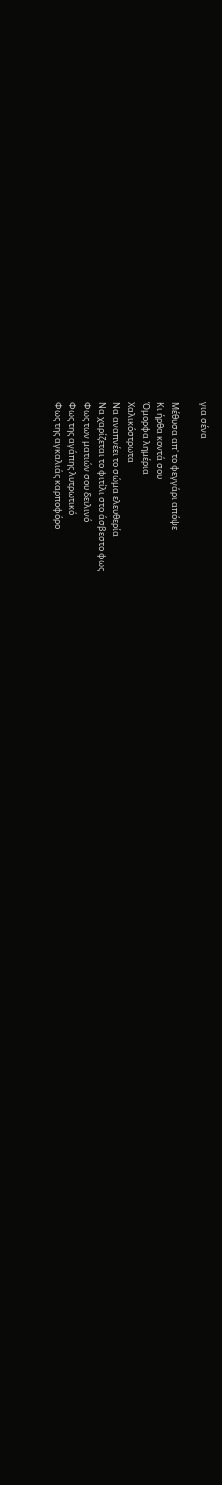για σένα

Μέθυσα απ' το φεγγάρι απόψε
Κι ήρθα κοντά σου
Όμορφα λημέρια
Χαλικόστρωτα
Να αναπνέει το σώμα ελευθερία
Να χαρίζεται το φιτίλι στο άσβεστο φως
Φως των ματιών σου δειλινό
Φως της αγάπης λυτρωτικό
Φως της αγκαλιάς καρποφόρο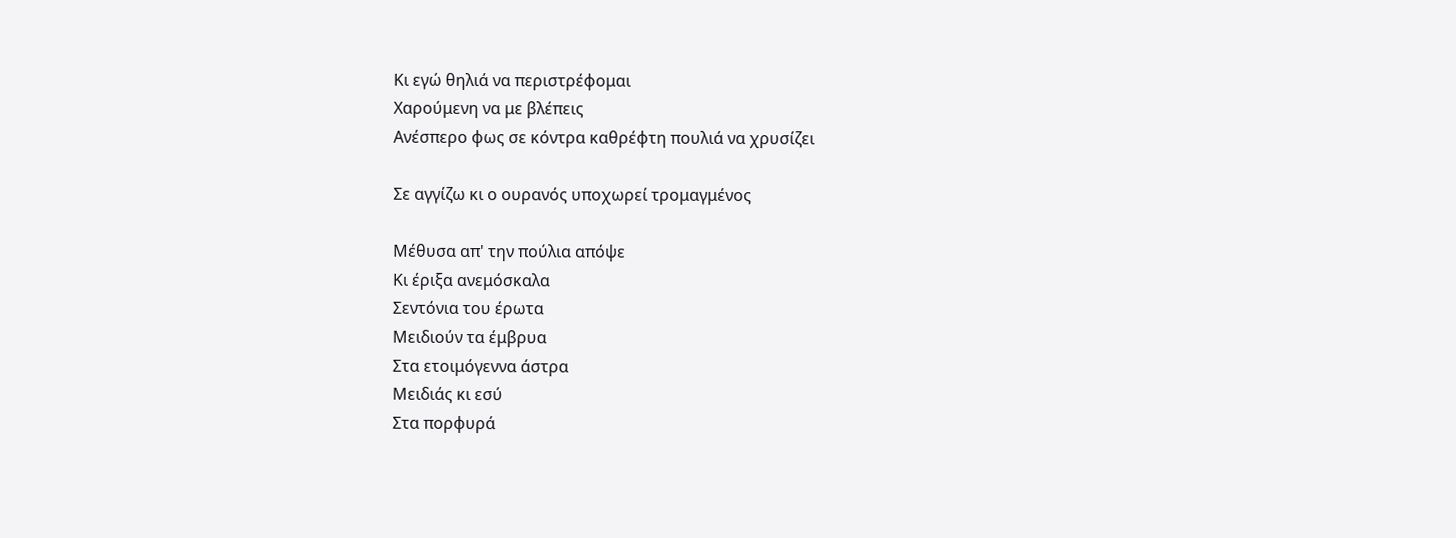Κι εγώ θηλιά να περιστρέφομαι
Χαρούμενη να με βλέπεις
Ανέσπερο φως σε κόντρα καθρέφτη πουλιά να χρυσίζει

Σε αγγίζω κι ο ουρανός υποχωρεί τρομαγμένος

Μέθυσα απ' την πούλια απόψε
Κι έριξα ανεμόσκαλα
Σεντόνια του έρωτα
Μειδιούν τα έμβρυα
Στα ετοιμόγεννα άστρα
Μειδιάς κι εσύ
Στα πορφυρά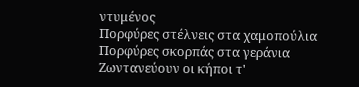ντυμένος
Πορφύρες στέλνεις στα χαμοπούλια
Πορφύρες σκορπάς στα γεράνια
Ζωντανεύουν οι κήποι τ'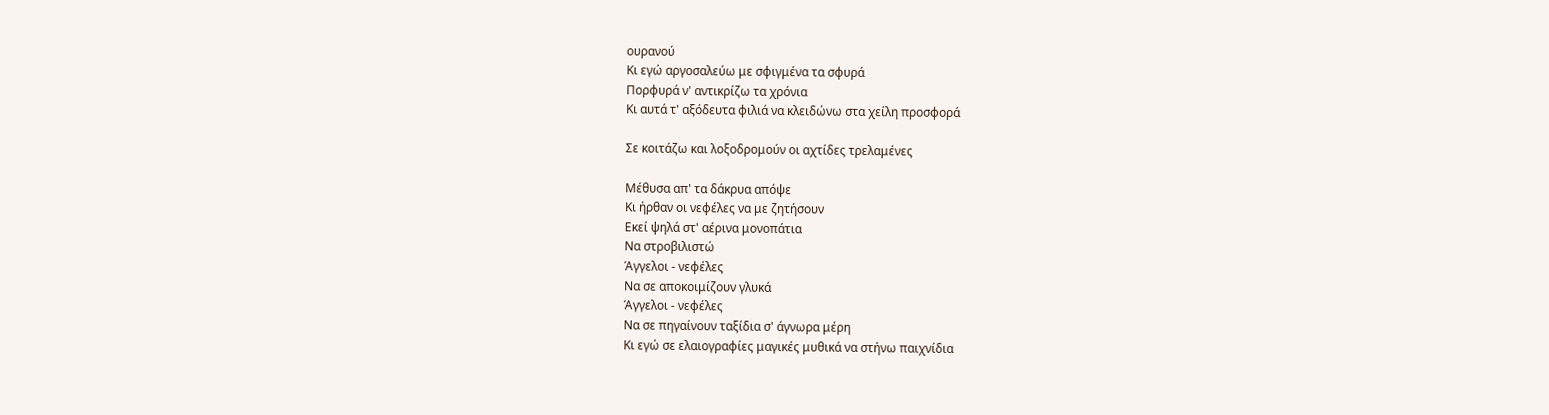ουρανού
Κι εγώ αργοσαλεύω με σφιγμένα τα σφυρά
Πορφυρά ν' αντικρίζω τα χρόνια
Κι αυτά τ' αξόδευτα φιλιά να κλειδώνω στα χείλη προσφορά

Σε κοιτάζω και λοξοδρομούν οι αχτίδες τρελαμένες

Μέθυσα απ' τα δάκρυα απόψε
Κι ήρθαν οι νεφέλες να με ζητήσουν
Εκεί ψηλά στ' αέρινα μονοπάτια
Να στροβιλιστώ
Άγγελοι - νεφέλες
Να σε αποκοιμίζουν γλυκά
Άγγελοι - νεφέλες
Να σε πηγαίνουν ταξίδια σ' άγνωρα μέρη
Κι εγώ σε ελαιογραφίες μαγικές μυθικά να στήνω παιχνίδια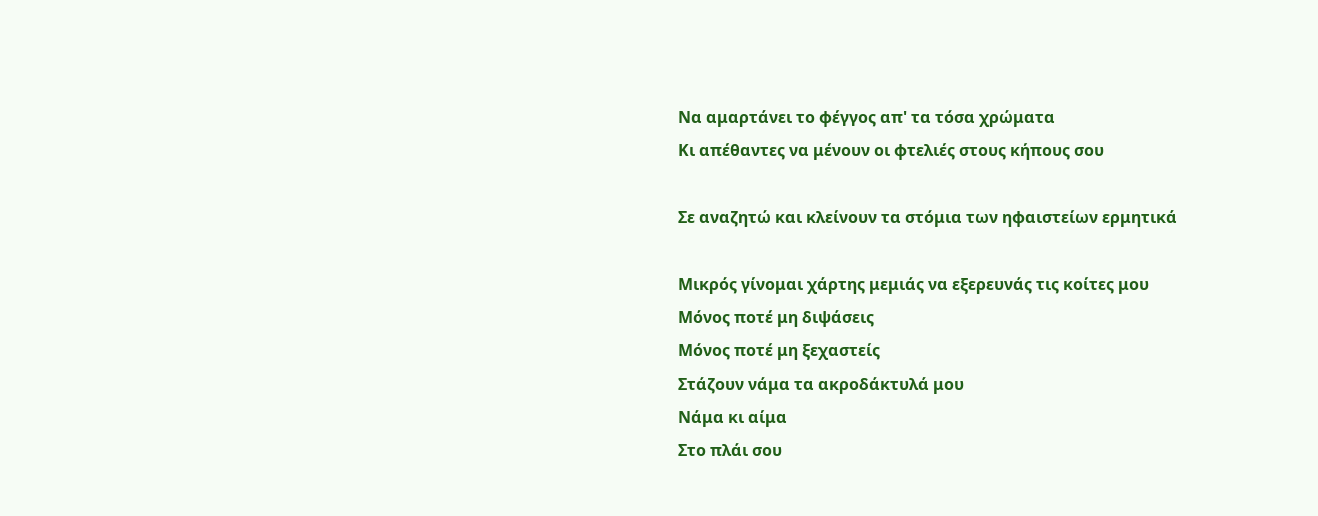Να αμαρτάνει το φέγγος απ' τα τόσα χρώματα
Κι απέθαντες να μένουν οι φτελιές στους κήπους σου

Σε αναζητώ και κλείνουν τα στόμια των ηφαιστείων ερμητικά

Μικρός γίνομαι χάρτης μεμιάς να εξερευνάς τις κοίτες μου
Μόνος ποτέ μη διψάσεις
Μόνος ποτέ μη ξεχαστείς
Στάζουν νάμα τα ακροδάκτυλά μου
Νάμα κι αίμα
Στο πλάι σου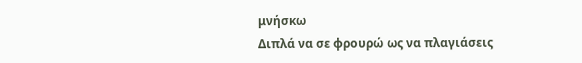μνήσκω
Διπλά να σε φρουρώ ως να πλαγιάσεις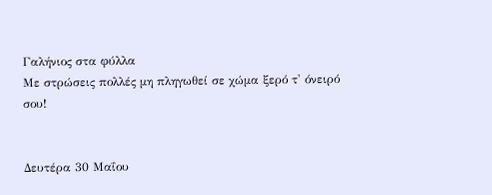Γαλήνιος στα φύλλα
Με στρώσεις πολλές μη πληγωθεί σε χώμα ξερό τ' όνειρό σου!


Δευτέρα 30 Μαΐου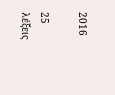2016

25 λέξεις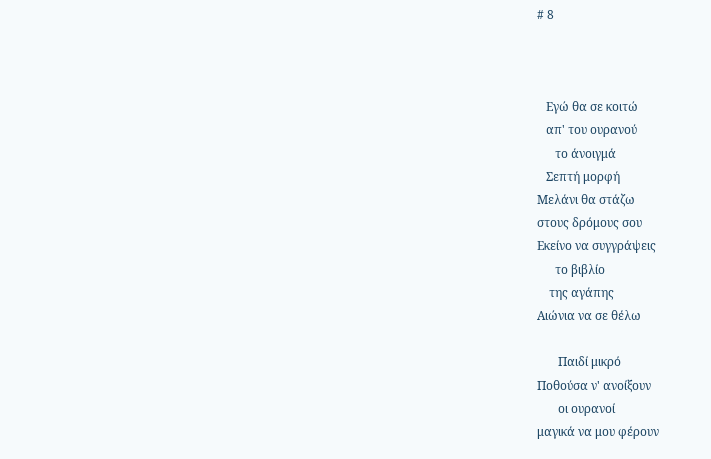# 8



   Εγώ θα σε κοιτώ
   απ' του ουρανού
      το άνοιγμά
   Σεπτή μορφή
Μελάνι θα στάζω
στους δρόμους σου
Εκείνο να συγγράψεις
      το βιβλίο
    της αγάπης
Αιώνια να σε θέλω

       Παιδί μικρό
Ποθούσα ν' ανοίξουν
       οι ουρανοί
μαγικά να μου φέρουν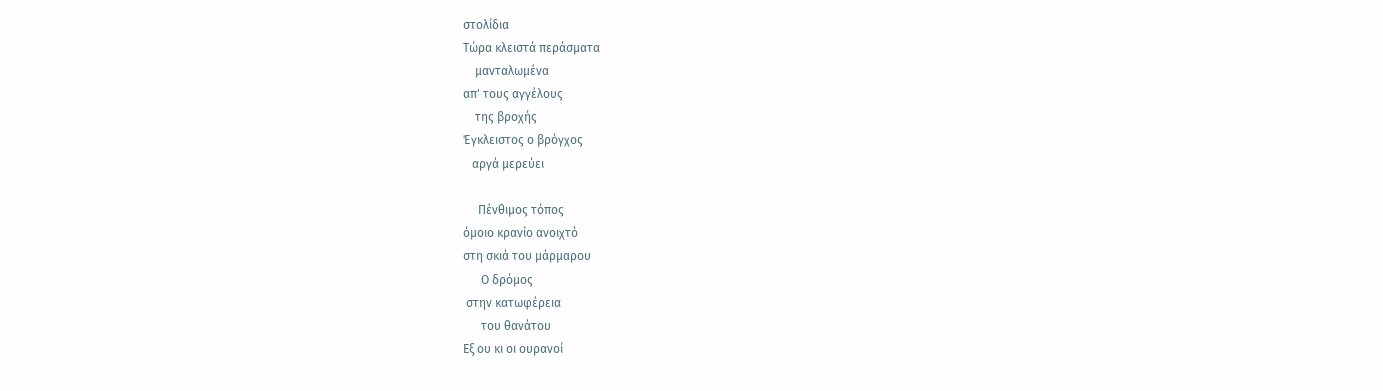στολίδια
Τώρα κλειστά περάσματα
    μανταλωμένα
απ' τους αγγέλους
    της βροχής
Έγκλειστος ο βρόγχος
   αργά μερεύει

     Πένθιμος τόπος
όμοιο κρανίο ανοιχτό
στη σκιά του μάρμαρου
      Ο δρόμος
 στην κατωφέρεια
      του θανάτου
Εξ ου κι οι ουρανοί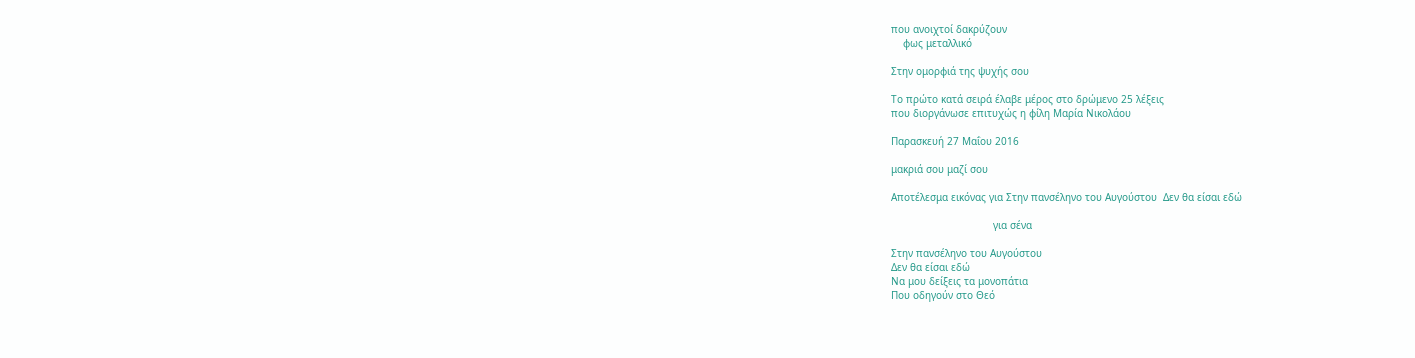που ανοιχτοί δακρύζουν
    φως μεταλλικό

Στην ομορφιά της ψυχής σου

Το πρώτο κατά σειρά έλαβε μέρος στο δρώμενο 25 λέξεις
που διοργάνωσε επιτυχώς η φίλη Μαρία Νικολάου

Παρασκευή 27 Μαΐου 2016

μακριά σου μαζί σου

Αποτέλεσμα εικόνας για Στην πανσέληνο του Αυγούστου  Δεν θα είσαι εδώ

                                  για σένα

Στην πανσέληνο του Αυγούστου
Δεν θα είσαι εδώ
Να μου δείξεις τα μονοπάτια
Που οδηγούν στο Θεό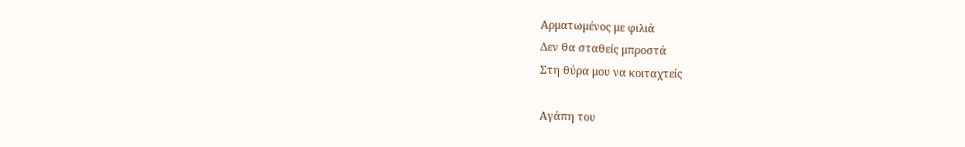Αρματωμένος με φιλιά
Δεν θα σταθείς μπροστά
Στη θύρα μου να κοιταχτείς

Αγάπη του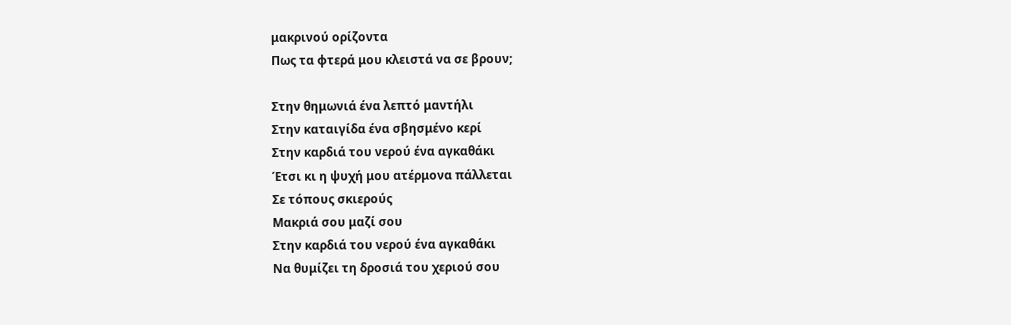μακρινού ορίζοντα
Πως τα φτερά μου κλειστά να σε βρουν;

Στην θημωνιά ένα λεπτό μαντήλι
Στην καταιγίδα ένα σβησμένο κερί
Στην καρδιά του νερού ένα αγκαθάκι
Έτσι κι η ψυχή μου ατέρμονα πάλλεται
Σε τόπους σκιερούς
Μακριά σου μαζί σου
Στην καρδιά του νερού ένα αγκαθάκι
Να θυμίζει τη δροσιά του χεριού σου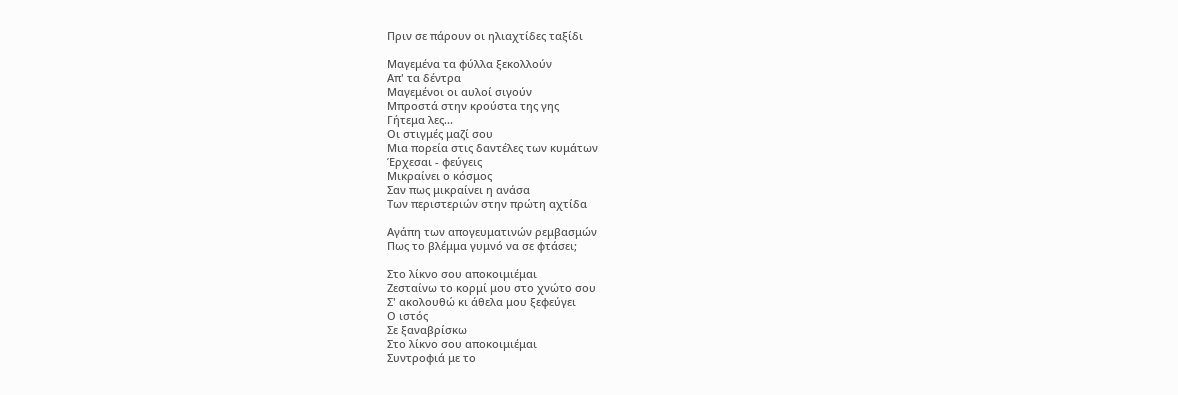Πριν σε πάρουν οι ηλιαχτίδες ταξίδι

Μαγεμένα τα φύλλα ξεκολλούν
Απ' τα δέντρα
Μαγεμένοι οι αυλοί σιγούν
Μπροστά στην κρούστα της γης
Γήτεμα λες...
Οι στιγμές μαζί σου
Μια πορεία στις δαντέλες των κυμάτων
Έρχεσαι - φεύγεις
Μικραίνει ο κόσμος
Σαν πως μικραίνει η ανάσα
Των περιστεριών στην πρώτη αχτίδα

Αγάπη των απογευματινών ρεμβασμών
Πως το βλέμμα γυμνό να σε φτάσει;

Στο λίκνο σου αποκοιμιέμαι
Ζεσταίνω το κορμί μου στο χνώτο σου
Σ' ακολουθώ κι άθελα μου ξεφεύγει
Ο ιστός
Σε ξαναβρίσκω
Στο λίκνο σου αποκοιμιέμαι
Συντροφιά με το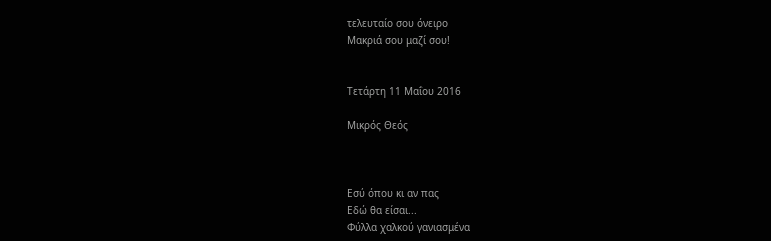τελευταίο σου όνειρο
Μακριά σου μαζί σου!


Τετάρτη 11 Μαΐου 2016

Μικρός Θεός



Εσύ όπου κι αν πας
Εδώ θα είσαι...
Φύλλα χαλκού γανιασμένα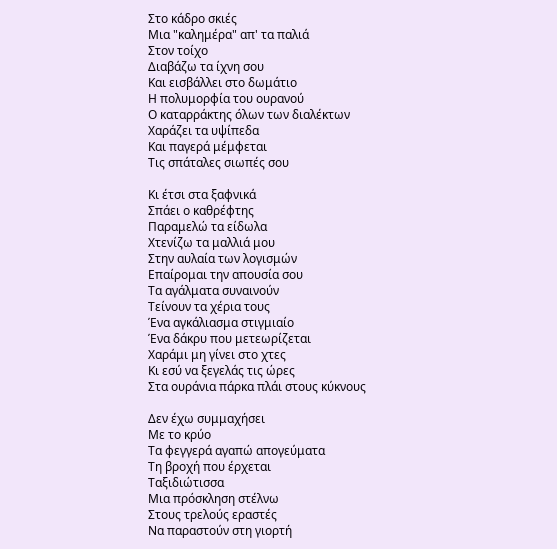Στο κάδρο σκιές
Μια "καλημέρα" απ' τα παλιά
Στον τοίχο
Διαβάζω τα ίχνη σου
Και εισβάλλει στο δωμάτιο
Η πολυμορφία του ουρανού
Ο καταρράκτης όλων των διαλέκτων
Χαράζει τα υψίπεδα
Και παγερά μέμφεται
Τις σπάταλες σιωπές σου

Κι έτσι στα ξαφνικά
Σπάει ο καθρέφτης
Παραμελώ τα είδωλα
Χτενίζω τα μαλλιά μου
Στην αυλαία των λογισμών
Επαίρομαι την απουσία σου
Τα αγάλματα συναινούν
Τείνουν τα χέρια τους
Ένα αγκάλιασμα στιγμιαίο
Ένα δάκρυ που μετεωρίζεται
Χαράμι μη γίνει στο χτες
Κι εσύ να ξεγελάς τις ώρες
Στα ουράνια πάρκα πλάι στους κύκνους

Δεν έχω συμμαχήσει
Με το κρύο
Τα φεγγερά αγαπώ απογεύματα
Τη βροχή που έρχεται
Ταξιδιώτισσα
Μια πρόσκληση στέλνω
Στους τρελούς εραστές
Να παραστούν στη γιορτή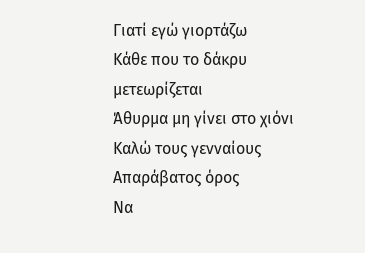Γιατί εγώ γιορτάζω
Κάθε που το δάκρυ μετεωρίζεται
Άθυρμα μη γίνει στο χιόνι
Καλώ τους γενναίους
Απαράβατος όρος
Να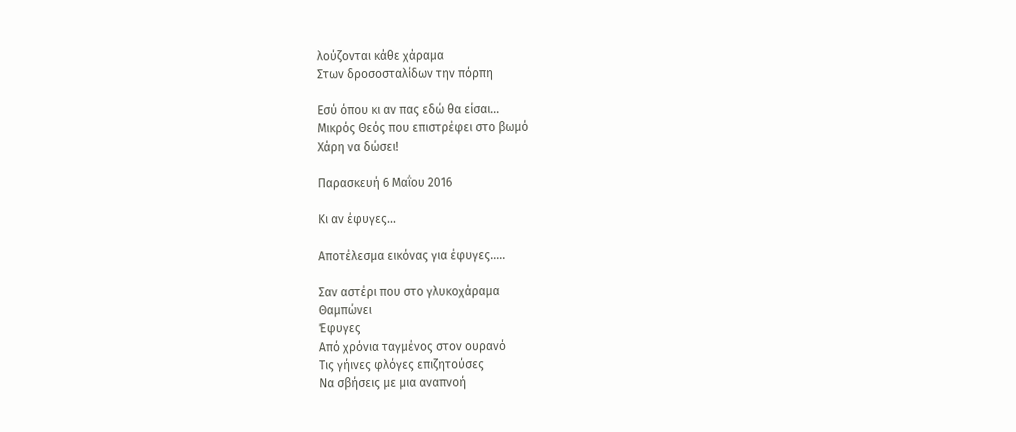λούζονται κάθε χάραμα
Στων δροσοσταλίδων την πόρπη

Εσύ όπου κι αν πας εδώ θα είσαι...
Μικρός Θεός που επιστρέφει στο βωμό
Χάρη να δώσει!

Παρασκευή 6 Μαΐου 2016

Κι αν έφυγες...

Αποτέλεσμα εικόνας για έφυγες.....

Σαν αστέρι που στο γλυκοχάραμα
Θαμπώνει
Έφυγες
Από χρόνια ταγμένος στον ουρανό
Τις γήινες φλόγες επιζητούσες
Να σβήσεις με μια αναπνοή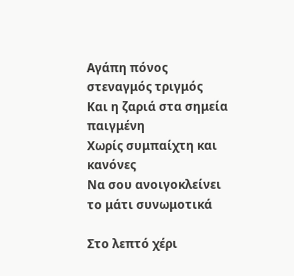Αγάπη πόνος στεναγμός τριγμός
Και η ζαριά στα σημεία παιγμένη
Χωρίς συμπαίχτη και κανόνες
Να σου ανοιγοκλείνει το μάτι συνωμοτικά

Στο λεπτό χέρι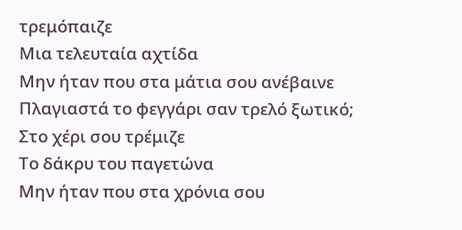τρεμόπαιζε
Μια τελευταία αχτίδα
Μην ήταν που στα μάτια σου ανέβαινε
Πλαγιαστά το φεγγάρι σαν τρελό ξωτικό;
Στο χέρι σου τρέμιζε
Το δάκρυ του παγετώνα
Μην ήταν που στα χρόνια σου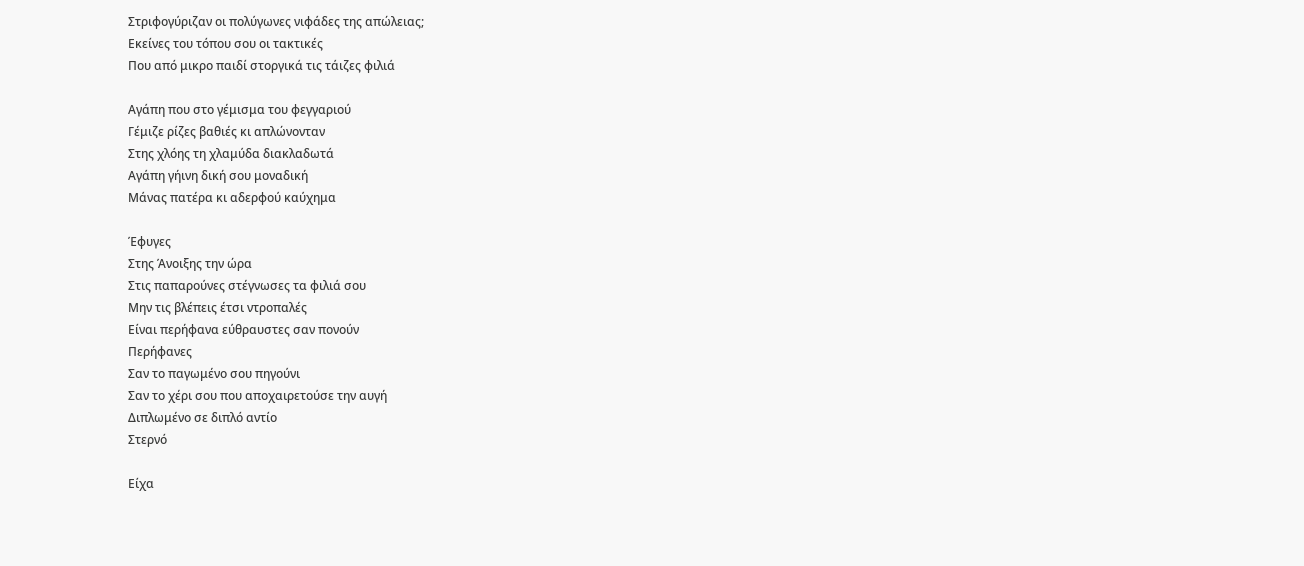Στριφογύριζαν οι πολύγωνες νιφάδες της απώλειας;
Εκείνες του τόπου σου οι τακτικές
Που από μικρο παιδί στοργικά τις τάιζες φιλιά

Αγάπη που στο γέμισμα του φεγγαριού
Γέμιζε ρίζες βαθιές κι απλώνονταν
Στης χλόης τη χλαμύδα διακλαδωτά
Αγάπη γήινη δική σου μοναδική
Μάνας πατέρα κι αδερφού καύχημα

Έφυγες
Στης Άνοιξης την ώρα
Στις παπαρούνες στέγνωσες τα φιλιά σου
Μην τις βλέπεις έτσι ντροπαλές
Είναι περήφανα εύθραυστες σαν πονούν
Περήφανες
Σαν το παγωμένο σου πηγούνι
Σαν το χέρι σου που αποχαιρετούσε την αυγή
Διπλωμένο σε διπλό αντίο
Στερνό

Είχα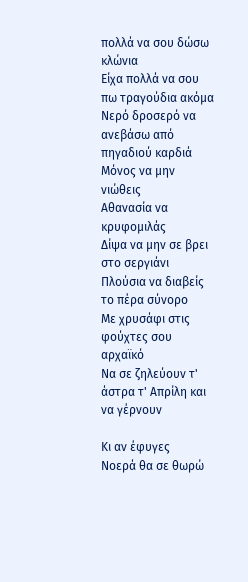πολλά να σου δώσω κλώνια
Είχα πολλά να σου πω τραγούδια ακόμα
Νερό δροσερό να ανεβάσω από πηγαδιού καρδιά
Μόνος να μην νιώθεις
Αθανασία να κρυφομιλάς
Δίψα να μην σε βρει στο σεργιάνι
Πλούσια να διαβείς το πέρα σύνορο
Με χρυσάφι στις φούχτες σου αρχαϊκό
Να σε ζηλεύουν τ' άστρα τ' Απρίλη και να γέρνουν

Κι αν έφυγες
Νοερά θα σε θωρώ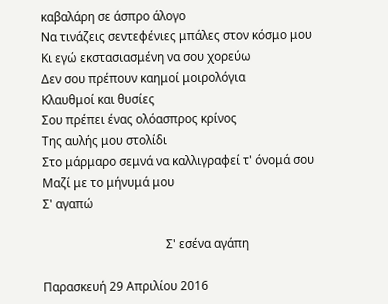καβαλάρη σε άσπρο άλογο
Να τινάζεις σεντεφένιες μπάλες στον κόσμο μου
Κι εγώ εκστασιασμένη να σου χορεύω
Δεν σου πρέπουν καημοί μοιρολόγια
Κλαυθμοί και θυσίες
Σου πρέπει ένας ολόασπρος κρίνος
Της αυλής μου στολίδι
Στο μάρμαρο σεμνά να καλλιγραφεί τ' όνομά σου
Μαζί με το μήνυμά μου
Σ' αγαπώ

                                         Σ' εσένα αγάπη

Παρασκευή 29 Απριλίου 2016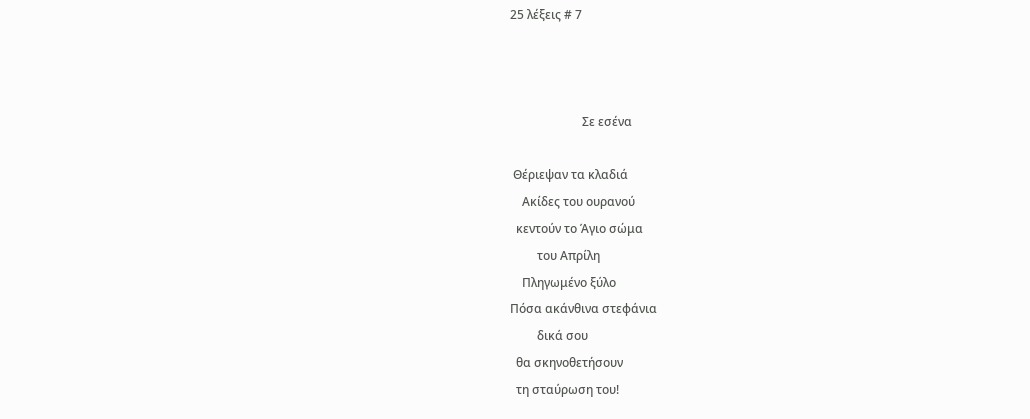25 λέξεις # 7



                        Σε εσένα

 Θέριεψαν τα κλαδιά
    Ακίδες του ουρανού
  κεντούν το Άγιο σώμα
         του Απρίλη
    Πληγωμένο ξύλο
Πόσα ακάνθινα στεφάνια
         δικά σου
  θα σκηνοθετήσουν
  τη σταύρωση του!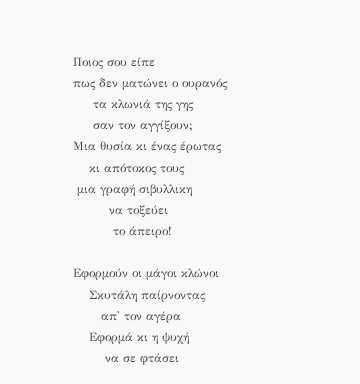Ποιος σου είπε
πως δεν ματώνει ο ουρανός
     τα κλωνιά της γης
     σαν τον αγγίξουν;
Μια θυσία κι ένας έρωτας
    κι απότοκος τους
 μια γραφή σιβυλλικη
         να τοξεύει
          το άπειρο!

Εφορμούν οι μάγοι κλώνοι
    Σκυτάλη παίρνοντας
       απ' τον αγέρα
    Εφορμά κι η ψυχή
        να σε φτάσει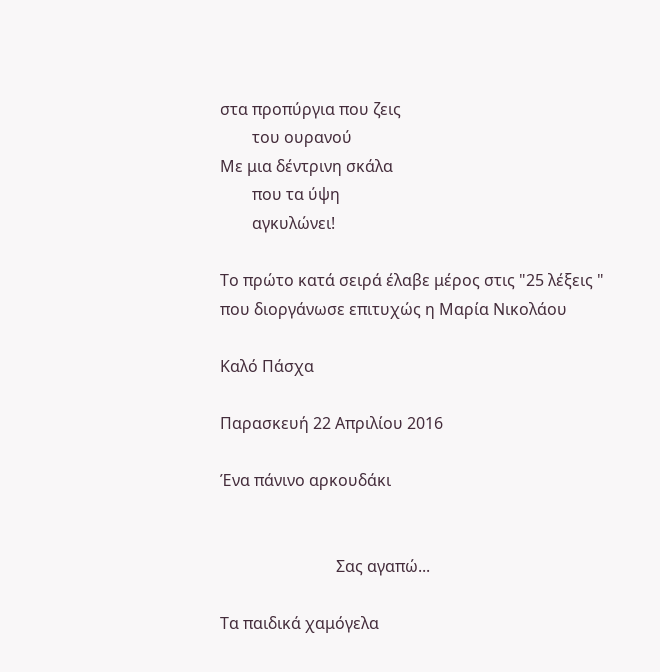στα προπύργια που ζεις
        του ουρανού
Με μια δέντρινη σκάλα
        που τα ύψη
        αγκυλώνει!

Το πρώτο κατά σειρά έλαβε μέρος στις "25 λέξεις "
που διοργάνωσε επιτυχώς η Μαρία Νικολάου

Καλό Πάσχα

Παρασκευή 22 Απριλίου 2016

Ένα πάνινο αρκουδάκι


                             Σας αγαπώ...

Τα παιδικά χαμόγελα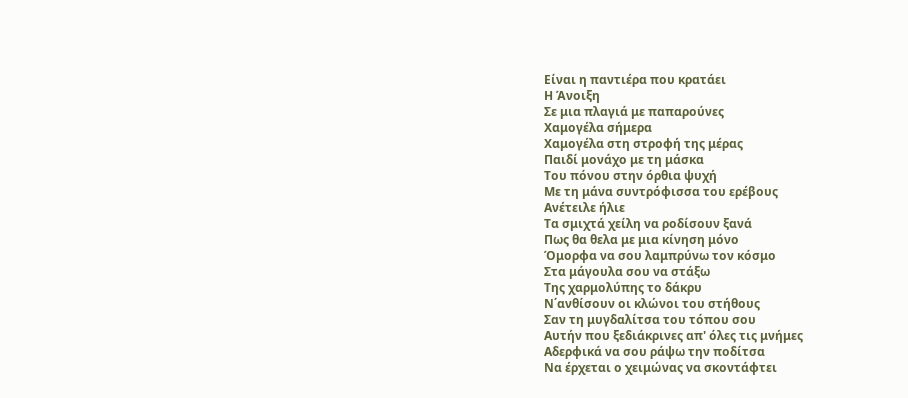Είναι η παντιέρα που κρατάει
Η Άνοιξη
Σε μια πλαγιά με παπαρούνες
Χαμογέλα σήμερα
Χαμογέλα στη στροφή της μέρας
Παιδί μονάχο με τη μάσκα
Του πόνου στην όρθια ψυχή
Με τη μάνα συντρόφισσα του ερέβους
Ανέτειλε ήλιε
Τα σμιχτά χείλη να ροδίσουν ξανά
Πως θα θελα με μια κίνηση μόνο
Όμορφα να σου λαμπρύνω τον κόσμο
Στα μάγουλα σου να στάξω
Της χαρμολύπης το δάκρυ
Ν΄ανθίσουν οι κλώνοι του στήθους
Σαν τη μυγδαλίτσα του τόπου σου
Αυτήν που ξεδιάκρινες απ' όλες τις μνήμες
Αδερφικά να σου ράψω την ποδίτσα
Να έρχεται ο χειμώνας να σκοντάφτει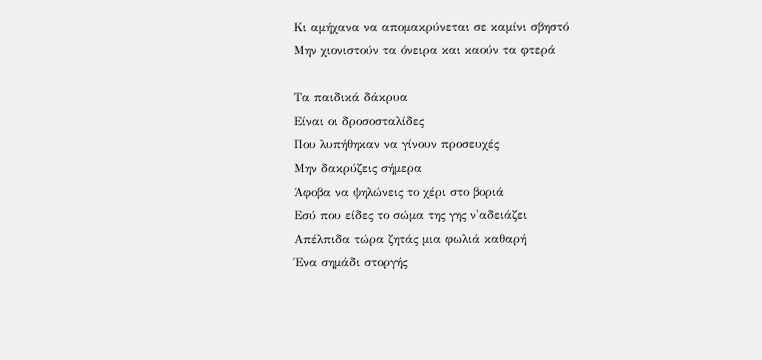Κι αμήχανα να απομακρύνεται σε καμίνι σβηστό
Μην χιονιστούν τα όνειρα και καούν τα φτερά

Τα παιδικά δάκρυα
Είναι οι δροσοσταλίδες
Που λυπήθηκαν να γίνουν προσευχές
Μην δακρύζεις σήμερα
Άφοβα να ψηλώνεις το χέρι στο βοριά
Εσύ που είδες το σώμα της γης ν'αδειάζει
Απέλπιδα τώρα ζητάς μια φωλιά καθαρή
Ένα σημάδι στοργής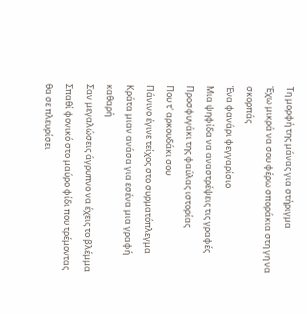Τη μορφή της μάνας για στήριγμα
Έχω μικρά να σου φέρω σποράκια στη γη να σκορπάς
Ένα φανάρι φεγγαρίσιο
Μια ψηφίδα να αναστρέψεις τις γραφές
Προσφυγάκι της φαύλας ιστορίας
Που τ' αρκουδάκι σου
Πάνινο έγινε τείχος στο συρματόπλεγμα
Κράτα μιαν ανάσα για εσένα μια γραφή καθαρή
Σαν μεγαλώσεις άγρυπνο να έχεις το βλέμμα
Σπαθί φονικό στο μαύρο φίδι που τρέμοντας θα σε πλευρίσει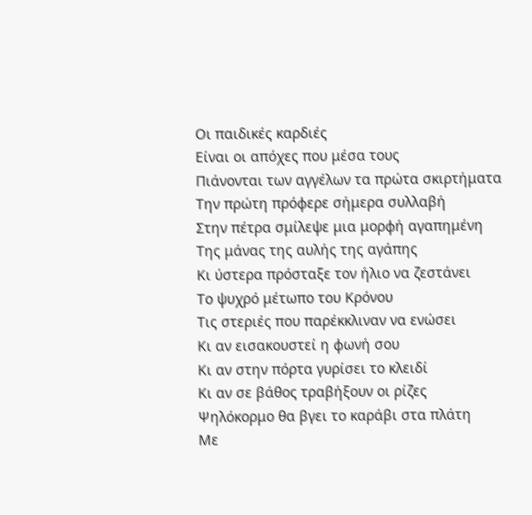Οι παιδικές καρδιές
Είναι οι απόχες που μέσα τους
Πιάνονται των αγγέλων τα πρώτα σκιρτήματα
Την πρώτη πρόφερε σήμερα συλλαβή
Στην πέτρα σμίλεψε μια μορφή αγαπημένη
Της μάνας της αυλής της αγάπης
Κι ύστερα πρόσταξε τον ήλιο να ζεστάνει
Το ψυχρό μέτωπο του Κρόνου
Τις στεριές που παρέκκλιναν να ενώσει
Κι αν εισακουστεί η φωνή σου
Κι αν στην πόρτα γυρίσει το κλειδί
Κι αν σε βάθος τραβήξουν οι ρίζες
Ψηλόκορμο θα βγει το καράβι στα πλάτη
Με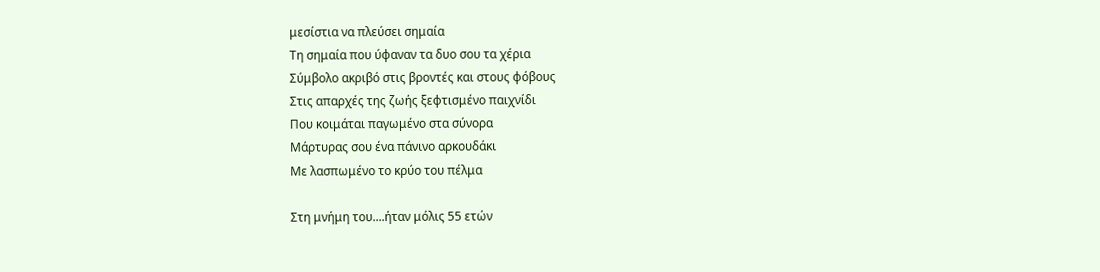μεσίστια να πλεύσει σημαία
Τη σημαία που ύφαναν τα δυο σου τα χέρια
Σύμβολο ακριβό στις βροντές και στους φόβους
Στις απαρχές της ζωής ξεφτισμένο παιχνίδι
Που κοιμάται παγωμένο στα σύνορα
Μάρτυρας σου ένα πάνινο αρκουδάκι
Με λασπωμένο το κρύο του πέλμα

Στη μνήμη του....ήταν μόλις 55 ετών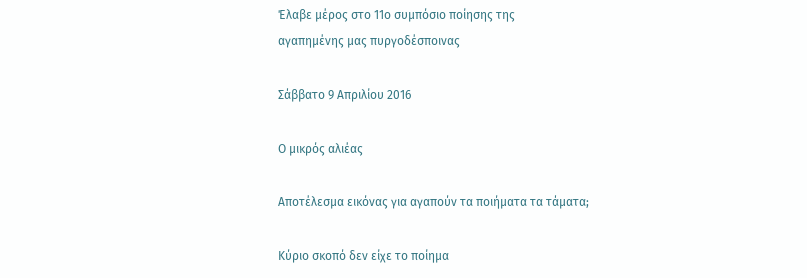Έλαβε μέρος στο 11ο συμπόσιο ποίησης της
αγαπημένης μας πυργοδέσποινας

Σάββατο 9 Απριλίου 2016

Ο μικρός αλιέας

Αποτέλεσμα εικόνας για αγαπούν τα ποιήματα τα τάματα;

Κύριο σκοπό δεν είχε το ποίημα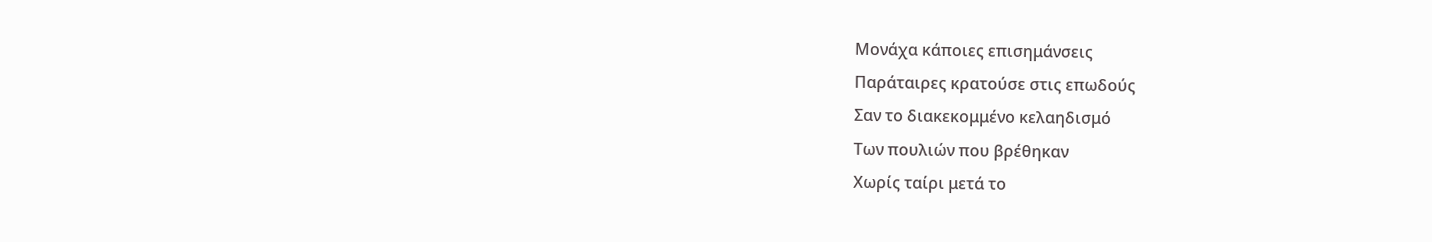Μονάχα κάποιες επισημάνσεις
Παράταιρες κρατούσε στις επωδούς
Σαν το διακεκομμένο κελαηδισμό
Των πουλιών που βρέθηκαν
Χωρίς ταίρι μετά το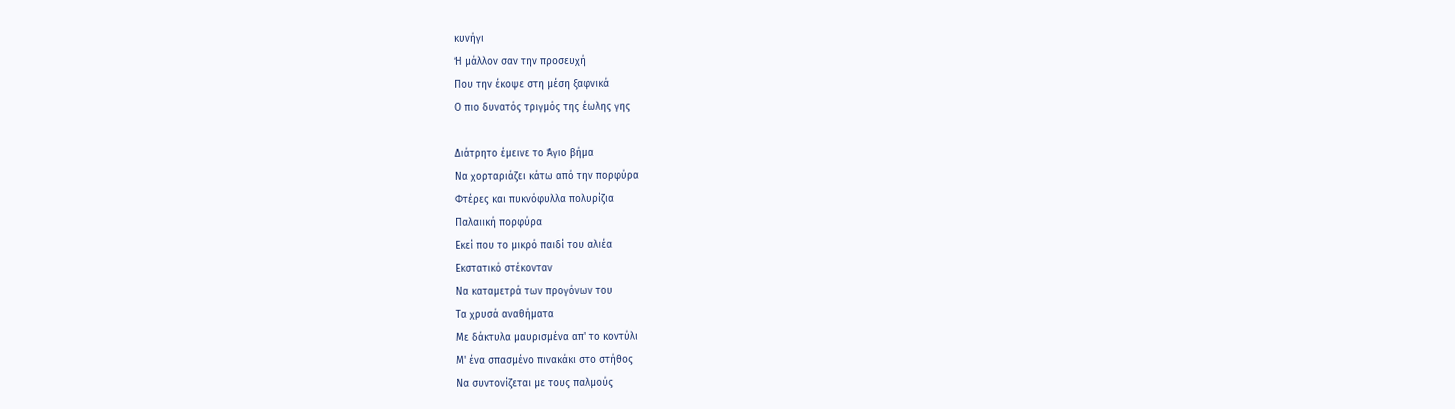κυνήγι
Ή μάλλον σαν την προσευχή
Που την έκοψε στη μέση ξαφνικά
Ο πιο δυνατός τριγμός της έωλης γης

Διάτρητο έμεινε το Άγιο βήμα
Να χορταριάζει κάτω από την πορφύρα
Φτέρες και πυκνόφυλλα πολυρίζια
Παλαιική πορφύρα
Εκεί που το μικρό παιδί του αλιέα
Εκστατικό στέκονταν
Να καταμετρά των προγόνων του
Τα χρυσά αναθήματα
Με δάκτυλα μαυρισμένα απ' το κοντύλι
Μ' ένα σπασμένο πινακάκι στο στήθος
Να συντονίζεται με τους παλμούς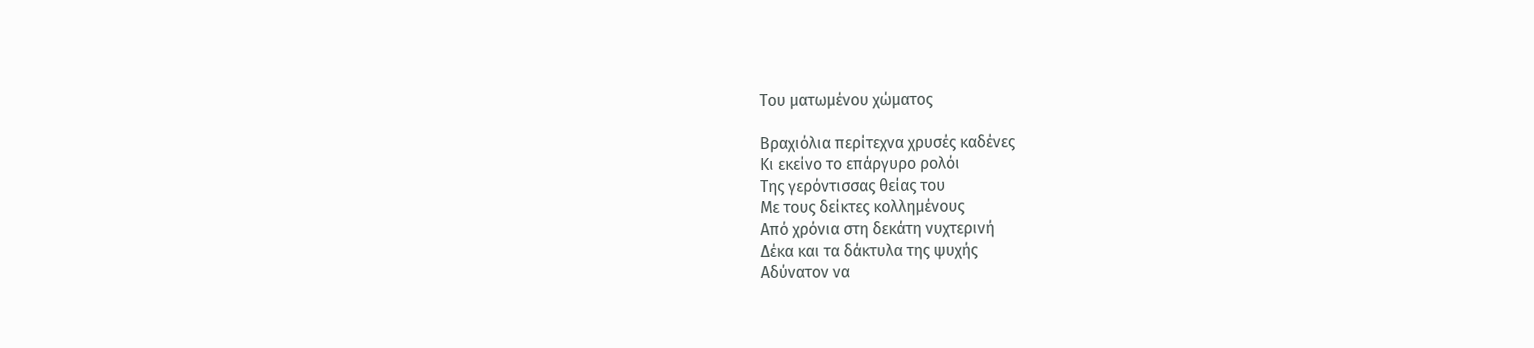Του ματωμένου χώματος

Βραχιόλια περίτεχνα χρυσές καδένες
Κι εκείνο το επάργυρο ρολόι
Της γερόντισσας θείας του
Με τους δείκτες κολλημένους
Από χρόνια στη δεκάτη νυχτερινή
Δέκα και τα δάκτυλα της ψυχής
Αδύνατον να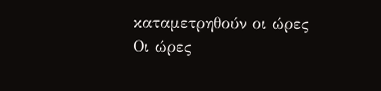καταμετρηθούν οι ώρες
Οι ώρες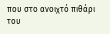που στο ανοιχτό πιθάρι του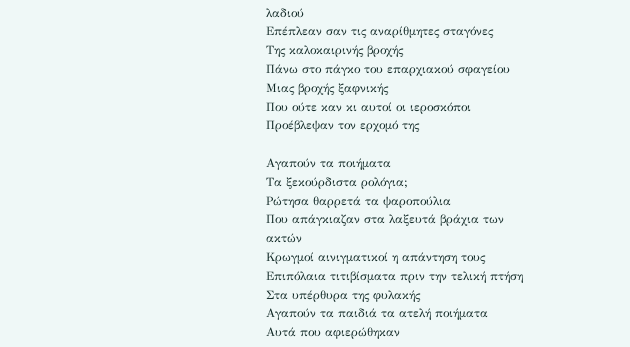λαδιού
Επέπλεαν σαν τις αναρίθμητες σταγόνες
Της καλοκαιρινής βροχής
Πάνω στο πάγκο του επαρχιακού σφαγείου
Μιας βροχής ξαφνικής
Που ούτε καν κι αυτοί οι ιεροσκόποι
Προέβλεψαν τον ερχομό της

Αγαπούν τα ποιήματα
Τα ξεκούρδιστα ρολόγια;
Ρώτησα θαρρετά τα ψαροπούλια
Που απάγκιαζαν στα λαξευτά βράχια των ακτών
Κρωγμοί αινιγματικοί η απάντηση τους
Επιπόλαια τιτιβίσματα πριν την τελική πτήση
Στα υπέρθυρα της φυλακής
Αγαπούν τα παιδιά τα ατελή ποιήματα
Αυτά που αφιερώθηκαν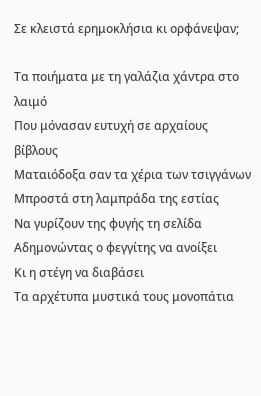Σε κλειστά ερημοκλήσια κι ορφάνεψαν;

Τα ποιήματα με τη γαλάζια χάντρα στο λαιμό
Που μόνασαν ευτυχή σε αρχαίους βίβλους
Ματαιόδοξα σαν τα χέρια των τσιγγάνων
Μπροστά στη λαμπράδα της εστίας
Να γυρίζουν της φυγής τη σελίδα
Αδημονώντας ο φεγγίτης να ανοίξει
Κι η στέγη να διαβάσει
Τα αρχέτυπα μυστικά τους μονοπάτια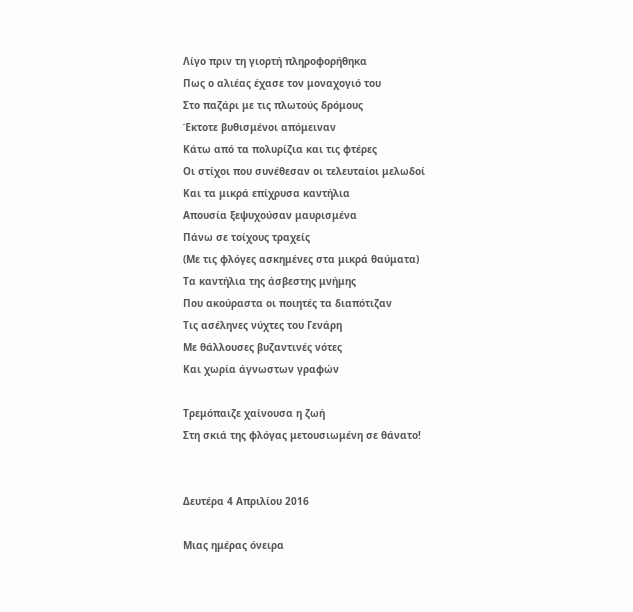Λίγο πριν τη γιορτή πληροφορήθηκα
Πως ο αλιέας έχασε τον μοναχογιό του
Στο παζάρι με τις πλωτούς δρόμους
Έκτοτε βυθισμένοι απόμειναν
Κάτω από τα πολυρίζια και τις φτέρες
Οι στίχοι που συνέθεσαν οι τελευταίοι μελωδοί
Και τα μικρά επίχρυσα καντήλια
Απουσία ξεψυχούσαν μαυρισμένα
Πάνω σε τοίχους τραχείς
(Με τις φλόγες ασκημένες στα μικρά θαύματα)
Τα καντήλια της άσβεστης μνήμης
Που ακούραστα οι ποιητές τα διαπότιζαν
Τις ασέληνες νύχτες του Γενάρη
Με θάλλουσες βυζαντινές νότες
Και χωρία άγνωστων γραφών

Τρεμόπαιζε χαίνουσα η ζωή
Στη σκιά της φλόγας μετουσιωμένη σε θάνατο!


Δευτέρα 4 Απριλίου 2016

Μιας ημέρας όνειρα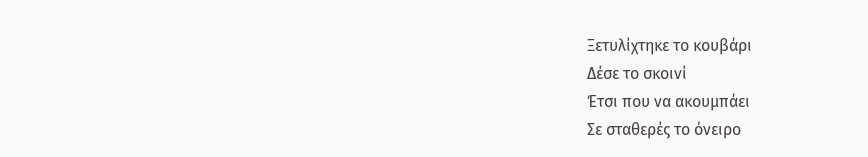Ξετυλίχτηκε το κουβάρι
Δέσε το σκοινί
Έτσι που να ακουμπάει
Σε σταθερές το όνειρο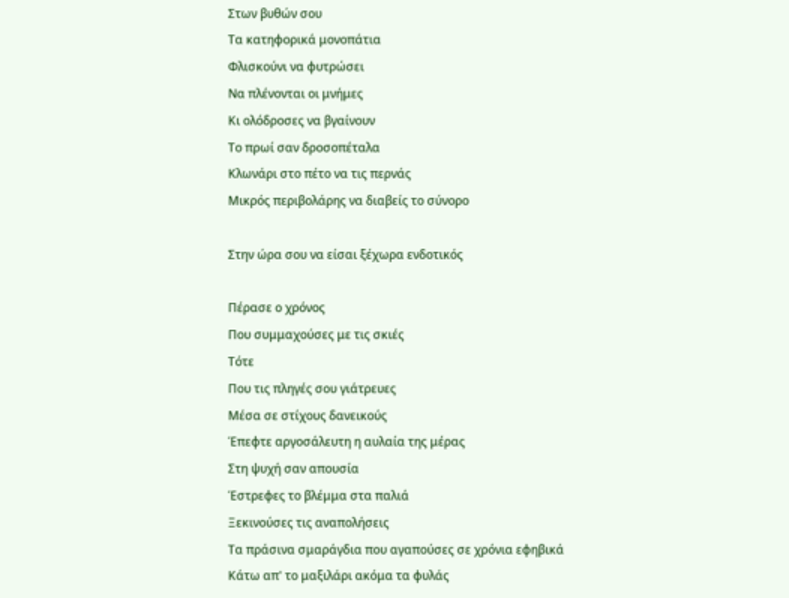Στων βυθών σου
Τα κατηφορικά μονοπάτια
Φλισκούνι να φυτρώσει
Να πλένονται οι μνήμες
Κι ολόδροσες να βγαίνουν
Το πρωί σαν δροσοπέταλα
Κλωνάρι στο πέτο να τις περνάς
Μικρός περιβολάρης να διαβείς το σύνορο

Στην ώρα σου να είσαι ξέχωρα ενδοτικός

Πέρασε ο χρόνος
Που συμμαχούσες με τις σκιές
Τότε
Που τις πληγές σου γιάτρευες
Μέσα σε στίχους δανεικούς
Έπεφτε αργοσάλευτη η αυλαία της μέρας
Στη ψυχή σαν απουσία
Έστρεφες το βλέμμα στα παλιά
Ξεκινούσες τις αναπολήσεις
Τα πράσινα σμαράγδια που αγαπούσες σε χρόνια εφηβικά
Κάτω απ' το μαξιλάρι ακόμα τα φυλάς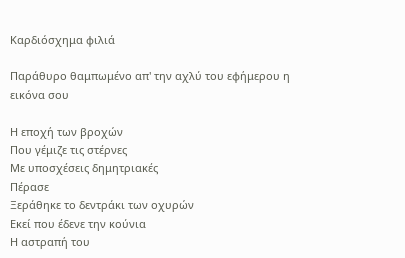Καρδιόσχημα φιλιά

Παράθυρο θαμπωμένο απ' την αχλύ του εφήμερου η εικόνα σου

Η εποχή των βροχών
Που γέμιζε τις στέρνες
Με υποσχέσεις δημητριακές
Πέρασε
Ξεράθηκε το δεντράκι των οχυρών
Εκεί που έδενε την κούνια
Η αστραπή του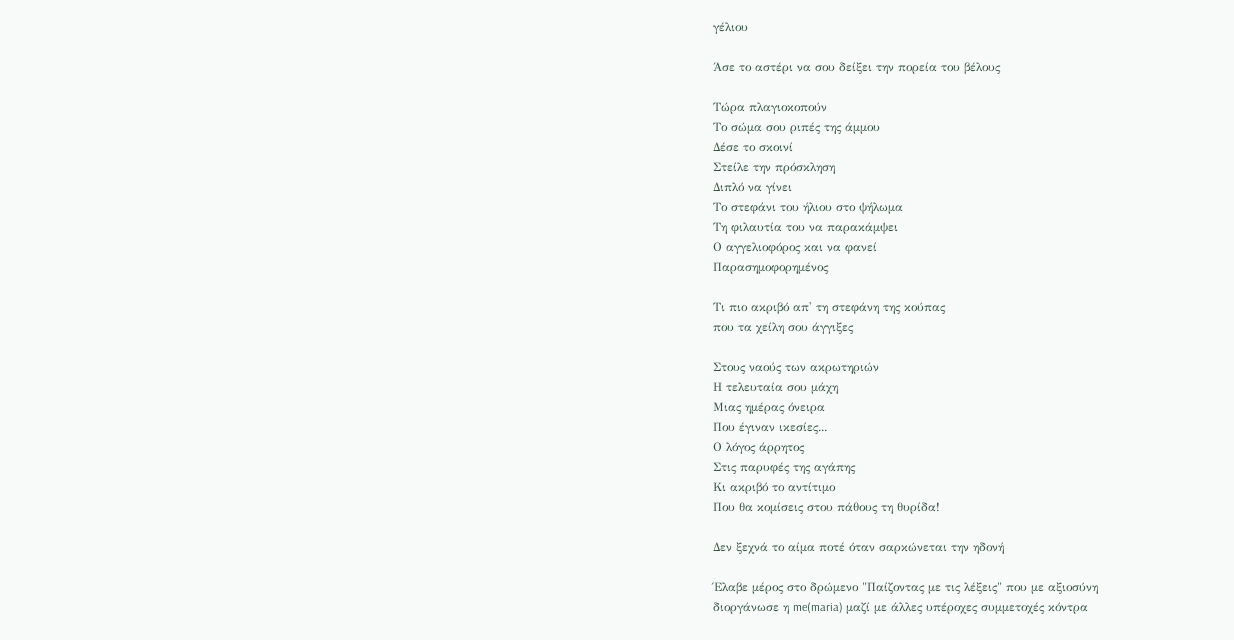γέλιου

Άσε το αστέρι να σου δείξει την πορεία του βέλους

Τώρα πλαγιοκοπούν
Το σώμα σου ριπές της άμμου
Δέσε το σκοινί
Στείλε την πρόσκληση
Διπλό να γίνει
Το στεφάνι του ήλιου στο ψήλωμα
Τη φιλαυτία του να παρακάμψει
Ο αγγελιοφόρος και να φανεί
Παρασημοφορημένος

Τι πιο ακριβό απ' τη στεφάνη της κούπας
που τα χείλη σου άγγιξες

Στους ναούς των ακρωτηριών
Η τελευταία σου μάχη
Μιας ημέρας όνειρα
Που έγιναν ικεσίες...
Ο λόγος άρρητος
Στις παρυφές της αγάπης
Κι ακριβό το αντίτιμο
Που θα κομίσεις στου πάθους τη θυρίδα!

Δεν ξεχνά το αίμα ποτέ όταν σαρκώνεται την ηδονή

Έλαβε μέρος στο δρώμενο "Παίζοντας με τις λέξεις" που με αξιοσύνη
διοργάνωσε η me(maria) μαζί με άλλες υπέροχες συμμετοχές κόντρα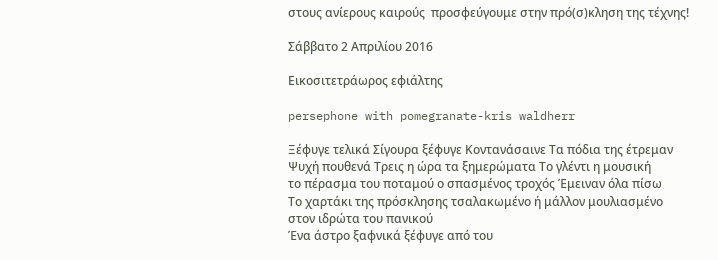στους ανίερους καιρούς  προσφεύγουμε στην πρό(σ)κληση της τέχνης!

Σάββατο 2 Απριλίου 2016

Εικοσιτετράωρος εφιάλτης

persephone with pomegranate-kris waldherr

Ξέφυγε τελικά Σίγουρα ξέφυγε Κοντανάσαινε Τα πόδια της έτρεμαν
Ψυχή πουθενά Τρεις η ώρα τα ξημερώματα Το γλέντι η μουσική
το πέρασμα του ποταμού ο σπασμένος τροχός Έμειναν όλα πίσω
Το χαρτάκι της πρόσκλησης τσαλακωμένο ή μάλλον μουλιασμένο
στον ιδρώτα του πανικού
Ένα άστρο ξαφνικά ξέφυγε από του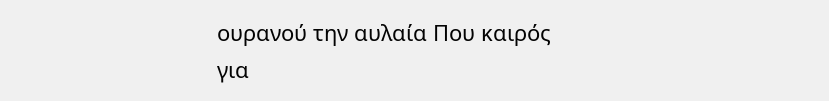ουρανού την αυλαία Που καιρός
για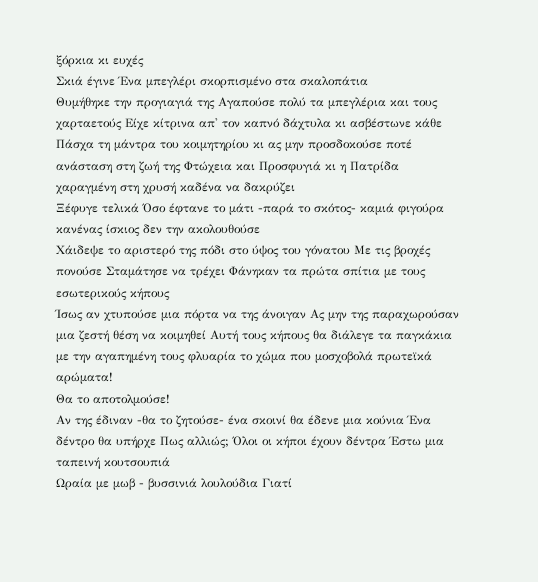ξόρκια κι ευχές
Σκιά έγινε Ένα μπεγλέρι σκορπισμένο στα σκαλοπάτια
Θυμήθηκε την προγιαγιά της Αγαπούσε πολύ τα μπεγλέρια και τους
χαρταετούς Είχε κίτρινα απ' τον καπνό δάχτυλα κι ασβέστωνε κάθε
Πάσχα τη μάντρα του κοιμητηρίου κι ας μην προσδοκούσε ποτέ
ανάσταση στη ζωή της Φτώχεια και Προσφυγιά κι η Πατρίδα
χαραγμένη στη χρυσή καδένα να δακρύζει
Ξέφυγε τελικά Όσο έφτανε το μάτι -παρά το σκότος- καμιά φιγούρα
κανένας ίσκιος δεν την ακολουθούσε
Χάιδεψε το αριστερό της πόδι στο ύψος του γόνατου Με τις βροχές
πονούσε Σταμάτησε να τρέχει Φάνηκαν τα πρώτα σπίτια με τους
εσωτερικούς κήπους
Ίσως αν χτυπούσε μια πόρτα να της άνοιγαν Ας μην της παραχωρούσαν
μια ζεστή θέση να κοιμηθεί Αυτή τους κήπους θα διάλεγε τα παγκάκια
με την αγαπημένη τους φλυαρία το χώμα που μοσχοβολά πρωτεϊκά
αρώματα!
Θα το αποτολμούσε!
Αν της έδιναν -θα το ζητούσε- ένα σκοινί θα έδενε μια κούνια Ένα
δέντρο θα υπήρχε Πως αλλιώς; Όλοι οι κήποι έχουν δέντρα Έστω μια
ταπεινή κουτσουπιά
Ωραία με μωβ - βυσσινιά λουλούδια Γιατί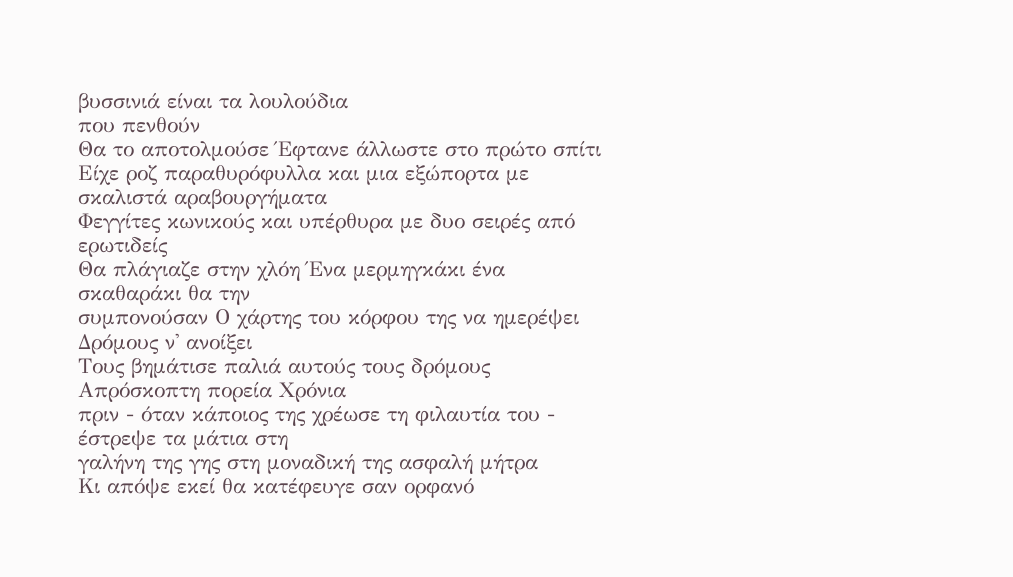βυσσινιά είναι τα λουλούδια
που πενθούν
Θα το αποτολμούσε Έφτανε άλλωστε στο πρώτο σπίτι
Είχε ροζ παραθυρόφυλλα και μια εξώπορτα με σκαλιστά αραβουργήματα
Φεγγίτες κωνικούς και υπέρθυρα με δυο σειρές από ερωτιδείς
Θα πλάγιαζε στην χλόη Ένα μερμηγκάκι ένα σκαθαράκι θα την
συμπονούσαν Ο χάρτης του κόρφου της να ημερέψει Δρόμους ν' ανοίξει
Τους βημάτισε παλιά αυτούς τους δρόμους Απρόσκοπτη πορεία Χρόνια
πριν - όταν κάποιος της χρέωσε τη φιλαυτία του - έστρεψε τα μάτια στη
γαλήνη της γης στη μοναδική της ασφαλή μήτρα
Κι απόψε εκεί θα κατέφευγε σαν ορφανό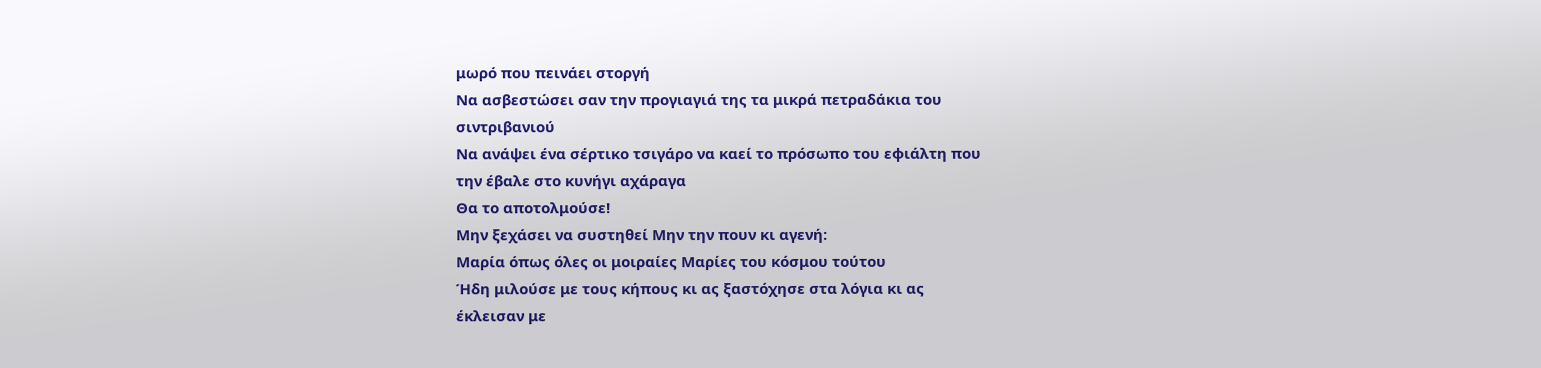μωρό που πεινάει στοργή
Να ασβεστώσει σαν την προγιαγιά της τα μικρά πετραδάκια του
σιντριβανιού
Να ανάψει ένα σέρτικο τσιγάρο να καεί το πρόσωπο του εφιάλτη που
την έβαλε στο κυνήγι αχάραγα
Θα το αποτολμούσε!
Μην ξεχάσει να συστηθεί Μην την πουν κι αγενή:
Μαρία όπως όλες οι μοιραίες Μαρίες του κόσμου τούτου
Ήδη μιλούσε με τους κήπους κι ας ξαστόχησε στα λόγια κι ας
έκλεισαν με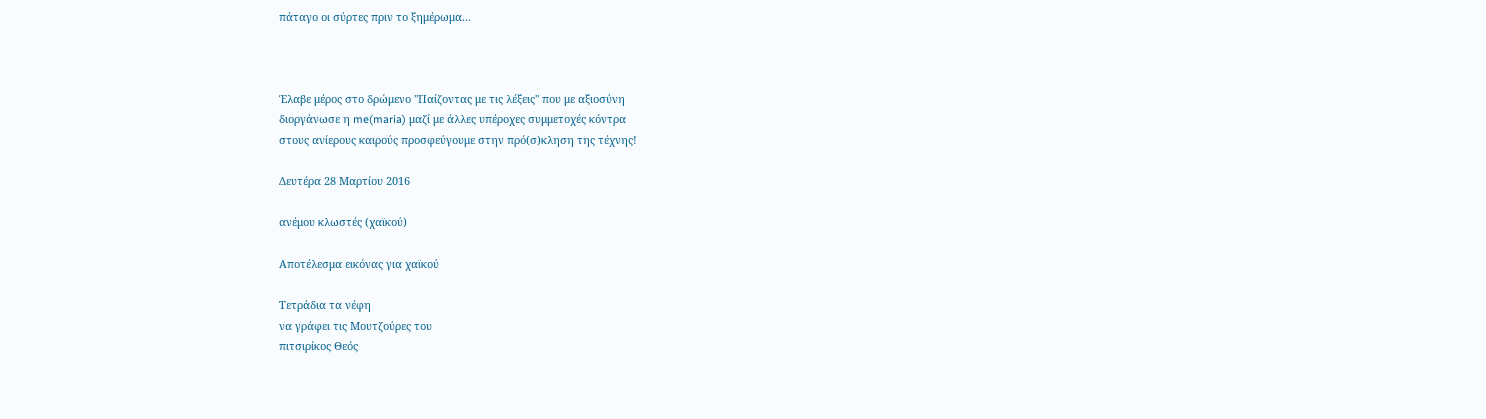πάταγο οι σύρτες πριν το ξημέρωμα...



Έλαβε μέρος στο δρώμενο "Παίζοντας με τις λέξεις" που με αξιοσύνη
διοργάνωσε η me(maria) μαζί με άλλες υπέροχες συμμετοχές κόντρα
στους ανίερους καιρούς προσφεύγουμε στην πρό(σ)κληση της τέχνης!

Δευτέρα 28 Μαρτίου 2016

ανέμου κλωστές (χαϊκού)

Αποτέλεσμα εικόνας για χαϊκού

Τετράδια τα νέφη
να γράφει τις Μουτζούρες του
πιτσιρίκος Θεός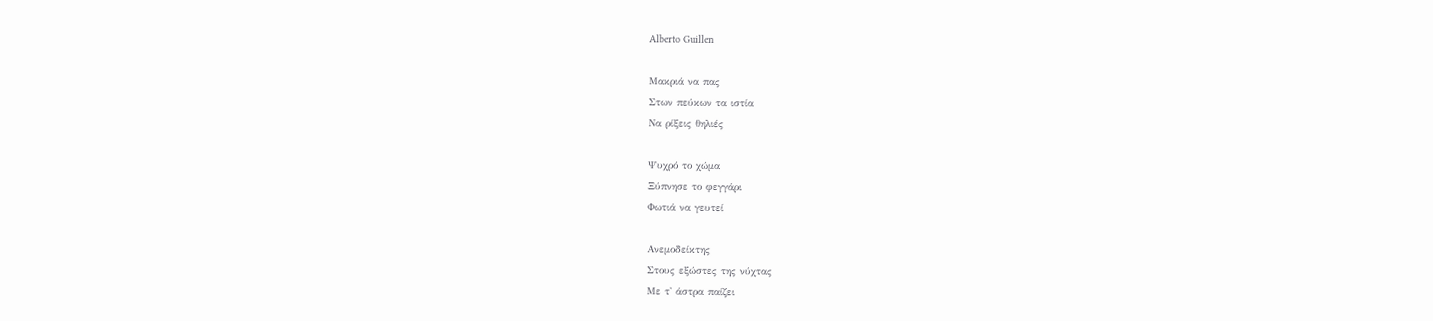Alberto Guillen

Μακριά να πας
Στων πεύκων τα ιστία
Να ρίξεις θηλιές

Ψυχρό το χώμα
Ξύπνησε το φεγγάρι
Φωτιά να γευτεί

Ανεμοδείκτης
Στους εξώστες της νύχτας
Με τ' άστρα παίζει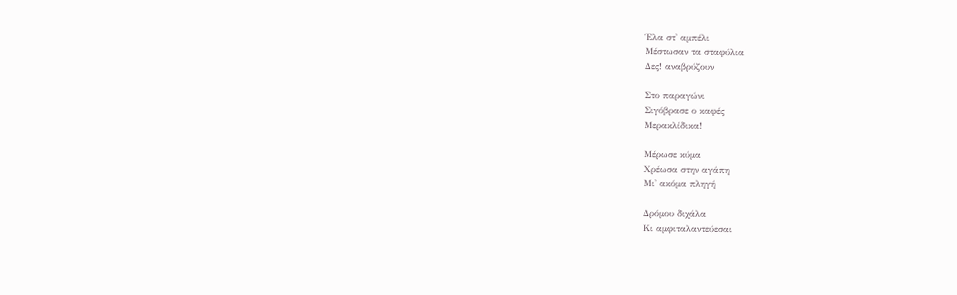Έλα στ' αμπέλι
Μέστωσαν τα σταφύλια
Δες! αναβρύζουν

Στο παραγώνι
Σιγόβρασε ο καφές
Μερακλίδικα!

Μέρωσε κύμα
Χρέωσα στην αγάπη
Μι' ακόμα πληγή

Δρόμου διχάλα
Κι αμφιταλαντεύεσαι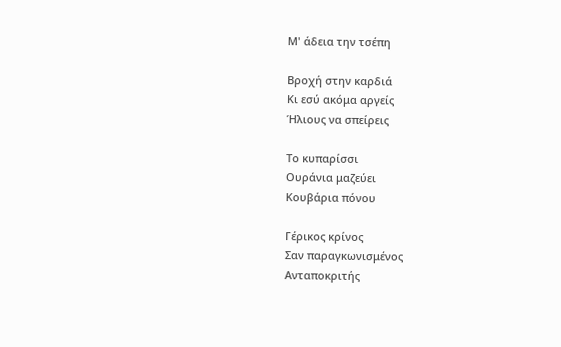Μ' άδεια την τσέπη

Βροχή στην καρδιά
Κι εσύ ακόμα αργείς
Ήλιους να σπείρεις

Το κυπαρίσσι
Ουράνια μαζεύει
Κουβάρια πόνου

Γέρικος κρίνος
Σαν παραγκωνισμένος
Ανταποκριτής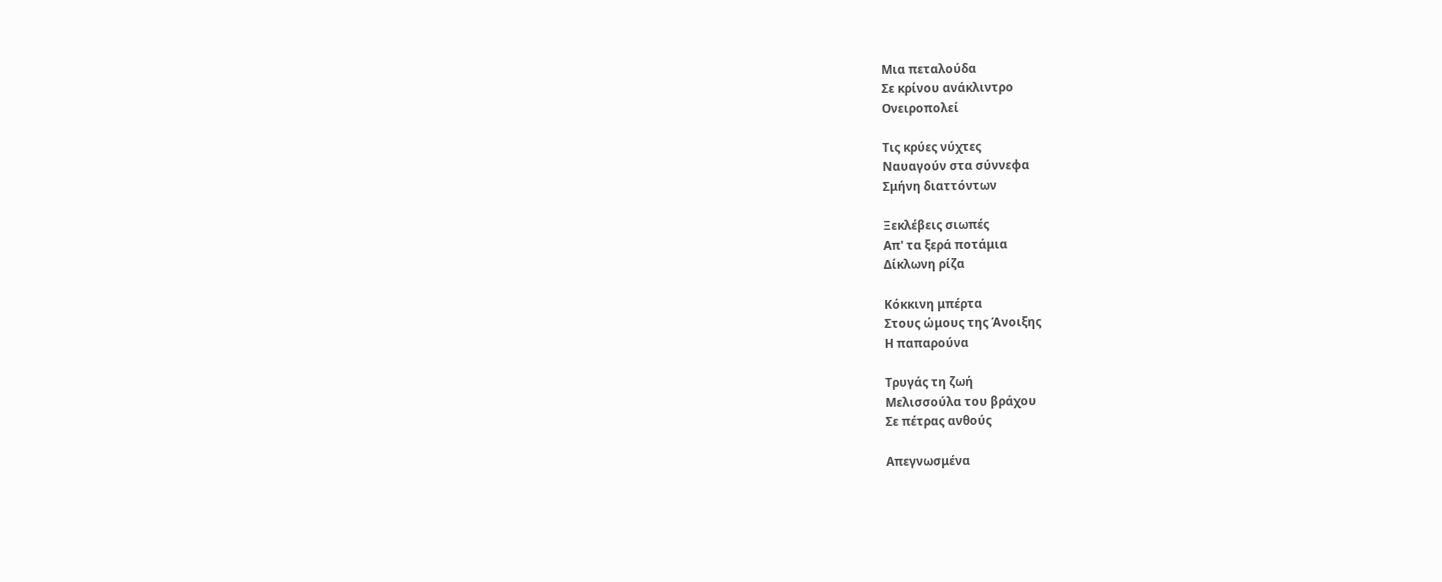Μια πεταλούδα
Σε κρίνου ανάκλιντρο
Ονειροπολεί

Τις κρύες νύχτες
Ναυαγούν στα σύννεφα
Σμήνη διαττόντων

Ξεκλέβεις σιωπές
Απ' τα ξερά ποτάμια
Δίκλωνη ρίζα

Κόκκινη μπέρτα
Στους ώμους της Άνοιξης
Η παπαρούνα

Τρυγάς τη ζωή
Μελισσούλα του βράχου
Σε πέτρας ανθούς

Απεγνωσμένα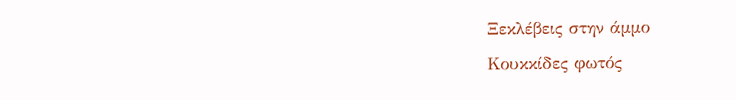Ξεκλέβεις στην άμμο
Κουκκίδες φωτός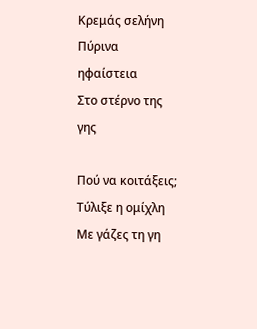Κρεμάς σελήνη
Πύρινα ηφαίστεια
Στο στέρνο της γης

Πού να κοιτάξεις;
Τύλιξε η ομίχλη
Με γάζες τη γη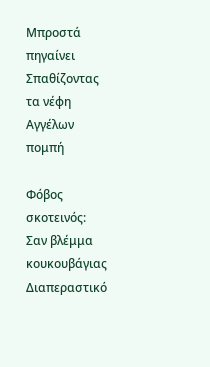Μπροστά πηγαίνει
Σπαθίζοντας τα νέφη
Αγγέλων πομπή

Φόβος σκοτεινός:
Σαν βλέμμα κουκουβάγιας
Διαπεραστικό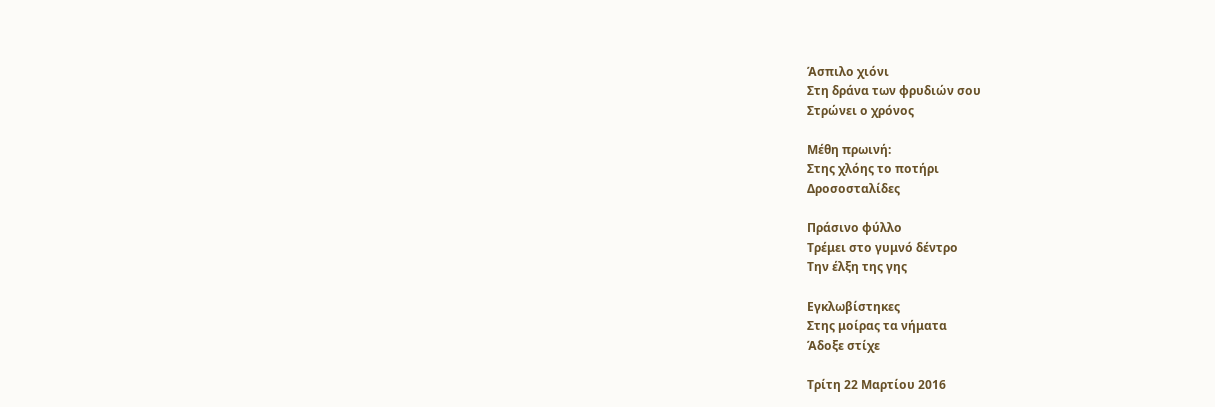Άσπιλο χιόνι
Στη δράνα των φρυδιών σου
Στρώνει ο χρόνος

Μέθη πρωινή:
Στης χλόης το ποτήρι
Δροσοσταλίδες

Πράσινο φύλλο
Τρέμει στο γυμνό δέντρο
Την έλξη της γης

Εγκλωβίστηκες
Στης μοίρας τα νήματα
Άδοξε στίχε

Τρίτη 22 Μαρτίου 2016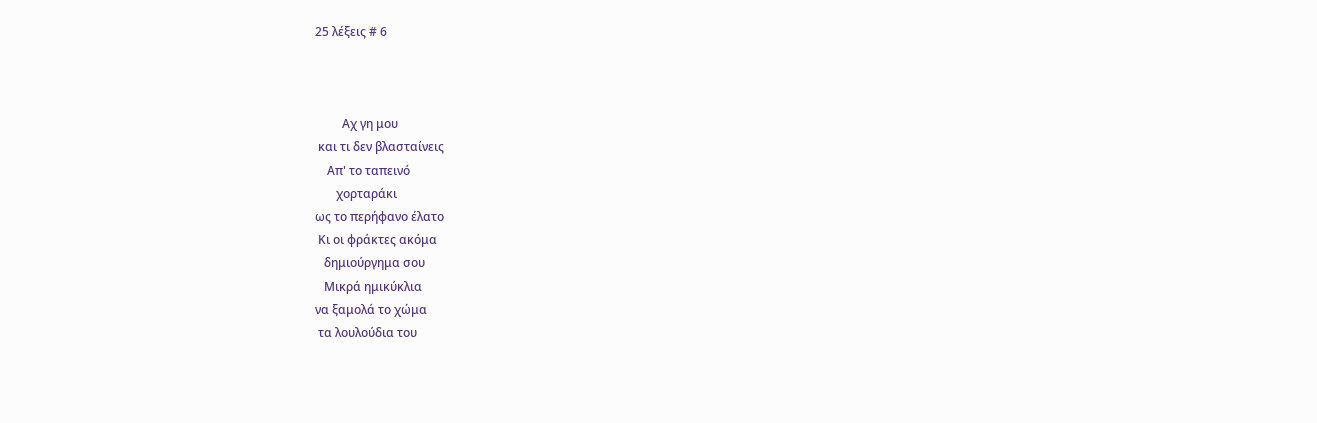25 λέξεις # 6



         Αχ γη μου
 και τι δεν βλασταίνεις
    Απ' το ταπεινό
       χορταράκι
ως το περήφανο έλατο
 Κι οι φράκτες ακόμα
   δημιούργημα σου
   Μικρά ημικύκλια
να ξαμολά το χώμα
 τα λουλούδια του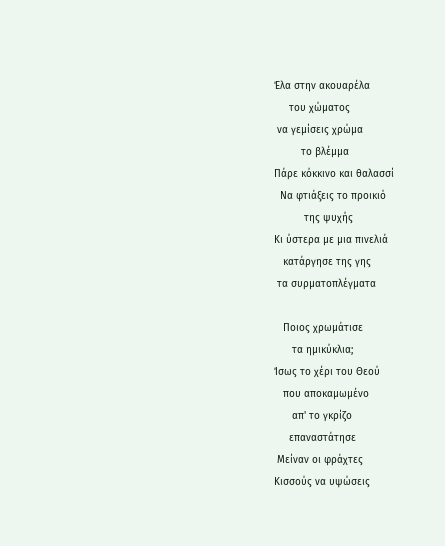Έλα στην ακουαρέλα
     του χώματος
 να γεμίσεις χρώμα
         το βλέμμα
Πάρε κόκκινο και θαλασσί
  Να φτιάξεις το προικιό
          της ψυχής
Κι ύστερα με μια πινελιά
   κατάργησε της γης
 τα συρματοπλέγματα

   Ποιος χρωμάτισε
      τα ημικύκλια;
Ίσως το χέρι του Θεού
   που αποκαμωμένο
      απ' το γκρίζο
     επαναστάτησε
 Μείναν οι φράχτες
Κισσούς να υψώσεις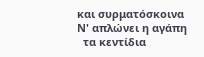και συρματόσκοινα
Ν' απλώνει η αγάπη
  τα κεντίδια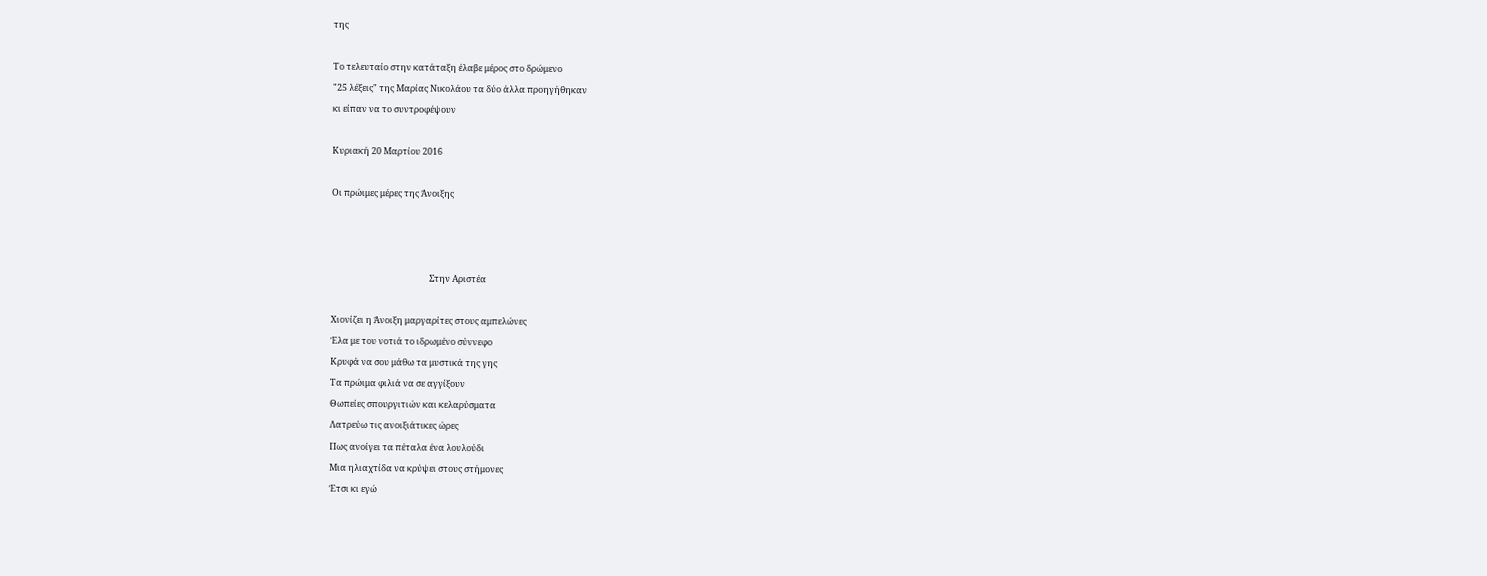της

Το τελευταίο στην κατάταξη έλαβε μέρος στο δρώμενο
"25 λέξεις" της Μαρίας Νικολάου τα δύο άλλα προηγήθηκαν
κι είπαν να το συντροφέψουν

Κυριακή 20 Μαρτίου 2016

Οι πρώιμες μέρες της Άνοιξης



                                                 Στην Αριστέα

Χιονίζει η Άνοιξη μαργαρίτες στους αμπελώνες
Έλα με του νοτιά το ιδρωμένο σύννεφο
Κρυφά να σου μάθω τα μυστικά της γης
Τα πρώιμα φιλιά να σε αγγίξουν
Θωπείες σπουργιτιών και κελαρύσματα
Λατρεύω τις ανοιξιάτικες ώρες
Πως ανοίγει τα πέταλα ένα λουλούδι
Μια ηλιαχτίδα να κρύψει στους στήμονες
Έτσι κι εγώ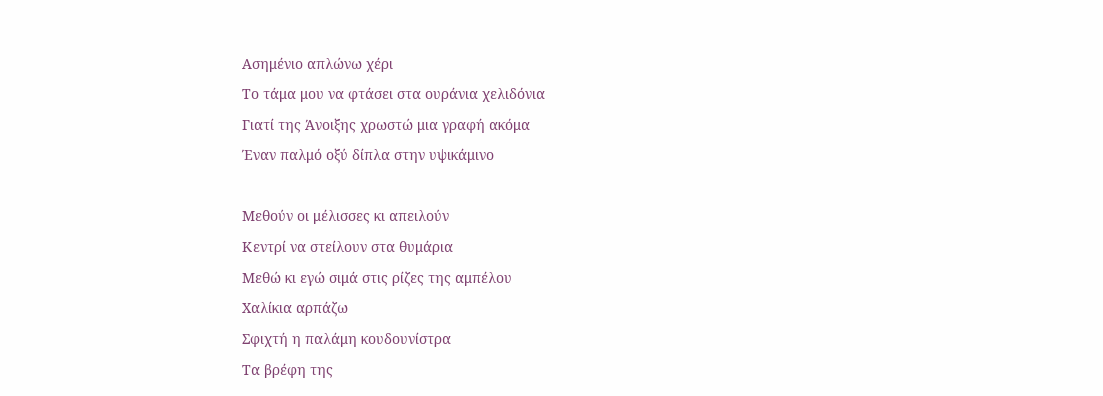Ασημένιο απλώνω χέρι
Το τάμα μου να φτάσει στα ουράνια χελιδόνια
Γιατί της Άνοιξης χρωστώ μια γραφή ακόμα
Έναν παλμό οξύ δίπλα στην υψικάμινο

Μεθούν οι μέλισσες κι απειλούν
Κεντρί να στείλουν στα θυμάρια
Μεθώ κι εγώ σιμά στις ρίζες της αμπέλου
Χαλίκια αρπάζω
Σφιχτή η παλάμη κουδουνίστρα
Τα βρέφη της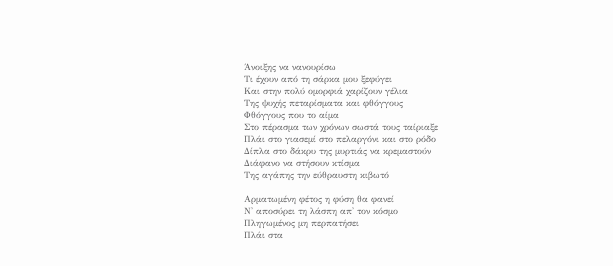Άνοιξης να νανουρίσω
Τι έχουν από τη σάρκα μου ξεφύγει
Και στην πολύ ομορφιά χαρίζουν γέλια
Της ψυχής πεταρίσματα και φθόγγους
Φθόγγους που το αίμα
Στο πέρασμα των χρόνων σωστά τους ταίριαξε
Πλάι στο γιασεμί στο πελαργόνι και στο ρόδο
Δίπλα στο δάκρυ της μυρτιάς να κρεμαστούν
Διάφανο να στήσουν κτίσμα
Της αγάπης την εύθραυστη κιβωτό

Αρματωμένη φέτος η φύση θα φανεί
Ν' αποσύρει τη λάσπη απ' τον κόσμο
Πληγωμένος μη περπατήσει
Πλάι στα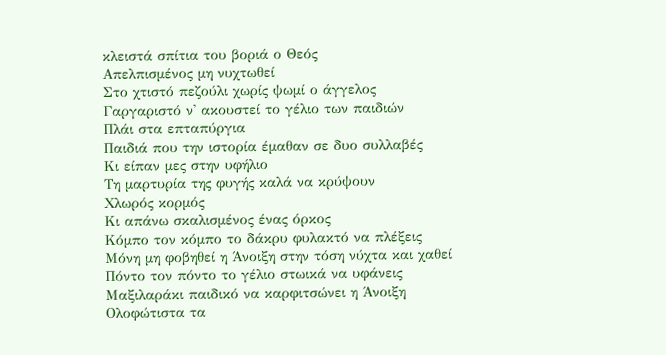κλειστά σπίτια του βοριά ο Θεός
Απελπισμένος μη νυχτωθεί
Στο χτιστό πεζούλι χωρίς ψωμί ο άγγελος
Γαργαριστό ν' ακουστεί το γέλιο των παιδιών
Πλάι στα επταπύργια
Παιδιά που την ιστορία έμαθαν σε δυο συλλαβές
Κι είπαν μες στην υφήλιο
Τη μαρτυρία της φυγής καλά να κρύψουν
Χλωρός κορμός
Κι απάνω σκαλισμένος ένας όρκος
Κόμπο τον κόμπο το δάκρυ φυλακτό να πλέξεις
Μόνη μη φοβηθεί η Άνοιξη στην τόση νύχτα και χαθεί
Πόντο τον πόντο το γέλιο στωικά να υφάνεις
Μαξιλαράκι παιδικό να καρφιτσώνει η Άνοιξη
Ολοφώτιστα τα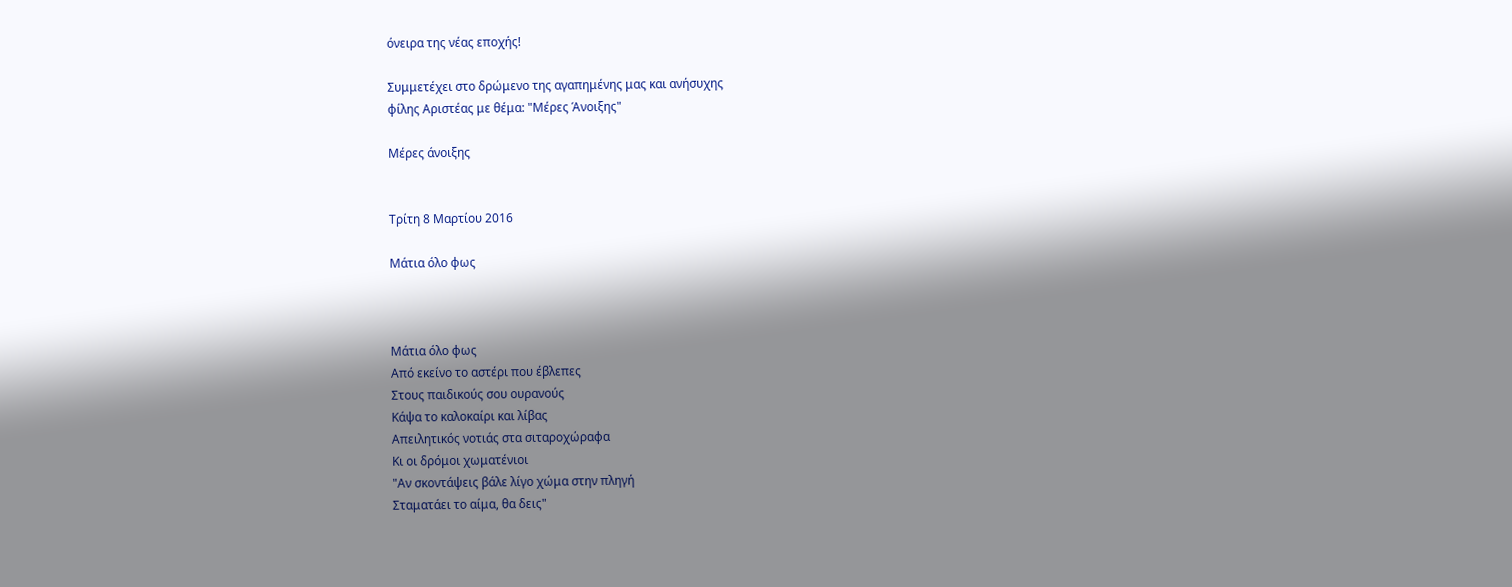όνειρα της νέας εποχής!

Συμμετέχει στο δρώμενο της αγαπημένης μας και ανήσυχης
φίλης Αριστέας με θέμα: "Μέρες Άνοιξης"

Μέρες άνοιξης


Τρίτη 8 Μαρτίου 2016

Μάτια όλο φως



Μάτια όλο φως
Από εκείνο το αστέρι που έβλεπες
Στους παιδικούς σου ουρανούς
Κάψα το καλοκαίρι και λίβας
Απειλητικός νοτιάς στα σιταροχώραφα
Κι οι δρόμοι χωματένιοι
"Αν σκοντάψεις βάλε λίγο χώμα στην πληγή
Σταματάει το αίμα, θα δεις"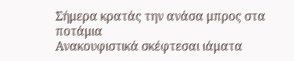Σήμερα κρατάς την ανάσα μπρος στα ποτάμια
Ανακουφιστικά σκέφτεσαι ιάματα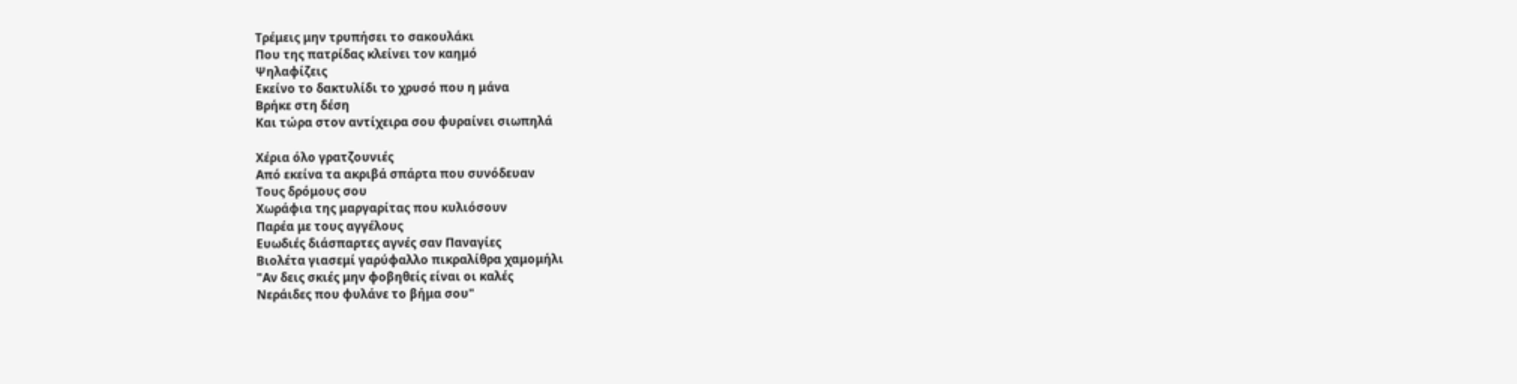Τρέμεις μην τρυπήσει το σακουλάκι
Που της πατρίδας κλείνει τον καημό
Ψηλαφίζεις
Εκείνο το δακτυλίδι το χρυσό που η μάνα
Βρήκε στη δέση
Και τώρα στον αντίχειρα σου φυραίνει σιωπηλά

Χέρια όλο γρατζουνιές
Από εκείνα τα ακριβά σπάρτα που συνόδευαν
Τους δρόμους σου
Χωράφια της μαργαρίτας που κυλιόσουν
Παρέα με τους αγγέλους
Ευωδιές διάσπαρτες αγνές σαν Παναγίες
Βιολέτα γιασεμί γαρύφαλλο πικραλίθρα χαμομήλι
"Αν δεις σκιές μην φοβηθείς είναι οι καλές
Νεράιδες που φυλάνε το βήμα σου"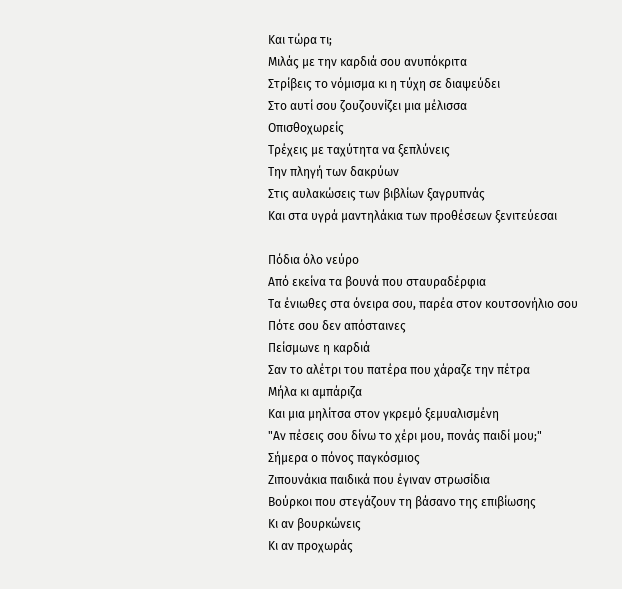Και τώρα τι;
Μιλάς με την καρδιά σου ανυπόκριτα
Στρίβεις το νόμισμα κι η τύχη σε διαψεύδει
Στο αυτί σου ζουζουνίζει μια μέλισσα
Οπισθοχωρείς
Τρέχεις με ταχύτητα να ξεπλύνεις
Την πληγή των δακρύων
Στις αυλακώσεις των βιβλίων ξαγρυπνάς
Και στα υγρά μαντηλάκια των προθέσεων ξενιτεύεσαι

Πόδια όλο νεύρο
Από εκείνα τα βουνά που σταυραδέρφια
Τα ένιωθες στα όνειρα σου, παρέα στον κουτσονήλιο σου
Πότε σου δεν απόσταινες
Πείσμωνε η καρδιά
Σαν το αλέτρι του πατέρα που χάραζε την πέτρα
Μήλα κι αμπάριζα
Και μια μηλίτσα στον γκρεμό ξεμυαλισμένη
"Αν πέσεις σου δίνω το χέρι μου, πονάς παιδί μου;"
Σήμερα ο πόνος παγκόσμιος
Ζιπουνάκια παιδικά που έγιναν στρωσίδια
Βούρκοι που στεγάζουν τη βάσανο της επιβίωσης
Κι αν βουρκώνεις
Κι αν προχωράς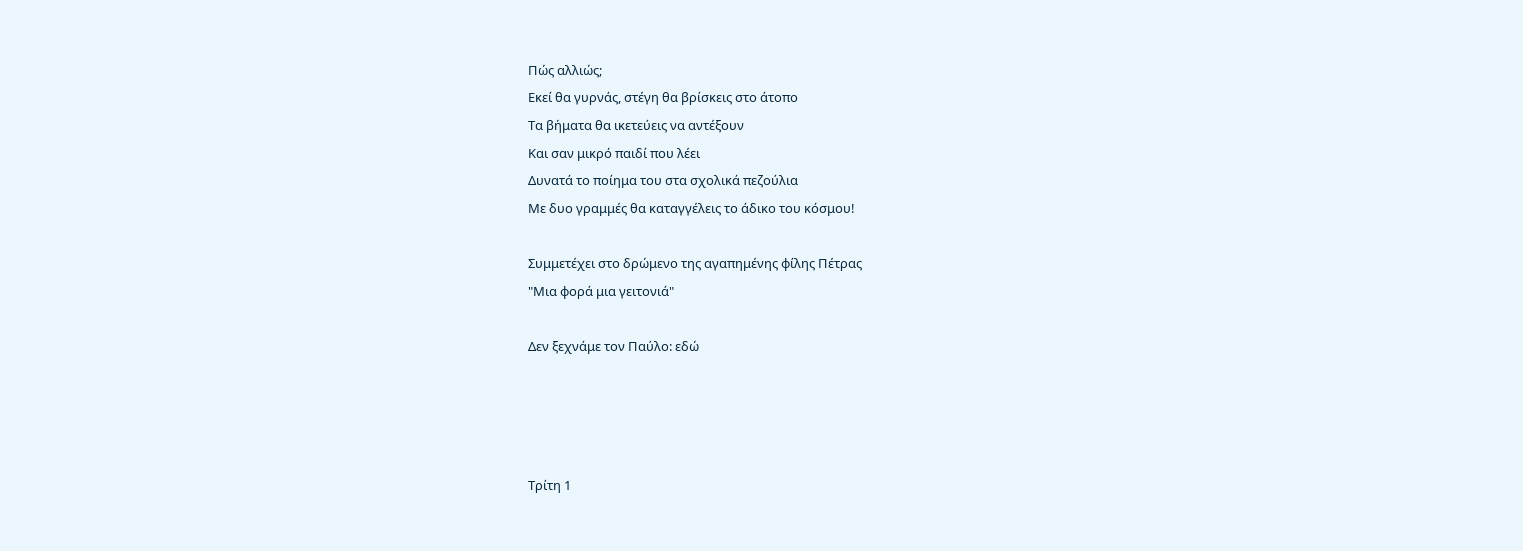Πώς αλλιώς;
Εκεί θα γυρνάς, στέγη θα βρίσκεις στο άτοπο
Τα βήματα θα ικετεύεις να αντέξουν
Και σαν μικρό παιδί που λέει
Δυνατά το ποίημα του στα σχολικά πεζούλια
Με δυο γραμμές θα καταγγέλεις το άδικο του κόσμου!

Συμμετέχει στο δρώμενο της αγαπημένης φίλης Πέτρας
"Μια φορά μια γειτονιά"

Δεν ξεχνάμε τον Παύλο: εδώ




Τρίτη 1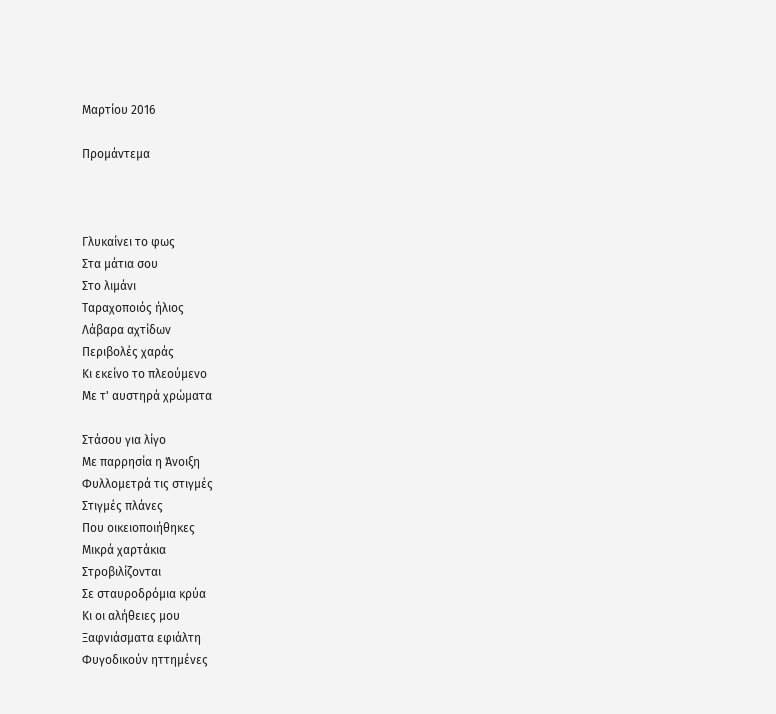Μαρτίου 2016

Προμάντεμα



Γλυκαίνει το φως
Στα μάτια σου
Στο λιμάνι
Ταραχοποιός ήλιος
Λάβαρα αχτίδων
Περιβολές χαράς
Κι εκείνο το πλεούμενο
Με τ' αυστηρά χρώματα

Στάσου για λίγο
Με παρρησία η Άνοιξη
Φυλλομετρά τις στιγμές
Στιγμές πλάνες
Που οικειοποιήθηκες
Μικρά χαρτάκια
Στροβιλίζονται
Σε σταυροδρόμια κρύα
Κι οι αλήθειες μου
Ξαφνιάσματα εφιάλτη
Φυγοδικούν ηττημένες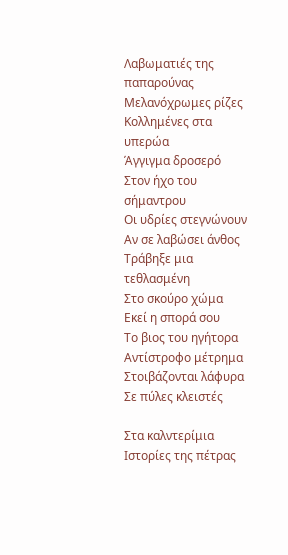Λαβωματιές της παπαρούνας
Μελανόχρωμες ρίζες
Κολλημένες στα υπερώα
Άγγιγμα δροσερό
Στον ήχο του σήμαντρου
Οι υδρίες στεγνώνουν
Αν σε λαβώσει άνθος
Τράβηξε μια τεθλασμένη
Στο σκούρο χώμα
Εκεί η σπορά σου
Το βιος του ηγήτορα
Αντίστροφο μέτρημα
Στοιβάζονται λάφυρα
Σε πύλες κλειστές

Στα καλντερίμια
Ιστορίες της πέτρας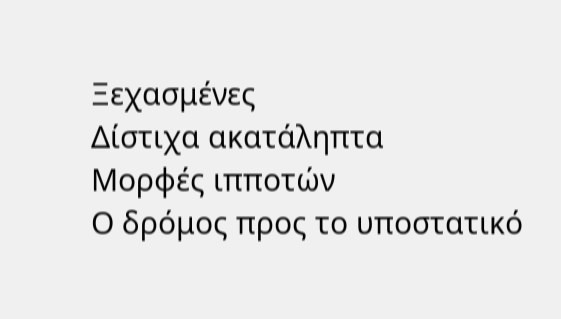Ξεχασμένες
Δίστιχα ακατάληπτα
Μορφές ιπποτών
Ο δρόμος προς το υποστατικό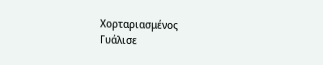Χορταριασμένος
Γυάλισε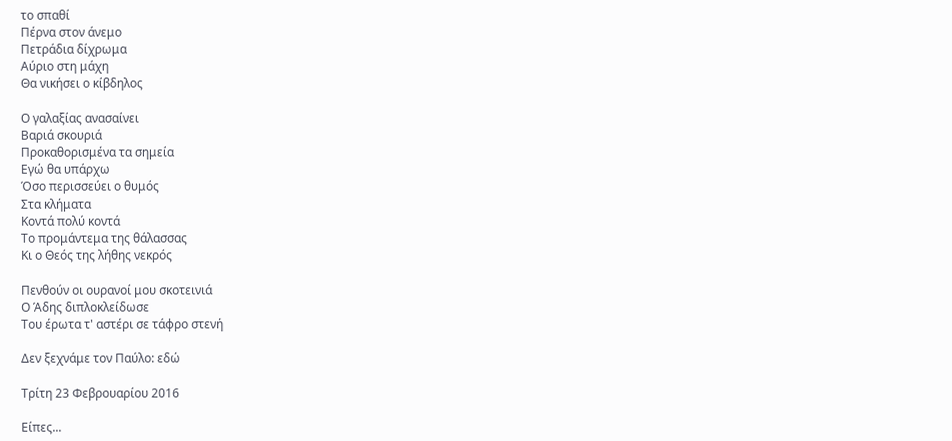το σπαθί
Πέρνα στον άνεμο
Πετράδια δίχρωμα
Αύριο στη μάχη
Θα νικήσει ο κίβδηλος

Ο γαλαξίας ανασαίνει
Βαριά σκουριά
Προκαθορισμένα τα σημεία
Εγώ θα υπάρχω
Όσο περισσεύει ο θυμός
Στα κλήματα
Κοντά πολύ κοντά
Το προμάντεμα της θάλασσας
Κι ο Θεός της λήθης νεκρός

Πενθούν οι ουρανοί μου σκοτεινιά
Ο Άδης διπλοκλείδωσε
Του έρωτα τ' αστέρι σε τάφρο στενή

Δεν ξεχνάμε τον Παύλο: εδώ

Τρίτη 23 Φεβρουαρίου 2016

Είπες...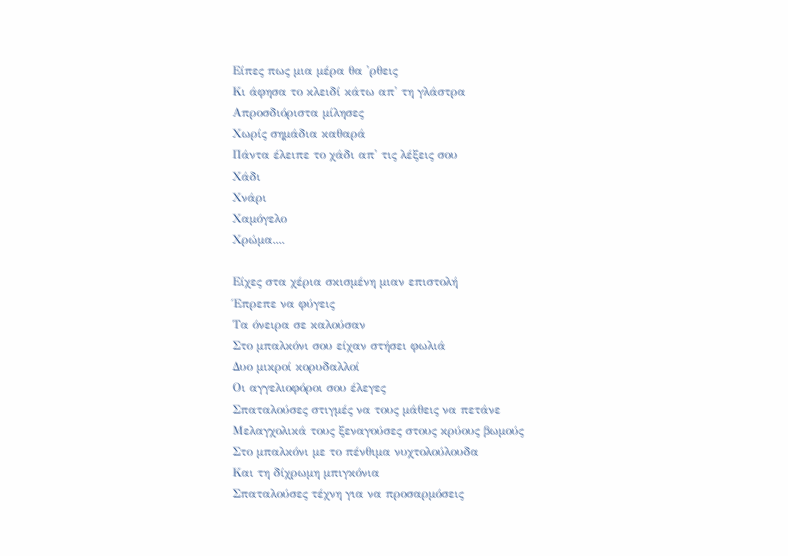Είπες πως μια μέρα θα 'ρθεις
Κι άφησα το κλειδί κάτω απ' τη γλάστρα
Απροσδιόριστα μίλησες
Χωρίς σημάδια καθαρά
Πάντα έλειπε το χάδι απ' τις λέξεις σου
Χάδι
Χνάρι
Χαμόγελο
Χρώμα....

Είχες στα χέρια σκισμένη μιαν επιστολή
Έπρεπε να φύγεις
Τα όνειρα σε καλούσαν
Στο μπαλκόνι σου είχαν στήσει φωλιά
Δυο μικροί κορυδαλλοί
Οι αγγελιοφόροι σου έλεγες
Σπαταλούσες στιγμές να τους μάθεις να πετάνε
Μελαγχολικά τους ξεναγούσες στους κρύους βωμούς
Στο μπαλκόνι με το πένθιμα νυχτολούλουδα
Και τη δίχρωμη μπιγκόνια
Σπαταλούσες τέχνη για να προσαρμόσεις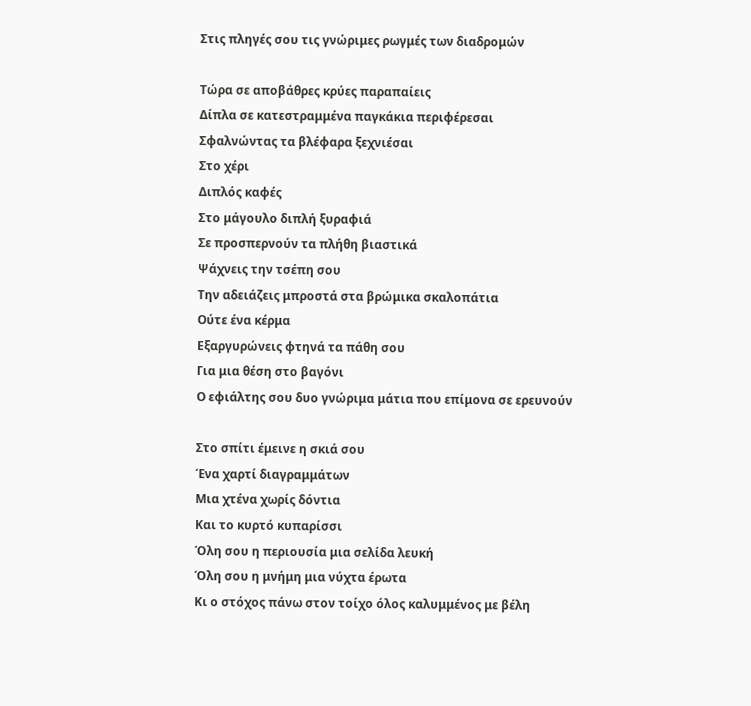Στις πληγές σου τις γνώριμες ρωγμές των διαδρομών

Τώρα σε αποβάθρες κρύες παραπαίεις
Δίπλα σε κατεστραμμένα παγκάκια περιφέρεσαι
Σφαλνώντας τα βλέφαρα ξεχνιέσαι
Στο χέρι
Διπλός καφές
Στο μάγουλο διπλή ξυραφιά
Σε προσπερνούν τα πλήθη βιαστικά
Ψάχνεις την τσέπη σου
Την αδειάζεις μπροστά στα βρώμικα σκαλοπάτια
Ούτε ένα κέρμα
Εξαργυρώνεις φτηνά τα πάθη σου
Για μια θέση στο βαγόνι
Ο εφιάλτης σου δυο γνώριμα μάτια που επίμονα σε ερευνούν

Στο σπίτι έμεινε η σκιά σου
Ένα χαρτί διαγραμμάτων
Μια χτένα χωρίς δόντια
Και το κυρτό κυπαρίσσι
Όλη σου η περιουσία μια σελίδα λευκή
Όλη σου η μνήμη μια νύχτα έρωτα
Κι ο στόχος πάνω στον τοίχο όλος καλυμμένος με βέλη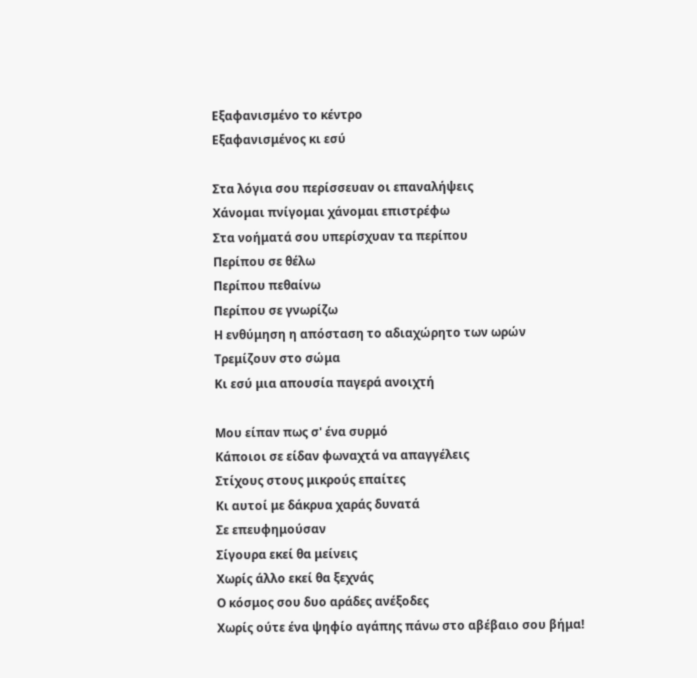Εξαφανισμένο το κέντρο
Εξαφανισμένος κι εσύ

Στα λόγια σου περίσσευαν οι επαναλήψεις
Χάνομαι πνίγομαι χάνομαι επιστρέφω
Στα νοήματά σου υπερίσχυαν τα περίπου
Περίπου σε θέλω
Περίπου πεθαίνω
Περίπου σε γνωρίζω
Η ενθύμηση η απόσταση το αδιαχώρητο των ωρών
Τρεμίζουν στο σώμα
Κι εσύ μια απουσία παγερά ανοιχτή

Μου είπαν πως σ' ένα συρμό
Κάποιοι σε είδαν φωναχτά να απαγγέλεις
Στίχους στους μικρούς επαίτες
Κι αυτοί με δάκρυα χαράς δυνατά
Σε επευφημούσαν
Σίγουρα εκεί θα μείνεις
Χωρίς άλλο εκεί θα ξεχνάς
Ο κόσμος σου δυο αράδες ανέξοδες
Χωρίς ούτε ένα ψηφίο αγάπης πάνω στο αβέβαιο σου βήμα!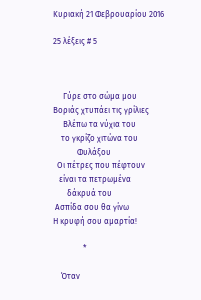Κυριακή 21 Φεβρουαρίου 2016

25 λέξεις # 5



     Γύρε στο σώμα μου
Βοριάς χτυπάει τις γρίλιες
     Βλέπω τα νύχια του
    το γκρίζο χιτώνα του
            Φυλάξου
  Οι πέτρες που πέφτουν
   είναι τα πετρωμένα
       δάκρυά του
 Ασπίδα σου θα γίνω
Η κρυφή σου αμαρτία!

               *

    Όταν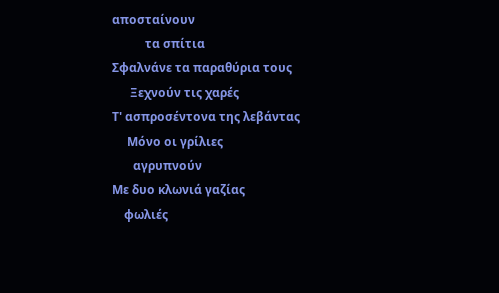αποσταίνουν
           τα σπίτια
Σφαλνάνε τα παραθύρια τους
      Ξεχνούν τις χαρές
Τ' ασπροσέντονα της λεβάντας
     Μόνο οι γρίλιες
       αγρυπνούν
Με δυο κλωνιά γαζίας
    φωλιές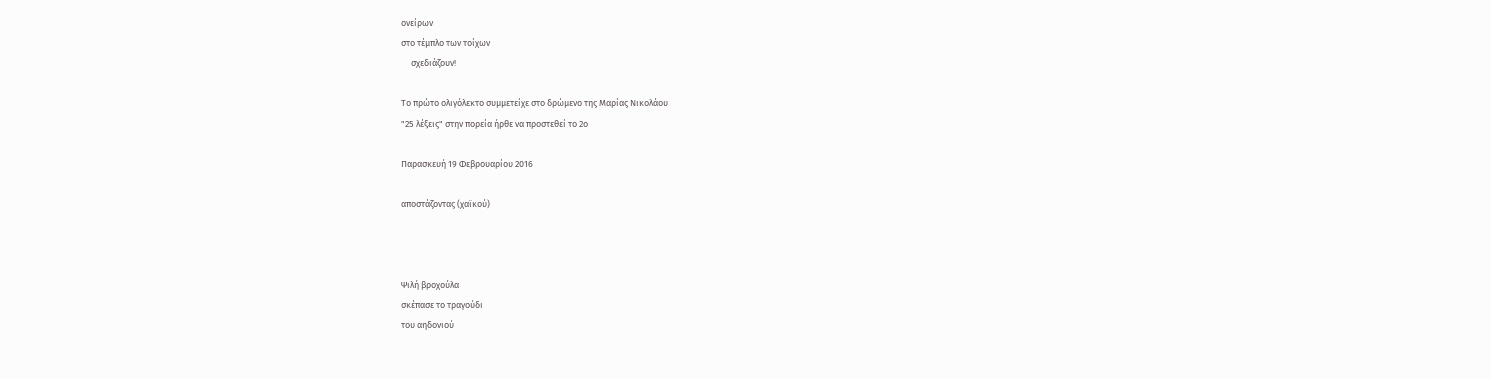ονείρων
στο τέμπλο των τοίχων
     σχεδιάζουν!

Το πρώτο ολιγόλεκτο συμμετείχε στο δρώμενο της Μαρίας Νικολάου
"25 λέξεις" στην πορεία ήρθε να προστεθεί το 2ο

Παρασκευή 19 Φεβρουαρίου 2016

αποστάζοντας (χαϊκού)



Ψιλή βροχούλα
σκέπασε το τραγούδι
του αηδονιού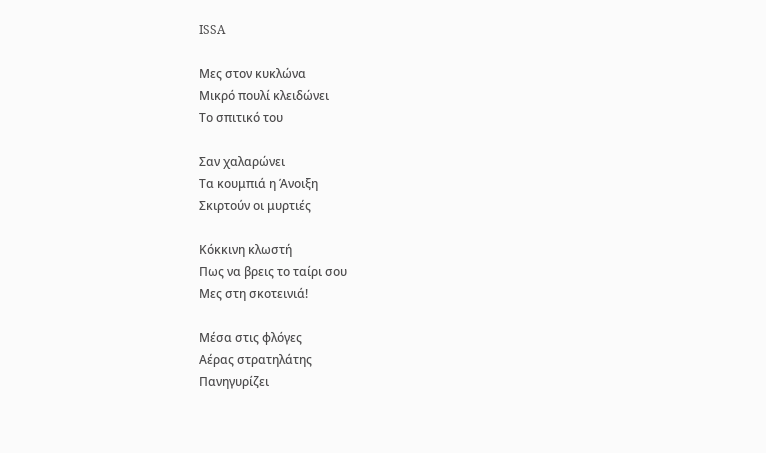ISSA

Μες στον κυκλώνα
Μικρό πουλί κλειδώνει
Το σπιτικό του

Σαν χαλαρώνει
Τα κουμπιά η Άνοιξη
Σκιρτούν οι μυρτιές

Κόκκινη κλωστή
Πως να βρεις το ταίρι σου
Μες στη σκοτεινιά!

Μέσα στις φλόγες
Αέρας στρατηλάτης
Πανηγυρίζει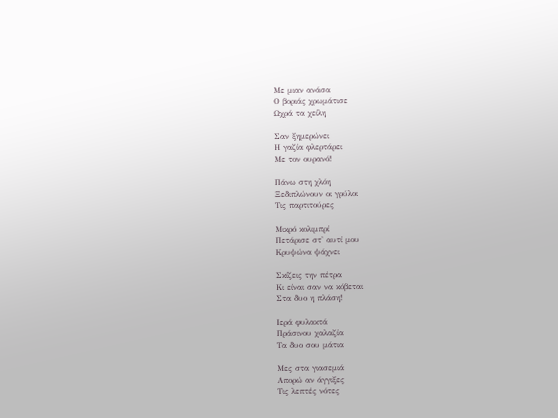Με μιαν ανάσα
Ο βοριάς χρωμάτισε
Ωχρά τα χείλη

Σαν ξημερώνει
Η γαζία φλερτάρει
Με τον ουρανό!

Πάνω στη χλόη
Ξεδιπλώνουν οι γρύλοι
Τις παρτιτούρες

Μικρό κολιμπρί
Πετάρισε στ' αυτί μου
Κρυψώνα ψάχνει

Σκίζεις την πέτρα
Κι είναι σαν να κόβεται
Στα δυο η πλάση!

Ιερά φυλακτά
Πράσινου χαλαζία
Τα δυο σου μάτια

Μες στα γιασεμιά
Απορώ αν άγγιξες
Τις λεπτές νότες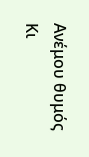Ανέμου θυμός
Κι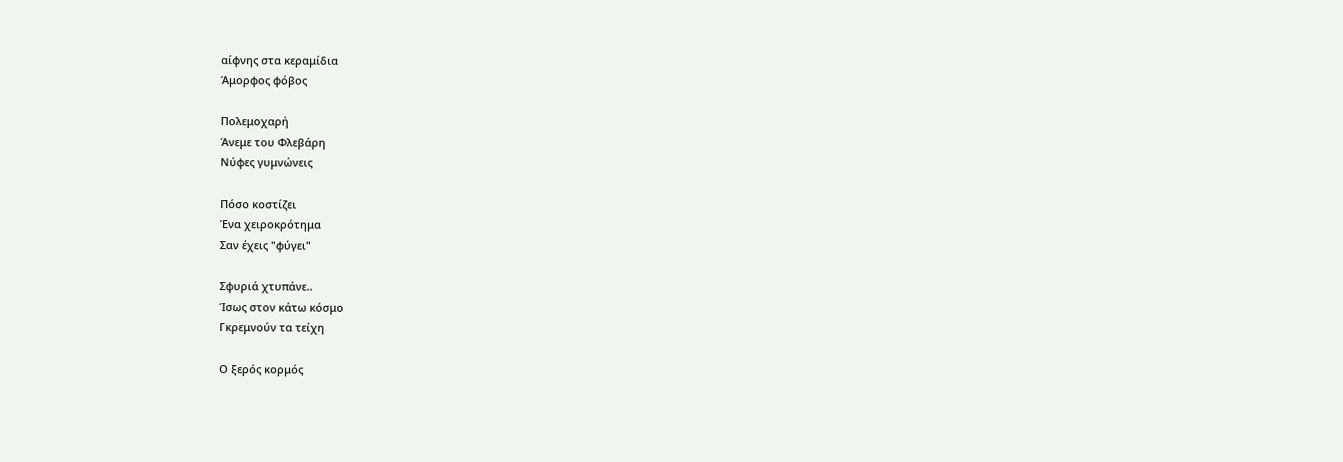αίφνης στα κεραμίδια
Άμορφος φόβος

Πολεμοχαρή
Άνεμε του Φλεβάρη
Νύφες γυμνώνεις

Πόσο κοστίζει
Ένα χειροκρότημα
Σαν έχεις "φύγει"

Σφυριά χτυπάνε..
Ίσως στον κάτω κόσμο
Γκρεμνούν τα τείχη

Ο ξερός κορμός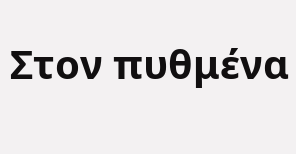Στον πυθμένα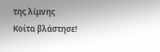της λίμνης
Κοίτα βλάστησε!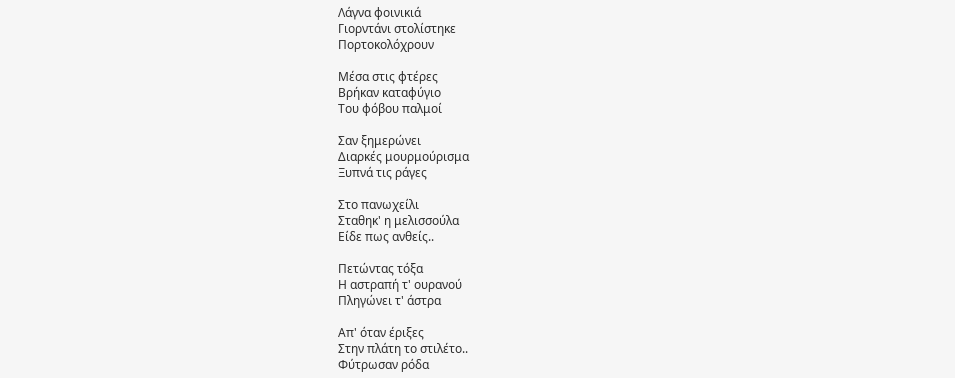Λάγνα φοινικιά
Γιορντάνι στολίστηκε
Πορτοκολόχρουν

Μέσα στις φτέρες
Βρήκαν καταφύγιο
Του φόβου παλμοί

Σαν ξημερώνει
Διαρκές μουρμούρισμα
Ξυπνά τις ράγες

Στο πανωχείλι
Σταθηκ' η μελισσούλα
Είδε πως ανθείς..

Πετώντας τόξα
Η αστραπή τ' ουρανού
Πληγώνει τ' άστρα

Απ' όταν έριξες
Στην πλάτη το στιλέτο..
Φύτρωσαν ρόδα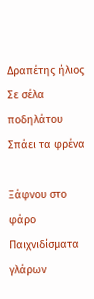Δραπέτης ήλιος
Σε σέλα ποδηλάτου
Σπάει τα φρένα

Ξάφνου στο φάρο
Παιχνιδίσματα γλάρων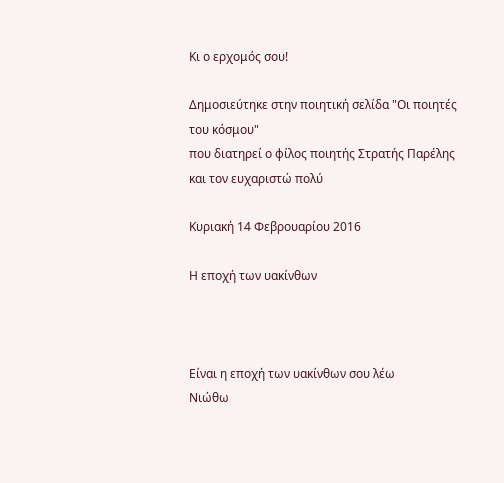Κι ο ερχομός σου!

Δημοσιεύτηκε στην ποιητική σελίδα "Οι ποιητές του κόσμου"
που διατηρεί ο φίλος ποιητής Στρατής Παρέλης και τον ευχαριστώ πολύ

Κυριακή 14 Φεβρουαρίου 2016

Η εποχή των υακίνθων



Είναι η εποχή των υακίνθων σου λέω
Νιώθω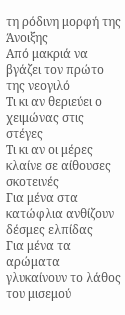τη ρόδινη μορφή της Άνοιξης
Από μακριά να βγάζει τον πρώτο της νεογιλό
Τι κι αν θεριεύει ο χειμώνας στις στέγες
Τι κι αν οι μέρες κλαίνε σε αίθουσες σκοτεινές
Για μένα στα κατώφλια ανθίζουν δέσμες ελπίδας
Για μένα τα αρώματα γλυκαίνουν το λάθος του μισεμού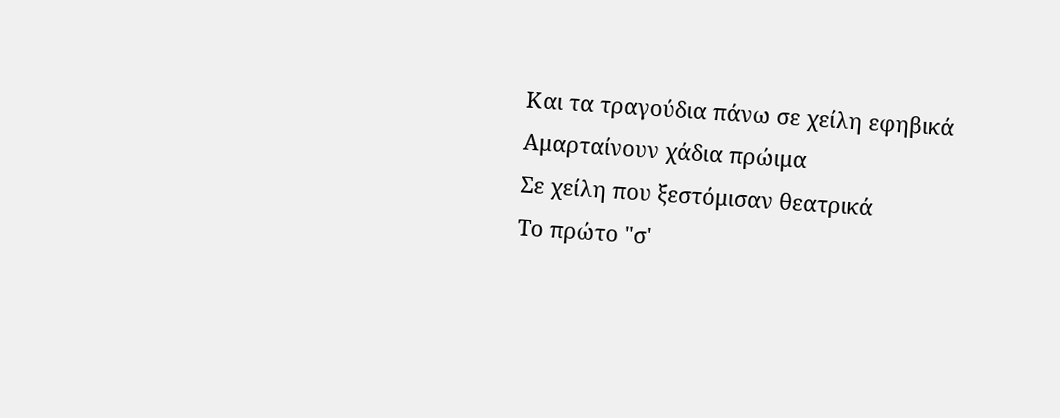Και τα τραγούδια πάνω σε χείλη εφηβικά
Αμαρταίνουν χάδια πρώιμα
Σε χείλη που ξεστόμισαν θεατρικά
Το πρώτο "σ'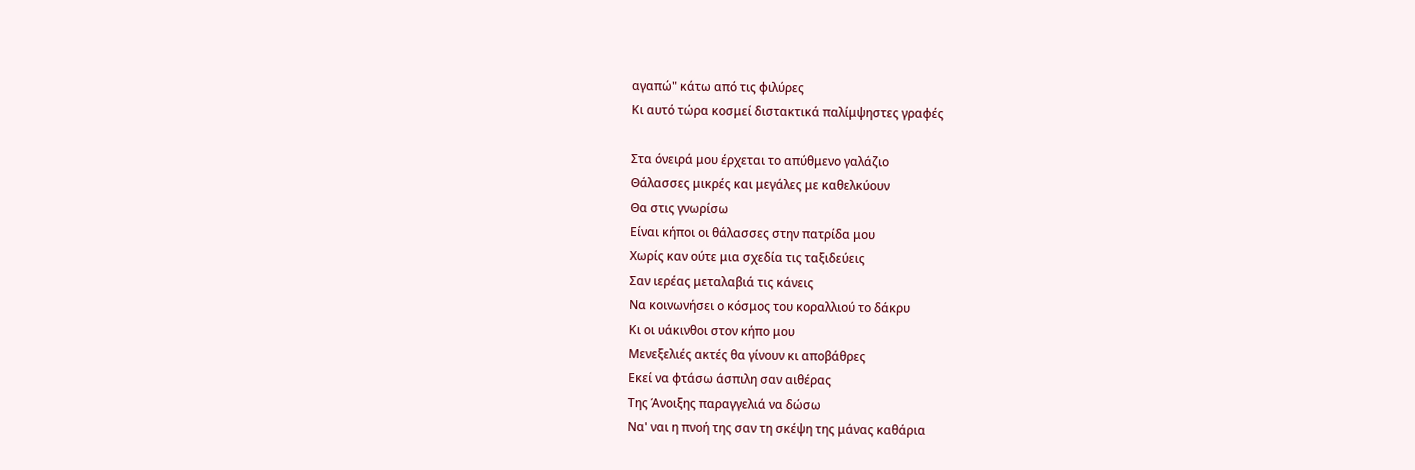αγαπώ" κάτω από τις φιλύρες
Κι αυτό τώρα κοσμεί διστακτικά παλίμψηστες γραφές

Στα όνειρά μου έρχεται το απύθμενο γαλάζιο
Θάλασσες μικρές και μεγάλες με καθελκύουν
Θα στις γνωρίσω
Είναι κήποι οι θάλασσες στην πατρίδα μου
Χωρίς καν ούτε μια σχεδία τις ταξιδεύεις
Σαν ιερέας μεταλαβιά τις κάνεις
Να κοινωνήσει ο κόσμος του κοραλλιού το δάκρυ
Κι οι υάκινθοι στον κήπο μου
Μενεξελιές ακτές θα γίνουν κι αποβάθρες
Εκεί να φτάσω άσπιλη σαν αιθέρας
Της Άνοιξης παραγγελιά να δώσω
Να' ναι η πνοή της σαν τη σκέψη της μάνας καθάρια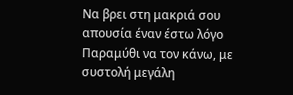Να βρει στη μακριά σου απουσία έναν έστω λόγο
Παραμύθι να τον κάνω, με συστολή μεγάλη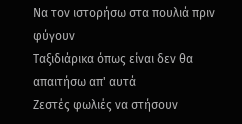Να τον ιστορήσω στα πουλιά πριν φύγουν
Ταξιδιάρικα όπως είναι δεν θα απαιτήσω απ' αυτά
Ζεστές φωλιές να στήσουν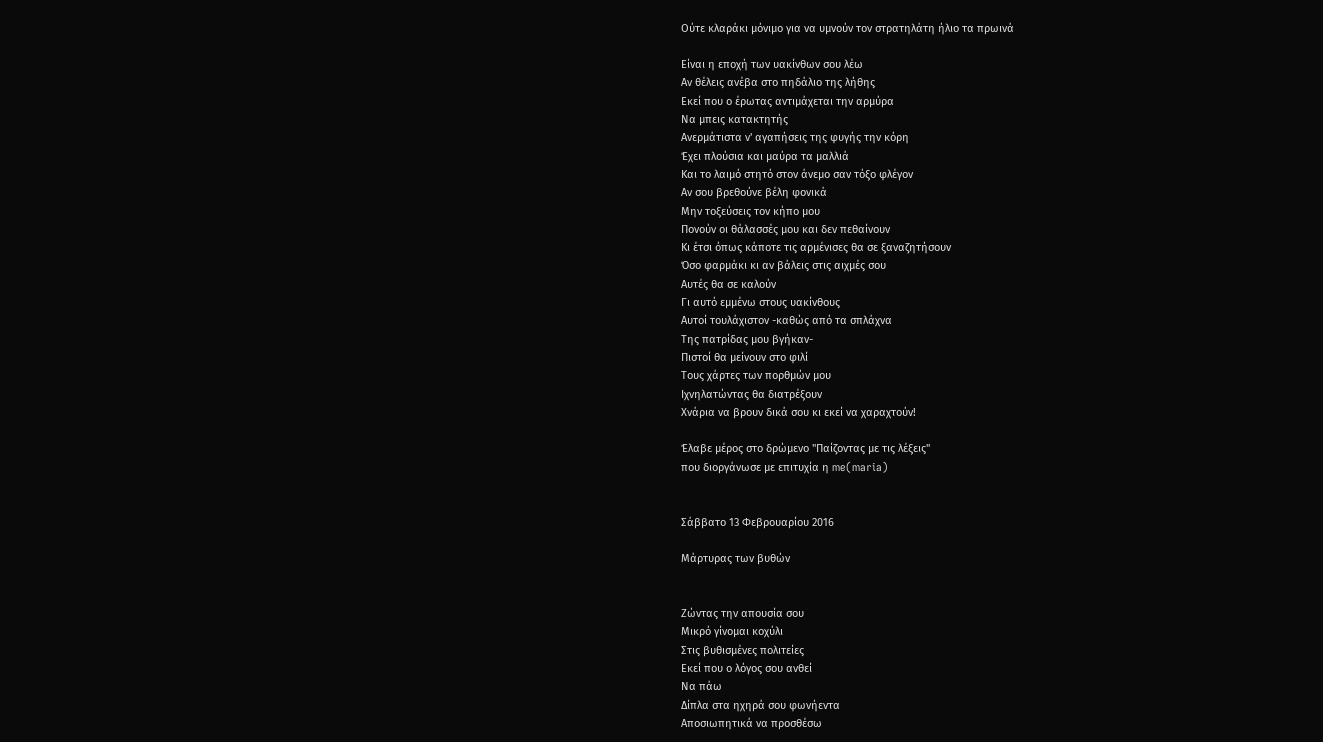Ούτε κλαράκι μόνιμο για να υμνούν τον στρατηλάτη ήλιο τα πρωινά

Είναι η εποχή των υακίνθων σου λέω
Αν θέλεις ανέβα στο πηδάλιο της λήθης
Εκεί που ο έρωτας αντιμάχεται την αρμύρα
Να μπεις κατακτητής
Ανερμάτιστα ν' αγαπήσεις της φυγής την κόρη
Έχει πλούσια και μαύρα τα μαλλιά
Και το λαιμό στητό στον άνεμο σαν τόξο φλέγον
Αν σου βρεθούνε βέλη φονικά
Μην τοξεύσεις τον κήπο μου
Πονούν οι θάλασσές μου και δεν πεθαίνουν
Κι έτσι όπως κάποτε τις αρμένισες θα σε ξαναζητήσουν
Όσο φαρμάκι κι αν βάλεις στις αιχμές σου
Αυτές θα σε καλούν
Γι αυτό εμμένω στους υακίνθους
Αυτοί τουλάχιστον -καθώς από τα σπλάχνα
Της πατρίδας μου βγήκαν-
Πιστοί θα μείνουν στο φιλί
Τους χάρτες των πορθμών μου
Ιχνηλατώντας θα διατρέξουν
Χνάρια να βρουν δικά σου κι εκεί να χαραχτούν!

Έλαβε μέρος στο δρώμενο "Παίζοντας με τις λέξεις"
που διοργάνωσε με επιτυχία η me(maria)


Σάββατο 13 Φεβρουαρίου 2016

Μάρτυρας των βυθών


Ζώντας την απουσία σου
Μικρό γίνομαι κοχύλι
Στις βυθισμένες πολιτείες
Εκεί που ο λόγος σου ανθεί
Να πάω
Δίπλα στα ηχηρά σου φωνήεντα
Αποσιωπητικά να προσθέσω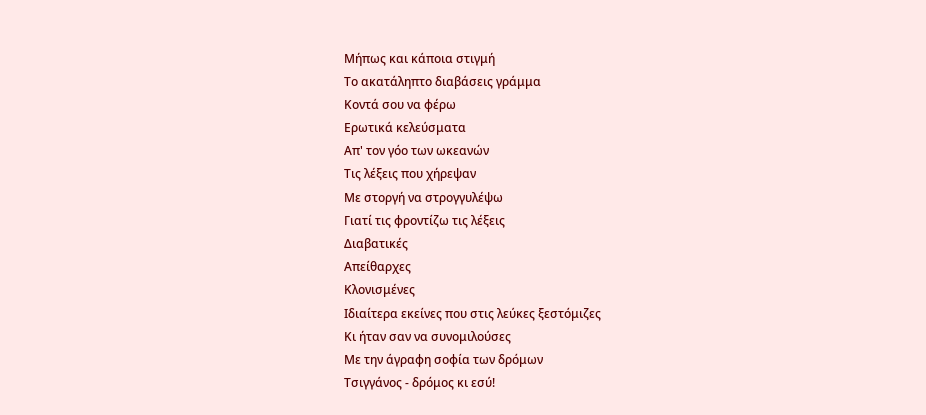Μήπως και κάποια στιγμή
Το ακατάληπτο διαβάσεις γράμμα
Κοντά σου να φέρω
Ερωτικά κελεύσματα
Απ' τον γόο των ωκεανών
Τις λέξεις που χήρεψαν
Με στοργή να στρογγυλέψω
Γιατί τις φροντίζω τις λέξεις
Διαβατικές
Απείθαρχες
Κλονισμένες
Ιδιαίτερα εκείνες που στις λεύκες ξεστόμιζες
Κι ήταν σαν να συνομιλούσες
Με την άγραφη σοφία των δρόμων
Τσιγγάνος - δρόμος κι εσύ!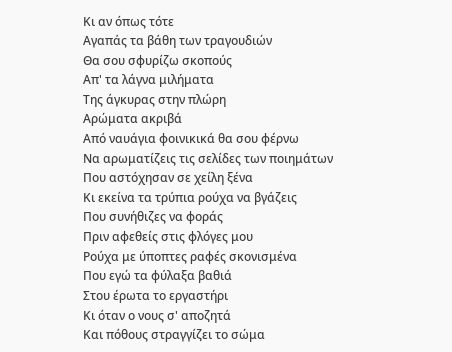Κι αν όπως τότε
Αγαπάς τα βάθη των τραγουδιών
Θα σου σφυρίζω σκοπούς
Απ' τα λάγνα μιλήματα
Της άγκυρας στην πλώρη
Αρώματα ακριβά
Από ναυάγια φοινικικά θα σου φέρνω
Να αρωματίζεις τις σελίδες των ποιημάτων
Που αστόχησαν σε χείλη ξένα
Κι εκείνα τα τρύπια ρούχα να βγάζεις
Που συνήθιζες να φοράς
Πριν αφεθείς στις φλόγες μου
Ρούχα με ύποπτες ραφές σκονισμένα
Που εγώ τα φύλαξα βαθιά
Στου έρωτα το εργαστήρι
Κι όταν ο νους σ' αποζητά
Και πόθους στραγγίζει το σώμα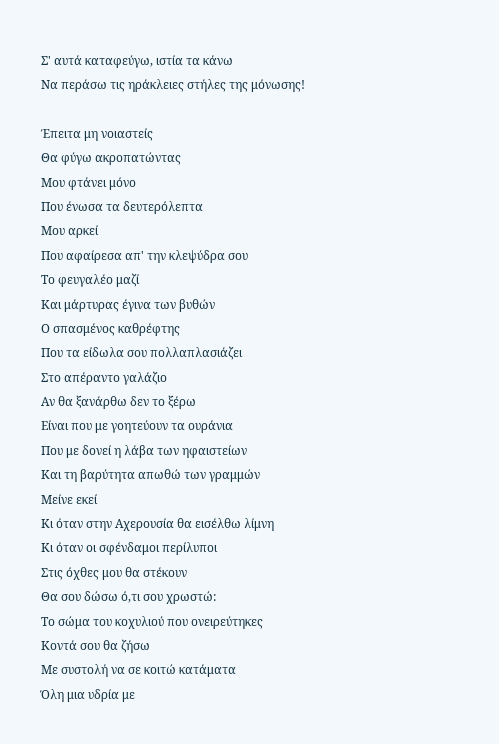Σ' αυτά καταφεύγω, ιστία τα κάνω
Να περάσω τις ηράκλειες στήλες της μόνωσης!

Έπειτα μη νοιαστείς
Θα φύγω ακροπατώντας
Μου φτάνει μόνο
Που ένωσα τα δευτερόλεπτα
Μου αρκεί
Που αφαίρεσα απ' την κλεψύδρα σου
Το φευγαλέο μαζί
Και μάρτυρας έγινα των βυθών
Ο σπασμένος καθρέφτης
Που τα είδωλα σου πολλαπλασιάζει
Στο απέραντο γαλάζιο
Αν θα ξανάρθω δεν το ξέρω
Είναι που με γοητεύουν τα ουράνια
Που με δονεί η λάβα των ηφαιστείων
Και τη βαρύτητα απωθώ των γραμμών
Μείνε εκεί
Κι όταν στην Αχερουσία θα εισέλθω λίμνη
Κι όταν οι σφένδαμοι περίλυποι
Στις όχθες μου θα στέκουν
Θα σου δώσω ό,τι σου χρωστώ:
Το σώμα του κοχυλιού που ονειρεύτηκες
Κοντά σου θα ζήσω
Με συστολή να σε κοιτώ κατάματα
Όλη μια υδρία με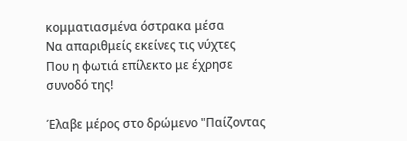κομματιασμένα όστρακα μέσα
Να απαριθμείς εκείνες τις νύχτες
Που η φωτιά επίλεκτο με έχρησε συνοδό της!

Έλαβε μέρος στο δρώμενο "Παίζοντας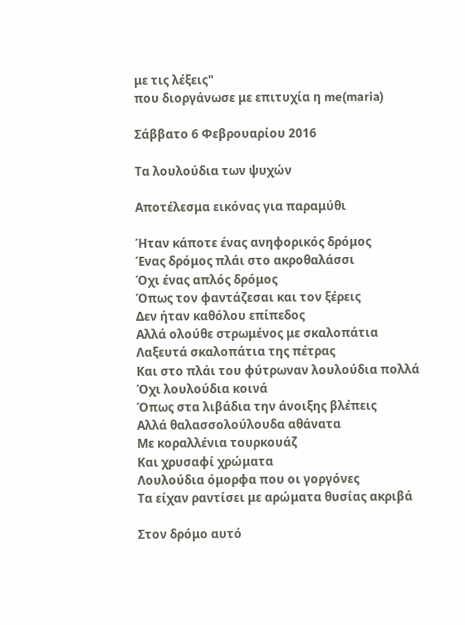με τις λέξεις"
που διοργάνωσε με επιτυχία η me(maria)

Σάββατο 6 Φεβρουαρίου 2016

Τα λουλούδια των ψυχών

Αποτέλεσμα εικόνας για παραμύθι

Ήταν κάποτε ένας ανηφορικός δρόμος
Ένας δρόμος πλάι στο ακροθαλάσσι
Όχι ένας απλός δρόμος
Όπως τον φαντάζεσαι και τον ξέρεις
Δεν ήταν καθόλου επίπεδος
Αλλά ολούθε στρωμένος με σκαλοπάτια
Λαξευτά σκαλοπάτια της πέτρας
Και στο πλάι του φύτρωναν λουλούδια πολλά
Όχι λουλούδια κοινά
Όπως στα λιβάδια την άνοιξης βλέπεις
Αλλά θαλασσολούλουδα αθάνατα
Με κοραλλένια τουρκουάζ
Και χρυσαφί χρώματα
Λουλούδια όμορφα που οι γοργόνες
Τα είχαν ραντίσει με αρώματα θυσίας ακριβά

Στον δρόμο αυτό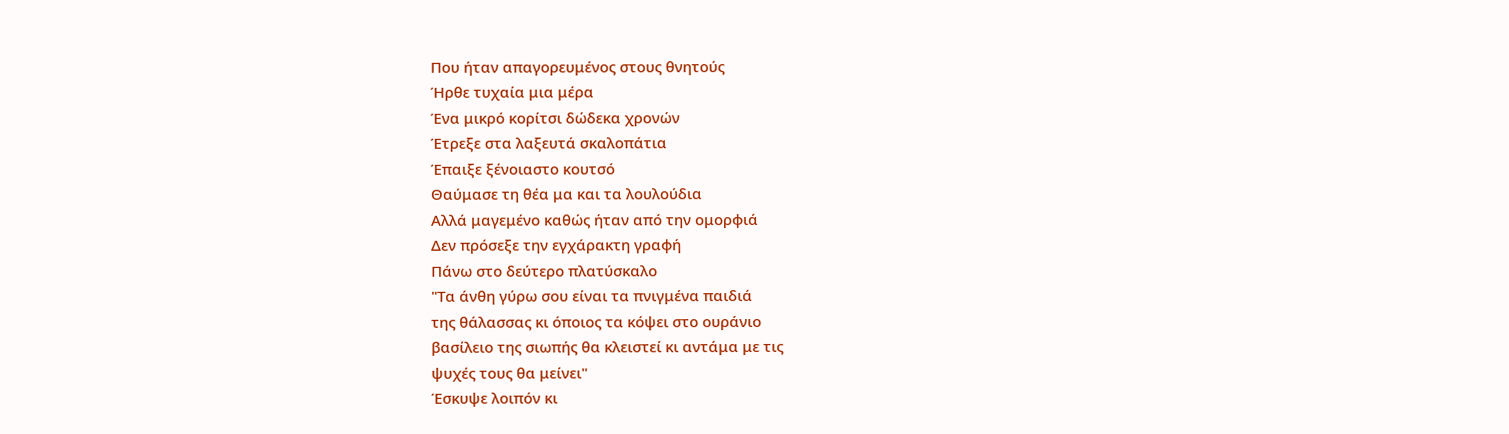Που ήταν απαγορευμένος στους θνητούς
Ήρθε τυχαία μια μέρα
Ένα μικρό κορίτσι δώδεκα χρονών
Έτρεξε στα λαξευτά σκαλοπάτια
Έπαιξε ξένοιαστο κουτσό
Θαύμασε τη θέα μα και τα λουλούδια
Αλλά μαγεμένο καθώς ήταν από την ομορφιά
Δεν πρόσεξε την εγχάρακτη γραφή
Πάνω στο δεύτερο πλατύσκαλο
"Τα άνθη γύρω σου είναι τα πνιγμένα παιδιά
της θάλασσας κι όποιος τα κόψει στο ουράνιο
βασίλειο της σιωπής θα κλειστεί κι αντάμα με τις
ψυχές τους θα μείνει"
Έσκυψε λοιπόν κι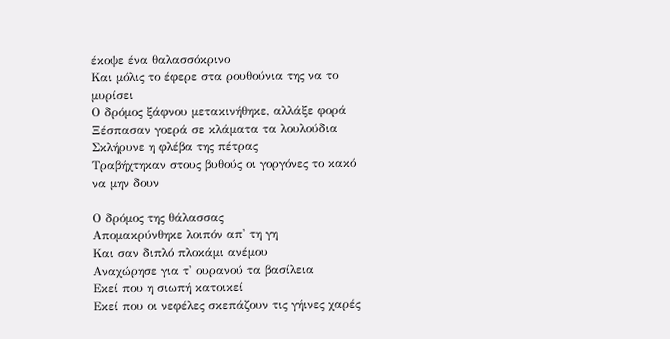έκοψε ένα θαλασσόκρινο
Και μόλις το έφερε στα ρουθούνια της να το μυρίσει
Ο δρόμος ξάφνου μετακινήθηκε, αλλάξε φορά
Ξέσπασαν γοερά σε κλάματα τα λουλούδια
Σκλήρυνε η φλέβα της πέτρας
Τραβήχτηκαν στους βυθούς οι γοργόνες το κακό να μην δουν

Ο δρόμος της θάλασσας
Απομακρύνθηκε λοιπόν απ' τη γη
Και σαν διπλό πλοκάμι ανέμου
Αναχώρησε για τ' ουρανού τα βασίλεια
Εκεί που η σιωπή κατοικεί
Εκεί που οι νεφέλες σκεπάζουν τις γήινες χαρές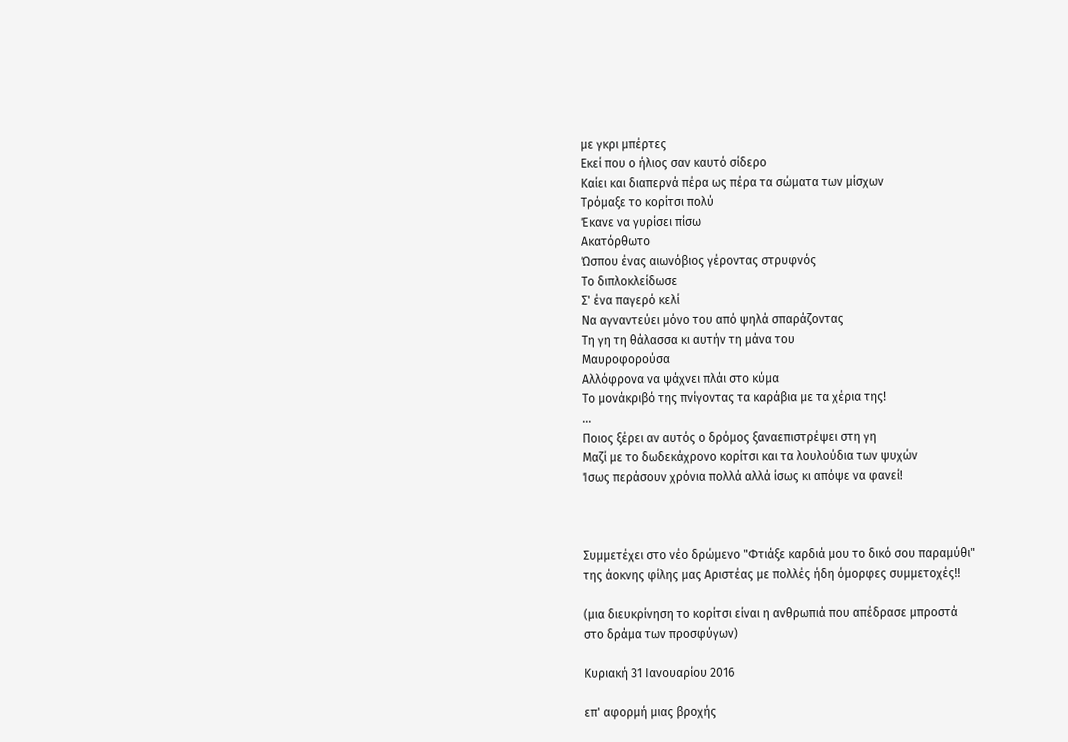με γκρι μπέρτες
Εκεί που ο ήλιος σαν καυτό σίδερο
Καίει και διαπερνά πέρα ως πέρα τα σώματα των μίσχων
Τρόμαξε το κορίτσι πολύ
Έκανε να γυρίσει πίσω
Ακατόρθωτο
Ώσπου ένας αιωνόβιος γέροντας στρυφνός
Το διπλοκλείδωσε
Σ' ένα παγερό κελί
Να αγναντεύει μόνο του από ψηλά σπαράζοντας
Τη γη τη θάλασσα κι αυτήν τη μάνα του
Μαυροφορούσα
Αλλόφρονα να ψάχνει πλάι στο κύμα
Το μονάκριβό της πνίγοντας τα καράβια με τα χέρια της!
...
Ποιος ξέρει αν αυτός ο δρόμος ξαναεπιστρέψει στη γη
Μαζί με το δωδεκάχρονο κορίτσι και τα λουλούδια των ψυχών
Ίσως περάσουν χρόνια πολλά αλλά ίσως κι απόψε να φανεί!



Συμμετέχει στο νέο δρώμενο "Φτιάξε καρδιά μου το δικό σου παραμύθι"
της άοκνης φίλης μας Αριστέας με πολλές ήδη όμορφες συμμετοχές!!

(μια διευκρίνηση το κορίτσι είναι η ανθρωπιά που απέδρασε μπροστά
στο δράμα των προσφύγων)

Κυριακή 31 Ιανουαρίου 2016

επ' αφορμή μιας βροχής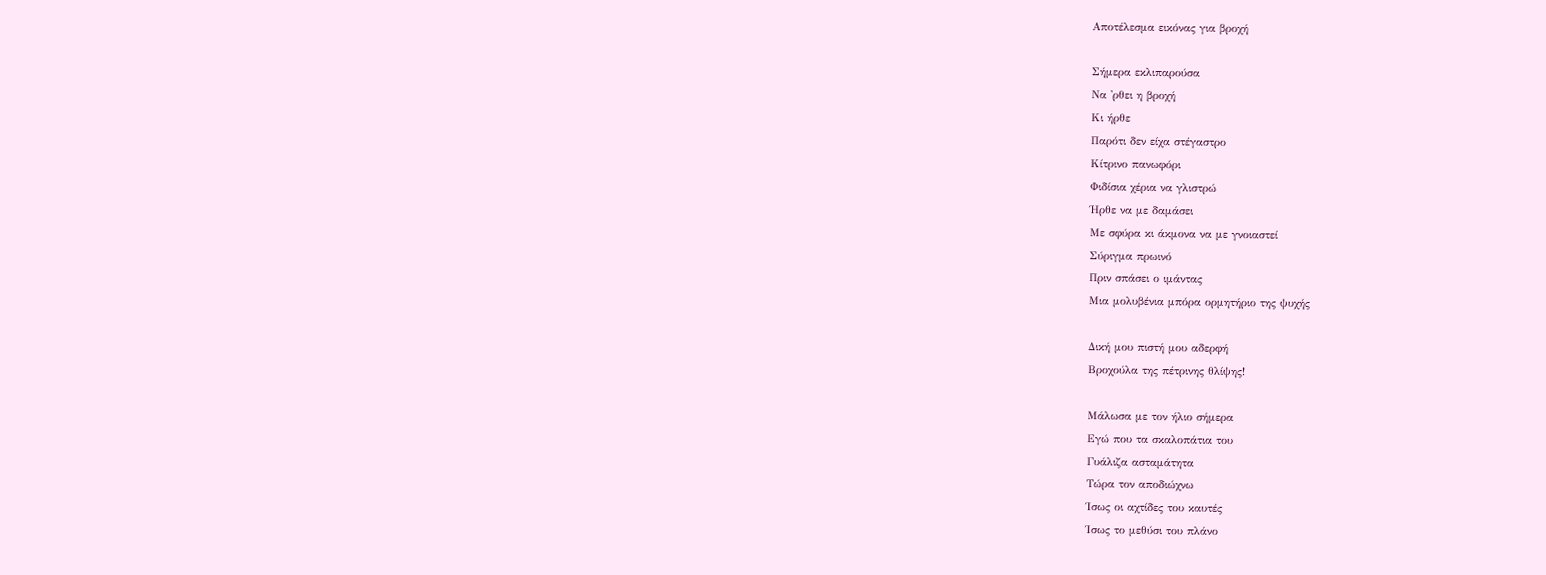Αποτέλεσμα εικόνας για βροχή

Σήμερα εκλιπαρούσα
Να 'ρθει η βροχή
Κι ήρθε
Παρότι δεν είχα στέγαστρο
Κίτρινο πανωφόρι
Φιδίσια χέρια να γλιστρώ
Ήρθε να με δαμάσει
Με σφύρα κι άκμονα να με γνοιαστεί
Σύριγμα πρωινό
Πριν σπάσει ο ιμάντας
Μια μολυβένια μπόρα ορμητήριο της ψυχής

Δική μου πιστή μου αδερφή
Βροχούλα της πέτρινης θλίψης!

Μάλωσα με τον ήλιο σήμερα
Εγώ που τα σκαλοπάτια του
Γυάλιζα ασταμάτητα
Τώρα τον αποδιώχνω
Ίσως οι αχτίδες του καυτές
Ίσως το μεθύσι του πλάνο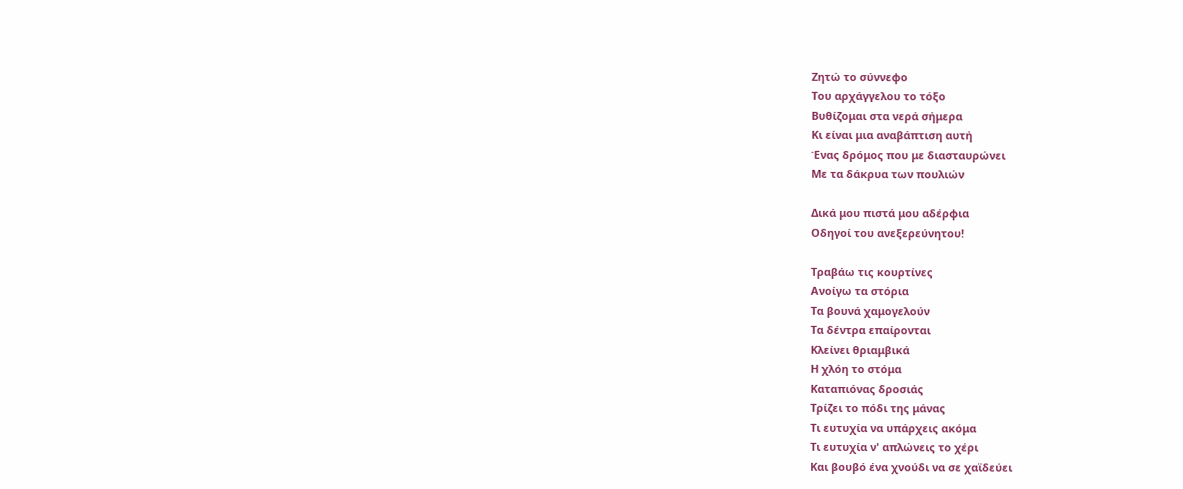Ζητώ το σύννεφο
Του αρχάγγελου το τόξο
Βυθίζομαι στα νερά σήμερα
Κι είναι μια αναβάπτιση αυτή
Ένας δρόμος που με διασταυρώνει
Με τα δάκρυα των πουλιών

Δικά μου πιστά μου αδέρφια
Οδηγοί του ανεξερεύνητου!

Τραβάω τις κουρτίνες
Ανοίγω τα στόρια
Τα βουνά χαμογελούν
Τα δέντρα επαίρονται
Κλείνει θριαμβικά
Η χλόη το στόμα
Καταπιόνας δροσιάς
Τρίζει το πόδι της μάνας
Τι ευτυχία να υπάρχεις ακόμα
Τι ευτυχία ν' απλώνεις το χέρι
Και βουβό ένα χνούδι να σε χαϊδεύει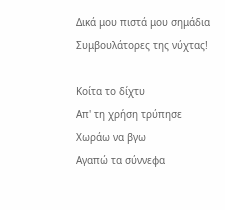Δικά μου πιστά μου σημάδια
Συμβουλάτορες της νύχτας!

Κοίτα το δίχτυ
Απ' τη χρήση τρύπησε
Χωράω να βγω
Αγαπώ τα σύννεφα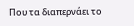Που τα διαπερνάει το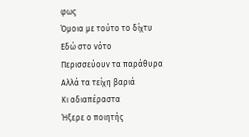φως
Όμοια με τούτο το δίχτυ
Εδώ στο νότο
Περισσεύουν τα παράθυρα
Αλλά τα τείχη βαριά
Κι αδιαπέραστα
Ήξερε ο ποιητής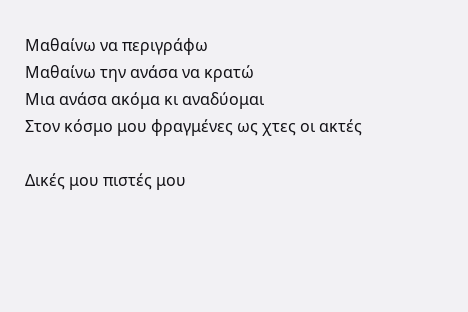Μαθαίνω να περιγράφω
Μαθαίνω την ανάσα να κρατώ
Μια ανάσα ακόμα κι αναδύομαι
Στον κόσμο μου φραγμένες ως χτες οι ακτές

Δικές μου πιστές μου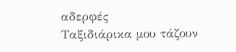αδερφές
Ταξιδιάρικα μου τάζουν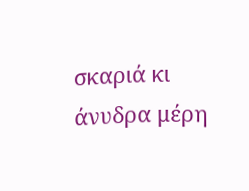σκαριά κι άνυδρα μέρη